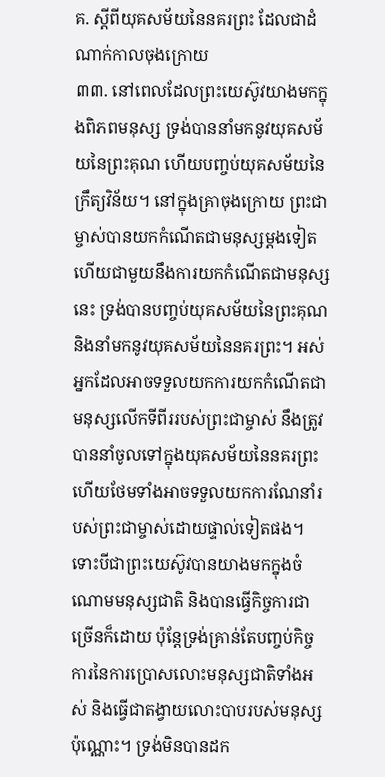គ. ស្ដីពីយុគសម័យនៃនគរព្រះ ដែលជាដំណាក់កាលចុងក្រោយ
៣៣. នៅពេលដែលព្រះយេស៊ូវយាងមកក្នុងពិភពមនុស្ស ទ្រង់បាននាំមកនូវយុគសម័យនៃព្រះគុណ ហើយបញ្ចប់យុគសម័យនៃក្រឹត្យវិន័យ។ នៅក្នុងគ្រាចុងក្រោយ ព្រះជាម្ចាស់បានយកកំណើតជាមនុស្សម្ដងទៀត ហើយជាមួយនឹងការយកកំណើតជាមនុស្សនេះ ទ្រង់បានបញ្ចប់យុគសម័យនៃព្រះគុណ និងនាំមកនូវយុគសម័យនៃនគរព្រះ។ អស់អ្នកដែលអាចទទួលយកការយកកំណើតជាមនុស្សលើកទីពីររបស់ព្រះជាម្ចាស់ នឹងត្រូវបាននាំចូលទៅក្នុងយុគសម័យនៃនគរព្រះ ហើយថែមទាំងអាចទទួលយកការណែនាំរបស់ព្រះជាម្ចាស់ដោយផ្ទាល់ទៀតផង។ ទោះបីជាព្រះយេស៊ូវបានយាងមកក្នុងចំណោមមនុស្សជាតិ និងបានធ្វើកិច្ចការជាច្រើនក៏ដោយ ប៉ុន្តែទ្រង់គ្រាន់តែបញ្ចប់កិច្ចការនៃការប្រោសលោះមនុស្សជាតិទាំងអស់ និងធ្វើជាតង្វាយលោះបាបរបស់មនុស្សប៉ុណ្ណោះ។ ទ្រង់មិនបានដក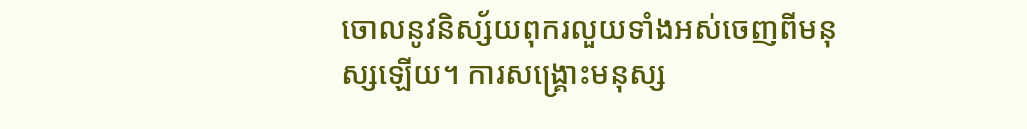ចោលនូវនិស្ស័យពុករលួយទាំងអស់ចេញពីមនុស្សឡើយ។ ការសង្រ្គោះមនុស្ស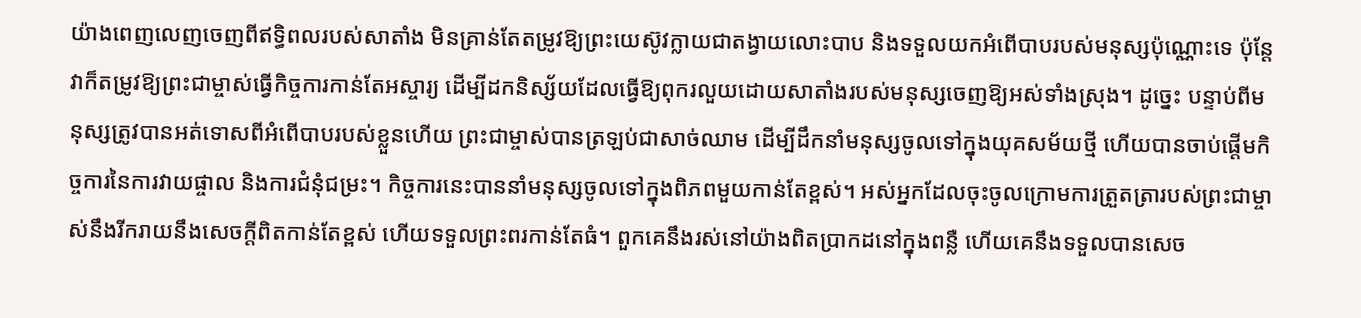យ៉ាងពេញលេញចេញពីឥទ្ធិពលរបស់សាតាំង មិនគ្រាន់តែតម្រូវឱ្យព្រះយេស៊ូវក្លាយជាតង្វាយលោះបាប និងទទួលយកអំពើបាបរបស់មនុស្សប៉ុណ្ណោះទេ ប៉ុន្តែវាក៏តម្រូវឱ្យព្រះជាម្ចាស់ធ្វើកិច្ចការកាន់តែអស្ចារ្យ ដើម្បីដកនិស្ស័យដែលធ្វើឱ្យពុករលួយដោយសាតាំងរបស់មនុស្សចេញឱ្យអស់ទាំងស្រុង។ ដូច្នេះ បន្ទាប់ពីមនុស្សត្រូវបានអត់ទោសពីអំពើបាបរបស់ខ្លួនហើយ ព្រះជាម្ចាស់បានត្រឡប់ជាសាច់ឈាម ដើម្បីដឹកនាំមនុស្សចូលទៅក្នុងយុគសម័យថ្មី ហើយបានចាប់ផ្ដើមកិច្ចការនៃការវាយផ្ចាល និងការជំនុំជម្រះ។ កិច្ចការនេះបាននាំមនុស្សចូលទៅក្នុងពិភពមួយកាន់តែខ្ពស់។ អស់អ្នកដែលចុះចូលក្រោមការត្រួតត្រារបស់ព្រះជាម្ចាស់នឹងរីករាយនឹងសេចក្តីពិតកាន់តែខ្ពស់ ហើយទទួលព្រះពរកាន់តែធំ។ ពួកគេនឹងរស់នៅយ៉ាងពិតប្រាកដនៅក្នុងពន្លឺ ហើយគេនឹងទទួលបានសេច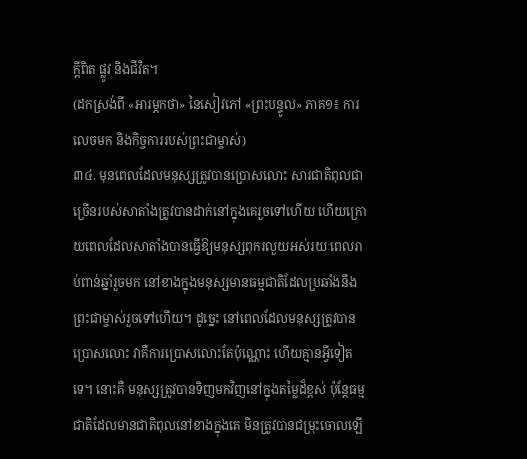ក្តីពិត ផ្លូវ និងជីវិត។
(ដកស្រង់ពី «អារម្ភកថា» នៃសៀវភៅ «ព្រះបន្ទូល» ភាគ១៖ ការលេចមក និងកិច្ចការរបស់ព្រះជាម្ចាស់)
៣៤. មុនពេលដែលមនុស្សត្រូវបានប្រោសលោះ សារជាតិពុលជាច្រើនរបស់សាតាំងត្រូវបានដាក់នៅក្នុងគេរួចទៅហើយ ហើយក្រោយពេលដែលសាតាំងបានធ្វើឱ្យមនុស្សពុករលួយអស់រយៈពេលរាប់ពាន់ឆ្នាំរួចមក នៅខាងក្នុងមនុស្សមានធម្មជាតិដែលប្រឆាំងនឹងព្រះជាម្ចាស់រួចទៅហើយ។ ដូច្នេះ នៅពេលដែលមនុស្សត្រូវបានប្រោសលោះ វាគឺការប្រោសលោះតែប៉ុណ្ណោះ ហើយគ្មានអ្វីទៀតទេ។ នោះគឺ មនុស្សត្រូវបានទិញមកវិញនៅក្នុងតម្លៃដ៏ខ្ពស់ ប៉ុន្តែធម្មជាតិដែលមានជាតិពុលនៅខាងក្នុងគេ មិនត្រូវបានជម្រុះចោលឡើ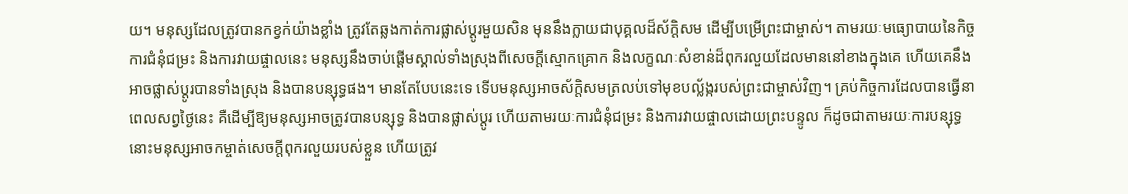យ។ មនុស្សដែលត្រូវបានកខ្វក់យ៉ាងខ្លាំង ត្រូវតែឆ្លងកាត់ការផ្លាស់ប្ដូរមួយសិន មុននឹងក្លាយជាបុគ្គលដ៏ស័ក្តិសម ដើម្បីបម្រើព្រះជាម្ចាស់។ តាមរយៈមធ្យោបាយនៃកិច្ចការជំនុំជម្រះ និងការវាយផ្ចាលនេះ មនុស្សនឹងចាប់ផ្ដើមស្គាល់ទាំងស្រុងពីសេចក្តីស្មោកគ្រោក និងលក្ខណៈសំខាន់ដ៏ពុករលួយដែលមាននៅខាងក្នុងគេ ហើយគេនឹងអាចផ្លាស់ប្ដូរបានទាំងស្រុង និងបានបន្សុទ្ធផង។ មានតែបែបនេះទេ ទើបមនុស្សអាចស័ក្តិសមត្រលប់ទៅមុខបល្ល័ង្ករបស់ព្រះជាម្ចាស់វិញ។ គ្រប់កិច្ចការដែលបានធ្វើនាពេលសព្វថ្ងៃនេះ គឺដើម្បីឱ្យមនុស្សអាចត្រូវបានបន្សុទ្ធ និងបានផ្លាស់ប្ដូរ ហើយតាមរយៈការជំនុំជម្រះ និងការវាយផ្ចាលដោយព្រះបន្ទូល ក៏ដូចជាតាមរយៈការបន្សុទ្ធ នោះមនុស្សអាចកម្ចាត់សេចក្តីពុករលួយរបស់ខ្លួន ហើយត្រូវ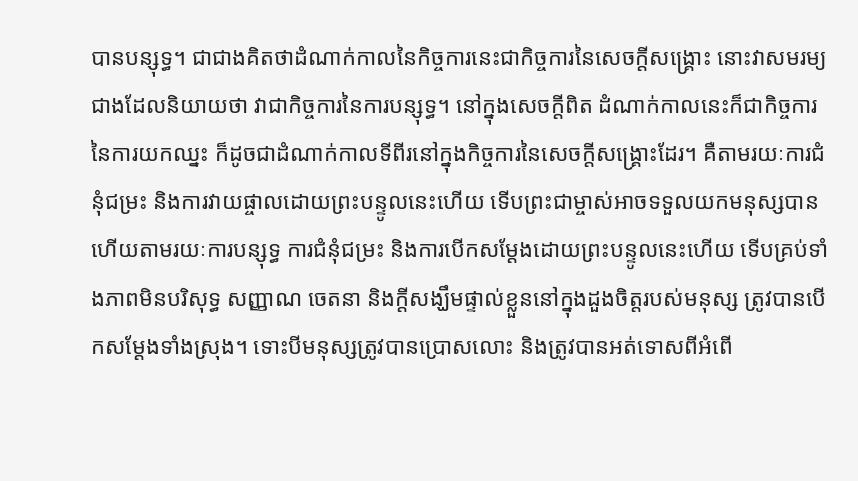បានបន្សុទ្ធ។ ជាជាងគិតថាដំណាក់កាលនៃកិច្ចការនេះជាកិច្ចការនៃសេចក្តីសង្រ្គោះ នោះវាសមរម្យជាងដែលនិយាយថា វាជាកិច្ចការនៃការបន្សុទ្ធ។ នៅក្នុងសេចក្តីពិត ដំណាក់កាលនេះក៏ជាកិច្ចការនៃការយកឈ្នះ ក៏ដូចជាដំណាក់កាលទីពីរនៅក្នុងកិច្ចការនៃសេចក្តីសង្រ្គោះដែរ។ គឺតាមរយៈការជំនុំជម្រះ និងការវាយផ្ចាលដោយព្រះបន្ទូលនេះហើយ ទើបព្រះជាម្ចាស់អាចទទួលយកមនុស្សបាន ហើយតាមរយៈការបន្សុទ្ធ ការជំនុំជម្រះ និងការបើកសម្ដែងដោយព្រះបន្ទូលនេះហើយ ទើបគ្រប់ទាំងភាពមិនបរិសុទ្ធ សញ្ញាណ ចេតនា និងក្តីសង្ឃឹមផ្ទាល់ខ្លួននៅក្នុងដួងចិត្តរបស់មនុស្ស ត្រូវបានបើកសម្ដែងទាំងស្រុង។ ទោះបីមនុស្សត្រូវបានប្រោសលោះ និងត្រូវបានអត់ទោសពីអំពើ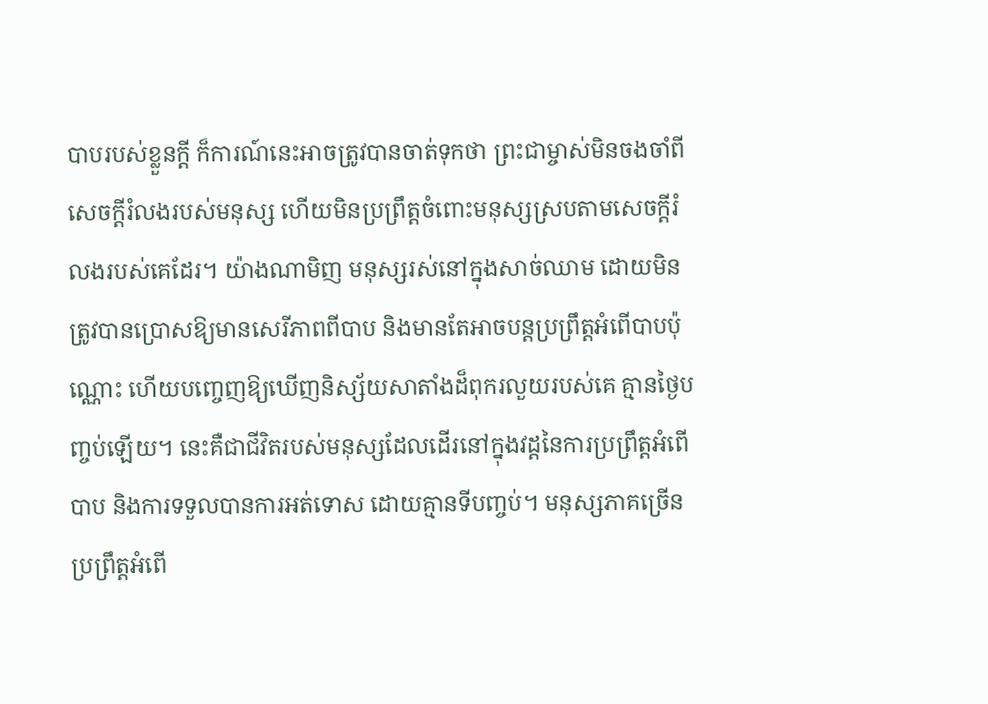បាបរបស់ខ្លួនក្ដី ក៏ការណ៍នេះអាចត្រូវបានចាត់ទុកថា ព្រះជាម្ចាស់មិនចងចាំពីសេចក្តីរំលងរបស់មនុស្ស ហើយមិនប្រព្រឹត្តចំពោះមនុស្សស្របតាមសេចក្តីរំលងរបស់គេដែរ។ យ៉ាងណាមិញ មនុស្សរស់នៅក្នុងសាច់ឈាម ដោយមិនត្រូវបានប្រោសឱ្យមានសេរីភាពពីបាប និងមានតែអាចបន្តប្រព្រឹត្តអំពើបាបប៉ុណ្ណោះ ហើយបញ្ចេញឱ្យឃើញនិស្ស័យសាតាំងដ៏ពុករលួយរបស់គេ គ្មានថ្ងៃបញ្ចប់ឡើយ។ នេះគឺជាជីវិតរបស់មនុស្សដែលដើរនៅក្នុងវដ្ដនៃការប្រព្រឹត្តអំពើបាប និងការទទួលបានការអត់ទោស ដោយគ្មានទីបញ្ចប់។ មនុស្សភាគច្រើនប្រព្រឹត្តអំពើ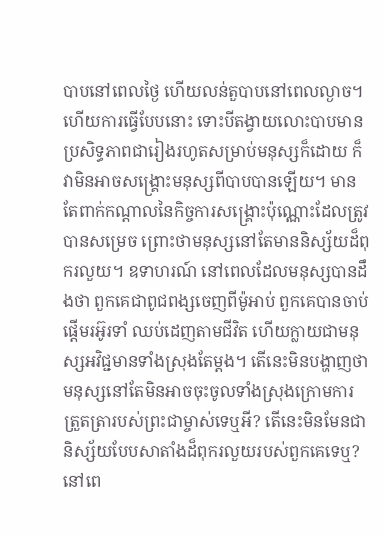បាបនៅពេលថ្ងៃ ហើយលន់តួបាបនៅពេលល្ងាច។ ហើយការធ្វើបែបនោះ ទោះបីតង្វាយលោះបាបមានប្រសិទ្ធភាពជារៀងរហូតសម្រាប់មនុស្សក៏ដោយ ក៏វាមិនអាចសង្រ្គោះមនុស្សពីបាបបានឡើយ។ មានតែពាក់កណ្ដាលនៃកិច្ចការសង្រ្គោះប៉ុណ្ណោះដែលត្រូវបានសម្រេច ព្រោះថាមនុស្សនៅតែមាននិស្ស័យដ៏ពុករលួយ។ ឧទាហរណ៍ នៅពេលដែលមនុស្សបានដឹងថា ពួកគេជាពូជពង្សចេញពីម៉ូអាប់ ពួកគេបានចាប់ផ្ដើមរអ៊ូរទាំ ឈប់ដេញតាមជីវិត ហើយក្លាយជាមនុស្សអវិជ្ជមានទាំងស្រុងតែម្ដង។ តើនេះមិនបង្ហាញថា មនុស្សនៅតែមិនអាចចុះចូលទាំងស្រុងក្រោមការត្រួតត្រារបស់ព្រះជាម្ចាស់ទេឬអី? តើនេះមិនមែនជានិស្ស័យបែបសាតាំងដ៏ពុករលួយរបស់ពួកគេទេឬ? នៅពេ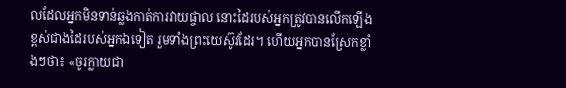លដែលអ្នកមិនទាន់ឆ្លងកាត់ការវាយផ្ចាល នោះដៃរបស់អ្នកត្រូវបានលើកឡើងខ្ពស់ជាងដៃរបស់អ្នកឯទៀត រួមទាំងព្រះយេស៊ូវដែរ។ ហើយអ្នកបានស្រែកខ្លាំងៗថា៖ «ចូរក្លាយជា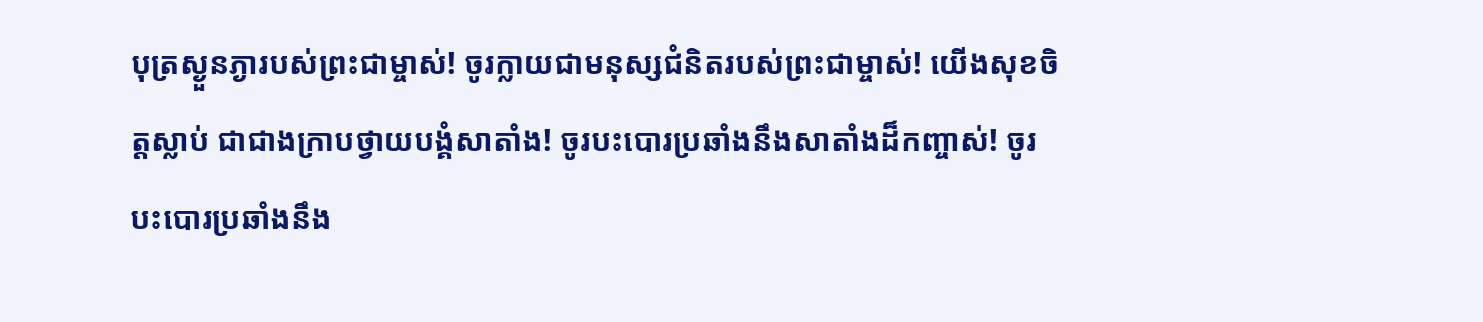បុត្រស្ងួនភ្ងារបស់ព្រះជាម្ចាស់! ចូរក្លាយជាមនុស្សជំនិតរបស់ព្រះជាម្ចាស់! យើងសុខចិត្តស្លាប់ ជាជាងក្រាបថ្វាយបង្គំសាតាំង! ចូរបះបោរប្រឆាំងនឹងសាតាំងដ៏កញ្ចាស់! ចូរបះបោរប្រឆាំងនឹង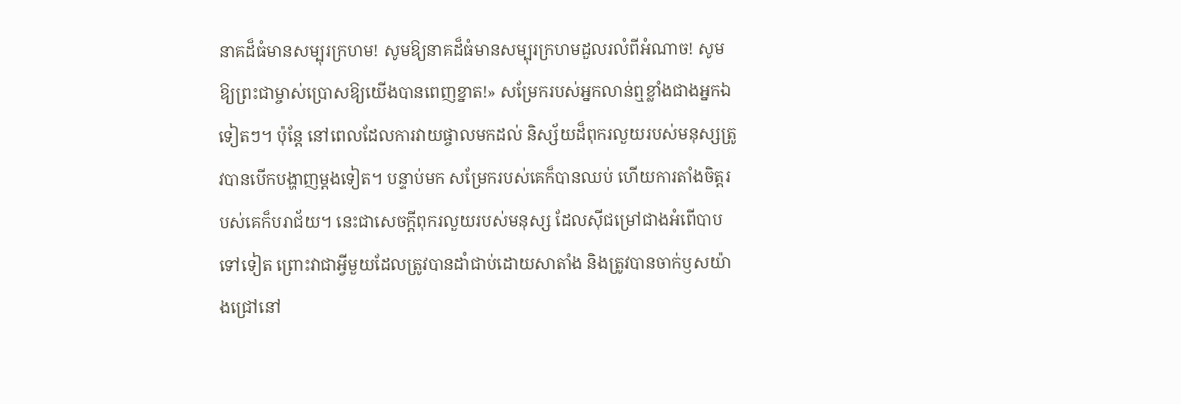នាគដ៏ធំមានសម្បុរក្រហម! សូមឱ្យនាគដ៏ធំមានសម្បុរក្រហមដួលរលំពីអំណាច! សូមឱ្យព្រះជាម្ចាស់ប្រោសឱ្យយើងបានពេញខ្នាត!» សម្រែករបស់អ្នកលាន់ឮខ្លាំងជាងអ្នកឯទៀតៗ។ ប៉ុន្តែ នៅពេលដែលការវាយផ្ចាលមកដល់ និស្ស័យដ៏ពុករលួយរបស់មនុស្សត្រូវបានបើកបង្ហាញម្ដងទៀត។ បន្ទាប់មក សម្រែករបស់គេក៏បានឈប់ ហើយការតាំងចិត្តរបស់គេក៏បរាជ័យ។ នេះជាសេចក្តីពុករលួយរបស់មនុស្ស ដែលស៊ីជម្រៅជាងអំពើបាបទៅទៀត ព្រោះវាជាអ្វីមួយដែលត្រូវបានដាំជាប់ដោយសាតាំង និងត្រូវបានចាក់ឫសយ៉ាងជ្រៅនៅ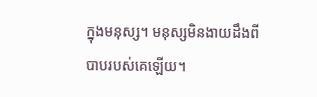ក្នុងមនុស្ស។ មនុស្សមិនងាយដឹងពីបាបរបស់គេឡើយ។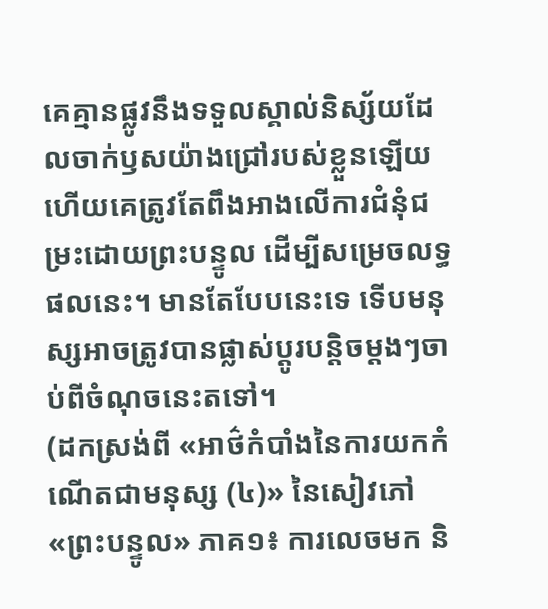គេគ្មានផ្លូវនឹងទទួលស្គាល់និស្ស័យដែលចាក់ឫសយ៉ាងជ្រៅរបស់ខ្លួនឡើយ ហើយគេត្រូវតែពឹងអាងលើការជំនុំជម្រះដោយព្រះបន្ទូល ដើម្បីសម្រេចលទ្ធផលនេះ។ មានតែបែបនេះទេ ទើបមនុស្សអាចត្រូវបានផ្លាស់ប្ដូរបន្ដិចម្ដងៗចាប់ពីចំណុចនេះតទៅ។
(ដកស្រង់ពី «អាថ៌កំបាំងនៃការយកកំណើតជាមនុស្ស (៤)» នៃសៀវភៅ «ព្រះបន្ទូល» ភាគ១៖ ការលេចមក និ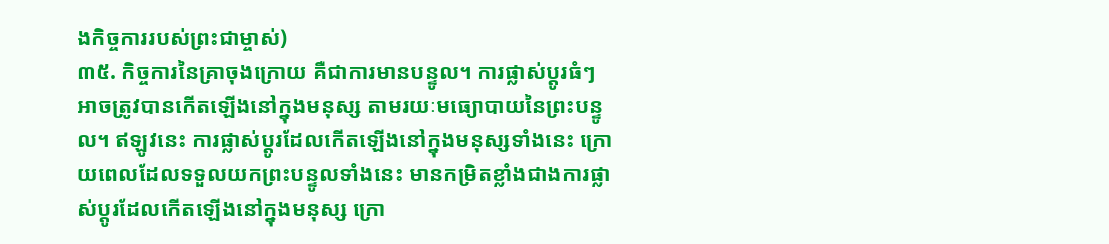ងកិច្ចការរបស់ព្រះជាម្ចាស់)
៣៥. កិច្ចការនៃគ្រាចុងក្រោយ គឺជាការមានបន្ទូល។ ការផ្លាស់ប្ដូរធំៗអាចត្រូវបានកើតឡើងនៅក្នុងមនុស្ស តាមរយៈមធ្យោបាយនៃព្រះបន្ទូល។ ឥឡូវនេះ ការផ្លាស់ប្ដូរដែលកើតឡើងនៅក្នុងមនុស្សទាំងនេះ ក្រោយពេលដែលទទួលយកព្រះបន្ទូលទាំងនេះ មានកម្រិតខ្លាំងជាងការផ្លាស់ប្ដូរដែលកើតឡើងនៅក្នុងមនុស្ស ក្រោ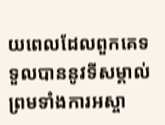យពេលដែលពួកគេទទួលបាននូវទីសម្គាល់ព្រមទាំងការអស្ចា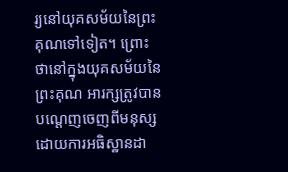រ្យនៅយុគសម័យនៃព្រះគុណទៅទៀត។ ព្រោះថានៅក្នុងយុគសម័យនៃព្រះគុណ អារក្សត្រូវបានបណ្ដេញចេញពីមនុស្ស ដោយការអធិស្ឋានដា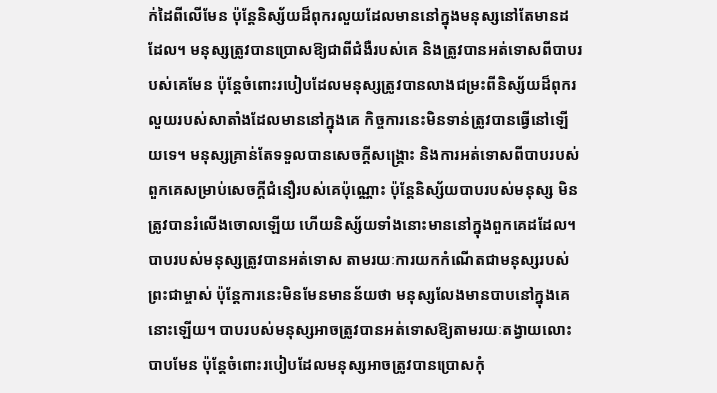ក់ដៃពីលើមែន ប៉ុន្តែនិស្ស័យដ៏ពុករលួយដែលមាននៅក្នុងមនុស្សនៅតែមានដដែល។ មនុស្សត្រូវបានប្រោសឱ្យជាពីជំងឺរបស់គេ និងត្រូវបានអត់ទោសពីបាបរបស់គេមែន ប៉ុន្តែចំពោះរបៀបដែលមនុស្សត្រូវបានលាងជម្រះពីនិស្ស័យដ៏ពុករលួយរបស់សាតាំងដែលមាននៅក្នុងគេ កិច្ចការនេះមិនទាន់ត្រូវបានធ្វើនៅឡើយទេ។ មនុស្សគ្រាន់តែទទួលបានសេចក្ដីសង្រ្គោះ និងការអត់ទោសពីបាបរបស់ពួកគេសម្រាប់សេចក្តីជំនឿរបស់គេប៉ុណ្ណោះ ប៉ុន្តែនិស្ស័យបាបរបស់មនុស្ស មិនត្រូវបានរំលើងចោលឡើយ ហើយនិស្ស័យទាំងនោះមាននៅក្នុងពួកគេដដែល។ បាបរបស់មនុស្សត្រូវបានអត់ទោស តាមរយៈការយកកំណើតជាមនុស្សរបស់ព្រះជាម្ចាស់ ប៉ុន្តែការនេះមិនមែនមានន័យថា មនុស្សលែងមានបាបនៅក្នុងគេនោះឡើយ។ បាបរបស់មនុស្សអាចត្រូវបានអត់ទោសឱ្យតាមរយៈតង្វាយលោះបាបមែន ប៉ុន្តែចំពោះរបៀបដែលមនុស្សអាចត្រូវបានប្រោសកុំ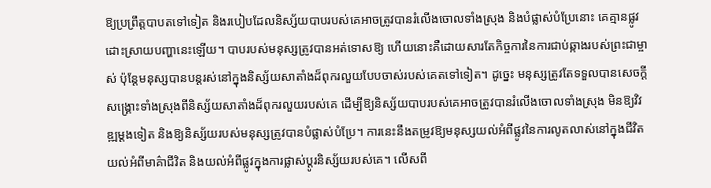ឱ្យប្រព្រឹត្តបាបតទៅទៀត និងរបៀបដែលនិស្ស័យបាបរបស់គេអាចត្រូវបានរំលើងចោលទាំងស្រុង និងបំផ្លាស់បំប្រែនោះ គេគ្មានផ្លូវដោះស្រាយបញ្ហានេះឡើយ។ បាបរបស់មនុស្សត្រូវបានអត់ទោសឱ្យ ហើយនោះគឺដោយសារតែកិច្ចការនៃការជាប់ឆ្កាងរបស់ព្រះជាម្ចាស់ ប៉ុន្តែមនុស្សបានបន្តរស់នៅក្នុងនិស្ស័យសាតាំងដ៏ពុករលួយបែបចាស់របស់គេតទៅទៀត។ ដូច្នេះ មនុស្សត្រូវតែទទួលបានសេចក្ដីសង្រ្គោះទាំងស្រុងពីនិស្ស័យសាតាំងដ៏ពុករលួយរបស់គេ ដើម្បីឱ្យនិស្ស័យបាបរបស់គេអាចត្រូវបានរំលើងចោលទាំងស្រុង មិនឱ្យវិវឌ្ឍម្ដងទៀត និងឱ្យនិស្ស័យរបស់មនុស្សត្រូវបានបំផ្លាស់បំប្រែ។ ការនេះនឹងតម្រូវឱ្យមនុស្សយល់អំពីផ្លូវនៃការលូតលាស់នៅក្នុងជីវិត យល់អំពីមាគ៌ាជីវិត និងយល់អំពីផ្លូវក្នុងការផ្លាស់ប្ដូរនិស្ស័យរបស់គេ។ លើសពី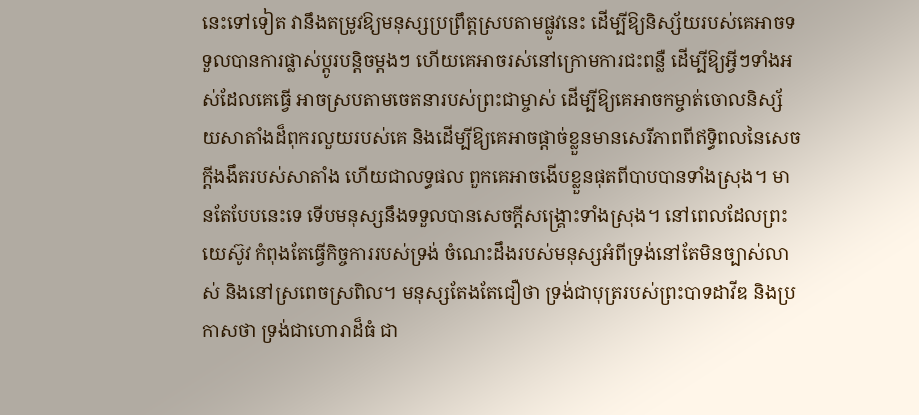នេះទៅទៀត វានឹងតម្រូវឱ្យមនុស្សប្រព្រឹត្តស្របតាមផ្លូវនេះ ដើម្បីឱ្យនិស្ស័យរបស់គេអាចទទួលបានការផ្លាស់ប្ដូរបន្ដិចម្ដងៗ ហើយគេអាចរស់នៅក្រោមការជះពន្លឺ ដើម្បីឱ្យអ្វីៗទាំងអស់ដែលគេធ្វើ អាចស្របតាមចេតនារបស់ព្រះជាម្ចាស់ ដើម្បីឱ្យគេអាចកម្ចាត់ចោលនិស្ស័យសាតាំងដ៏ពុករលួយរបស់គេ និងដើម្បីឱ្យគេអាចផ្ដាច់ខ្លួនមានសេរីភាពពីឥទ្ធិពលនៃសេចក្តីងងឹតរបស់សាតាំង ហើយជាលទ្ធផល ពួកគេអាចងើបខ្លួនផុតពីបាបបានទាំងស្រុង។ មានតែបែបនេះទេ ទើបមនុស្សនឹងទទួលបានសេចក្តីសង្រ្គោះទាំងស្រុង។ នៅពេលដែលព្រះយេស៊ូវ កំពុងតែធ្វើកិច្ចការរបស់ទ្រង់ ចំណេះដឹងរបស់មនុស្សអំពីទ្រង់នៅតែមិនច្បាស់លាស់ និងនៅស្រពេចស្រពិល។ មនុស្សតែងតែជឿថា ទ្រង់ជាបុត្ររបស់ព្រះបាទដាវីឌ និងប្រកាសថា ទ្រង់ជាហោរាដ៏ធំ ជា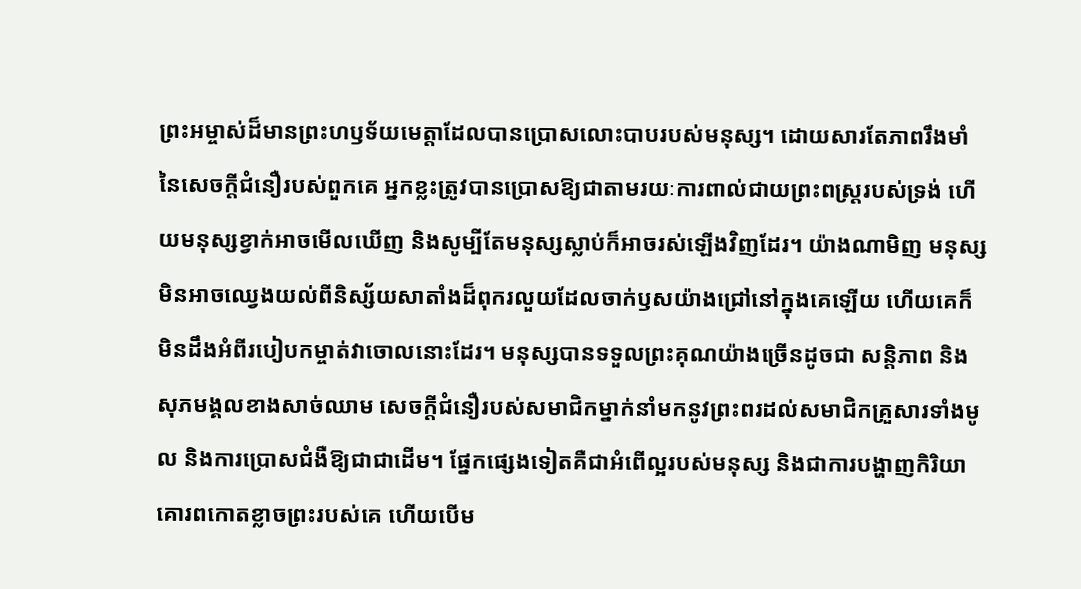ព្រះអម្ចាស់ដ៏មានព្រះហឫទ័យមេត្តាដែលបានប្រោសលោះបាបរបស់មនុស្ស។ ដោយសារតែភាពរឹងមាំនៃសេចក្ដីជំនឿរបស់ពួកគេ អ្នកខ្លះត្រូវបានប្រោសឱ្យជាតាមរយៈការពាល់ជាយព្រះពស្ត្ររបស់ទ្រង់ ហើយមនុស្សខ្វាក់អាចមើលឃើញ និងសូម្បីតែមនុស្សស្លាប់ក៏អាចរស់ឡើងវិញដែរ។ យ៉ាងណាមិញ មនុស្សមិនអាចឈ្វេងយល់ពីនិស្ស័យសាតាំងដ៏ពុករលួយដែលចាក់ឫសយ៉ាងជ្រៅនៅក្នុងគេឡើយ ហើយគេក៏មិនដឹងអំពីរបៀបកម្ចាត់វាចោលនោះដែរ។ មនុស្សបានទទួលព្រះគុណយ៉ាងច្រើនដូចជា សន្តិភាព និងសុភមង្គលខាងសាច់ឈាម សេចក្ដីជំនឿរបស់សមាជិកម្នាក់នាំមកនូវព្រះពរដល់សមាជិកគ្រួសារទាំងមូល និងការប្រោសជំងឺឱ្យជាជាដើម។ ផ្នែកផ្សេងទៀតគឺជាអំពើល្អរបស់មនុស្ស និងជាការបង្ហាញកិរិយាគោរពកោតខ្លាចព្រះរបស់គេ ហើយបើម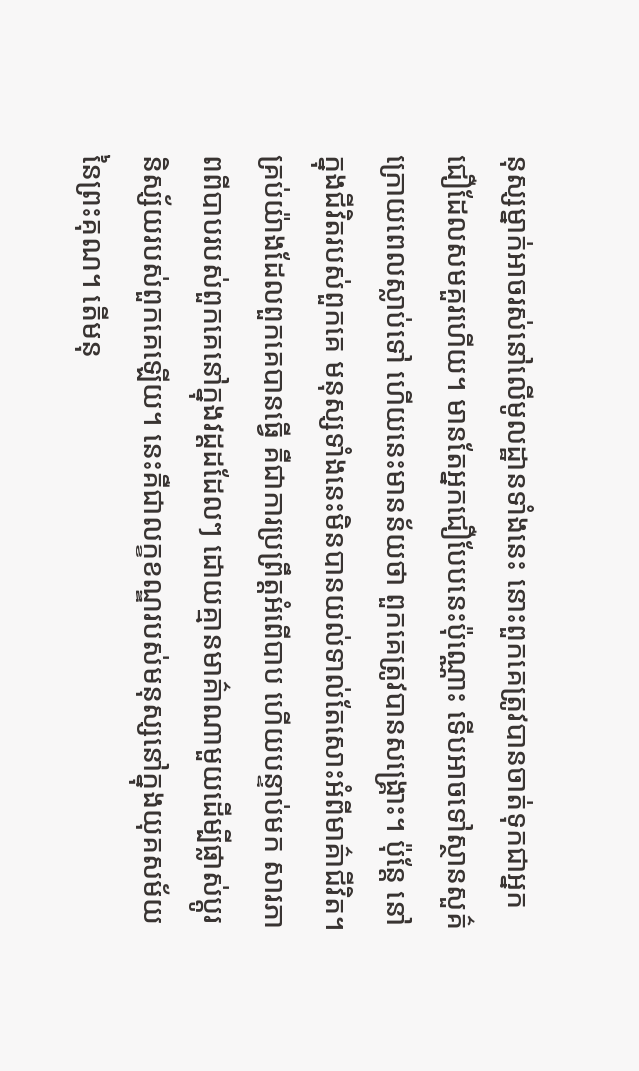នុស្សម្នាក់អាចរស់នៅលើមូលដ្ឋានទាំងនេះ នោះពួកគេត្រូវបានចាត់ទុកជាអ្នកជឿដែលសមគួរហើយ។ មានតែអ្នកជឿបែបនេះប៉ុណ្ណោះ ទើបអាចទៅស្ថានសួគ៌ ក្រោយពេលស្លាប់ទៅ ហើយនេះមានន័យថា ពួកគេត្រូវបានសង្រ្គោះ។ ប៉ុន្តែ នៅក្នុងជីវិតរបស់ពួកគេ មនុស្សទាំងនេះមិនបានយល់ទាល់តែសោះអំពីមាគ៌ាជីវិត។ គ្រប់យ៉ាងដែលពួកគេបានធ្វើ គឺជាការប្រព្រឹត្តអំពើបាប ហើយបន្ទាប់មក សារភាពពីបាបរបស់ពួកគេនៅក្នុងវដ្ដដដែលៗ ដោយគ្មានមាគ៌ាណាមួយដើម្បីផ្លាស់ប្ដូរនិស្ស័យរបស់ពួកគេឡើយ។ នេះគឺជាលក្ខខណ្ឌរបស់មនុស្សនៅក្នុងយុគសម័យនៃព្រះគុណ។ តើមនុ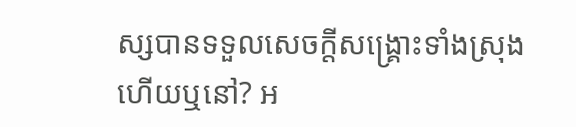ស្សបានទទួលសេចក្តីសង្រ្គោះទាំងស្រុងហើយឬនៅ? អ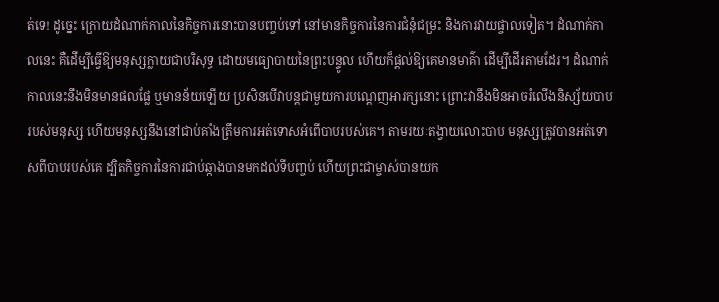ត់ទេ! ដូច្នេះ ក្រោយដំណាក់កាលនៃកិច្ចការនោះបានបញ្ចប់ទៅ នៅមានកិច្ចការនៃការជំនុំជម្រះ និងការវាយផ្ចាលទៀត។ ដំណាក់កាលនេះ គឺដើម្បីធ្វើឱ្យមនុស្សក្លាយជាបរិសុទ្ធ ដោយមធ្យោបាយនៃព្រះបន្ទូល ហើយក៏ផ្ដល់ឱ្យគេមានមាគ៌ា ដើម្បីដើរតាមដែរ។ ដំណាក់កាលនេះនឹងមិនមានផលផ្លែ ឬមានន័យឡើយ ប្រសិនបើវាបន្តជាមួយការបណ្ដេញអារក្សនោះ ព្រោះវានឹងមិនអាចរំលើងនិស្ស័យបាបរបស់មនុស្ស ហើយមនុស្សនឹងនៅជាប់គាំងត្រឹមការអត់ទោសអំពើបាបរបស់គេ។ តាមរយៈតង្វាយលោះបាប មនុស្សត្រូវបានអត់ទោសពីបាបរបស់គេ ដ្បិតកិច្ចការនៃការជាប់ឆ្កាងបានមកដល់ទីបញ្ចប់ ហើយព្រះជាម្ចាស់បានយក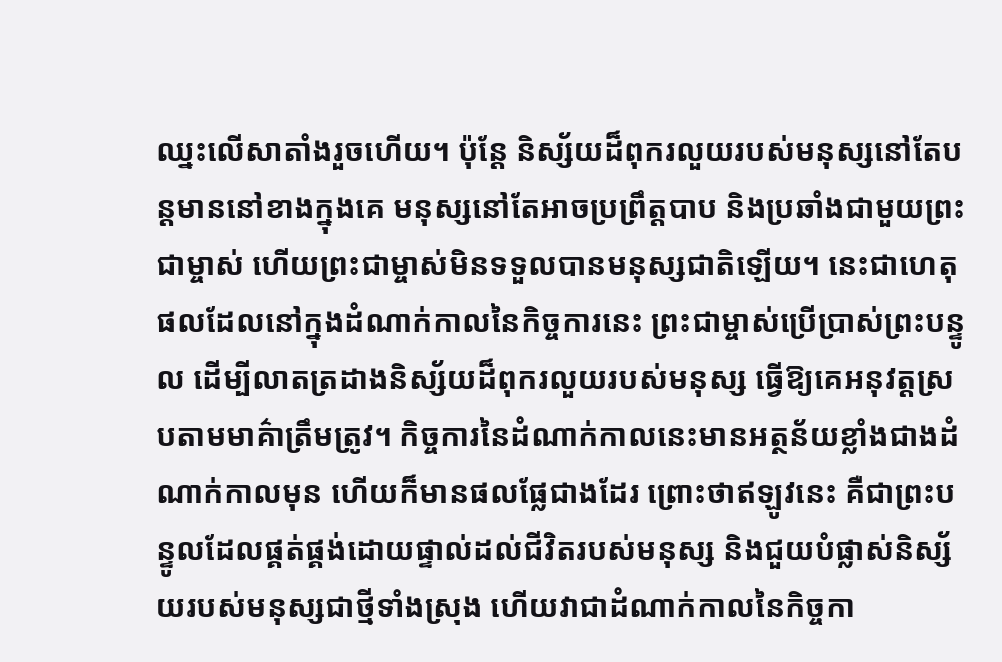ឈ្នះលើសាតាំងរួចហើយ។ ប៉ុន្តែ និស្ស័យដ៏ពុករលួយរបស់មនុស្សនៅតែបន្តមាននៅខាងក្នុងគេ មនុស្សនៅតែអាចប្រព្រឹត្តបាប និងប្រឆាំងជាមួយព្រះជាម្ចាស់ ហើយព្រះជាម្ចាស់មិនទទួលបានមនុស្សជាតិឡើយ។ នេះជាហេតុផលដែលនៅក្នុងដំណាក់កាលនៃកិច្ចការនេះ ព្រះជាម្ចាស់ប្រើប្រាស់ព្រះបន្ទូល ដើម្បីលាតត្រដាងនិស្ស័យដ៏ពុករលួយរបស់មនុស្ស ធ្វើឱ្យគេអនុវត្តស្របតាមមាគ៌ាត្រឹមត្រូវ។ កិច្ចការនៃដំណាក់កាលនេះមានអត្ថន័យខ្លាំងជាងដំណាក់កាលមុន ហើយក៏មានផលផ្លែជាងដែរ ព្រោះថាឥឡូវនេះ គឺជាព្រះបន្ទូលដែលផ្គត់ផ្គង់ដោយផ្ទាល់ដល់ជីវិតរបស់មនុស្ស និងជួយបំផ្លាស់និស្ស័យរបស់មនុស្សជាថ្មីទាំងស្រុង ហើយវាជាដំណាក់កាលនៃកិច្ចកា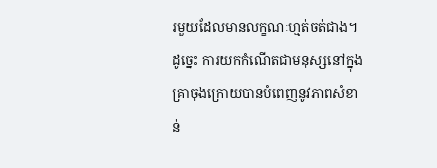រមួយដែលមានលក្ខណៈហ្មត់ចត់ជាង។ ដូច្នេះ ការយកកំណើតជាមនុស្សនៅក្នុងគ្រាចុងក្រោយបានបំពេញនូវភាពសំខាន់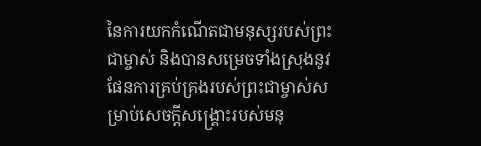នៃការយកកំណើតជាមនុស្សរបស់ព្រះជាម្ចាស់ និងបានសម្រេចទាំងស្រុងនូវផែនការគ្រប់គ្រងរបស់ព្រះជាម្ចាស់សម្រាប់សេចក្តីសង្រ្គោះរបស់មនុ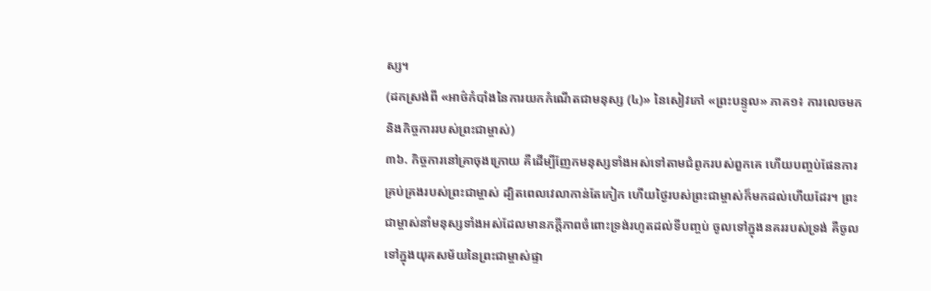ស្ស។
(ដកស្រង់ពី «អាថ៌កំបាំងនៃការយកកំណើតជាមនុស្ស (៤)» នៃសៀវភៅ «ព្រះបន្ទូល» ភាគ១៖ ការលេចមក និងកិច្ចការរបស់ព្រះជាម្ចាស់)
៣៦. កិច្ចការនៅគ្រាចុងក្រោយ គឺដើម្បីញែកមនុស្សទាំងអស់ទៅតាមជំពូករបស់ពួកគេ ហើយបញ្ចប់ផែនការគ្រប់គ្រងរបស់ព្រះជាម្ចាស់ ដ្បិតពេលវេលាកាន់តែកៀក ហើយថ្ងៃរបស់ព្រះជាម្ចាស់ក៏មកដល់ហើយដែរ។ ព្រះជាម្ចាស់នាំមនុស្សទាំងអស់ដែលមានភក្ដីភាពចំពោះទ្រង់រហូតដល់ទីបញ្ចប់ ចូលទៅក្នុងនគររបស់ទ្រង់ គឺចូលទៅក្នុងយុគសម័យនៃព្រះជាម្ចាស់ផ្ទា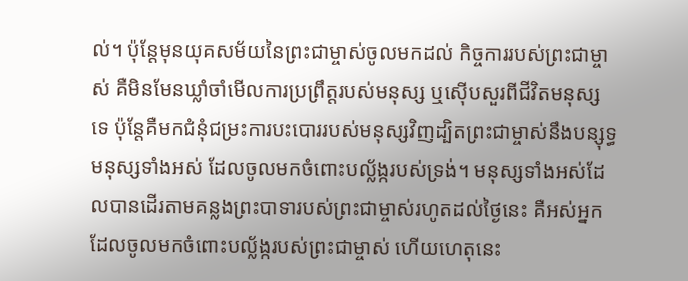ល់។ ប៉ុន្ដែមុនយុគសម័យនៃព្រះជាម្ចាស់ចូលមកដល់ កិច្ចការរបស់ព្រះជាម្ចាស់ គឺមិនមែនឃ្លាំចាំមើលការប្រព្រឹត្តរបស់មនុស្ស ឬស៊ើបសួរពីជីវិតមនុស្សទេ ប៉ុន្តែគឺមកជំនុំជម្រះការបះបោររបស់មនុស្សវិញដ្បិតព្រះជាម្ចាស់នឹងបន្សុទ្ធមនុស្សទាំងអស់ ដែលចូលមកចំពោះបល្ល័ង្ករបស់ទ្រង់។ មនុស្សទាំងអស់ដែលបានដើរតាមគន្លងព្រះបាទារបស់ព្រះជាម្ចាស់រហូតដល់ថ្ងៃនេះ គឺអស់អ្នកដែលចូលមកចំពោះបល្ល័ង្ករបស់ព្រះជាម្ចាស់ ហើយហេតុនេះ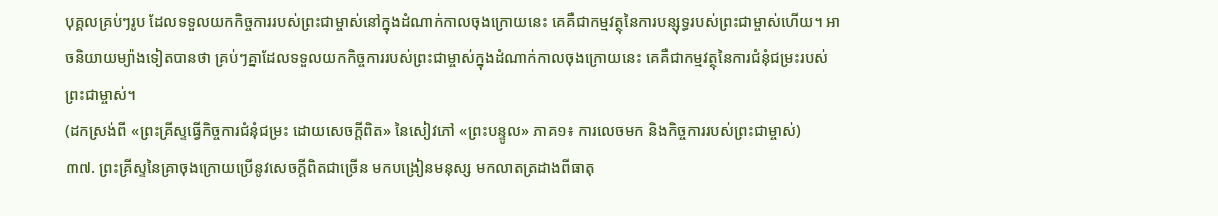បុគ្គលគ្រប់ៗរូប ដែលទទួលយកកិច្ចការរបស់ព្រះជាម្ចាស់នៅក្នុងដំណាក់កាលចុងក្រោយនេះ គេគឺជាកម្មវត្ថុនៃការបន្សុទ្ធរបស់ព្រះជាម្ចាស់ហើយ។ អាចនិយាយម្យ៉ាងទៀតបានថា គ្រប់ៗគ្នាដែលទទួលយកកិច្ចការរបស់ព្រះជាម្ចាស់ក្នុងដំណាក់កាលចុងក្រោយនេះ គេគឺជាកម្មវត្ថុនៃការជំនុំជម្រះរបស់ព្រះជាម្ចាស់។
(ដកស្រង់ពី «ព្រះគ្រីស្ទធ្វើកិច្ចការជំនុំជម្រះ ដោយសេចក្ដីពិត» នៃសៀវភៅ «ព្រះបន្ទូល» ភាគ១៖ ការលេចមក និងកិច្ចការរបស់ព្រះជាម្ចាស់)
៣៧. ព្រះគ្រីស្ទនៃគ្រាចុងក្រោយប្រើនូវសេចក្ដីពិតជាច្រើន មកបង្រៀនមនុស្ស មកលាតត្រដាងពីធាតុ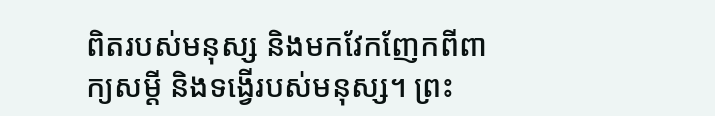ពិតរបស់មនុស្ស និងមកវែកញែកពីពាក្យសម្ដី និងទង្វើរបស់មនុស្ស។ ព្រះ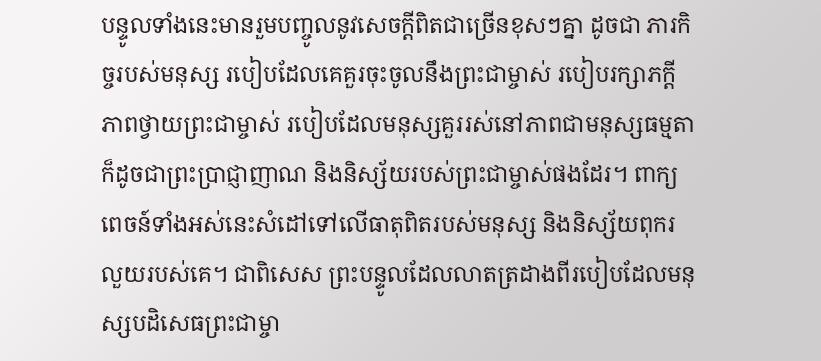បន្ទូលទាំងនេះមានរួមបញ្ចូលនូវសេចក្ដីពិតជាច្រើនខុសៗគ្នា ដូចជា ភារកិច្ចរបស់មនុស្ស របៀបដែលគេគួរចុះចូលនឹងព្រះជាម្ចាស់ របៀបរក្សាភក្ដីភាពថ្វាយព្រះជាម្ចាស់ របៀបដែលមនុស្សគួររស់នៅភាពជាមនុស្សធម្មតា ក៏ដូចជាព្រះប្រាជ្ញាញាណ និងនិស្ស័យរបស់ព្រះជាម្ចាស់ផងដែរ។ ពាក្យពេចន៍ទាំងអស់នេះសំដៅទៅលើធាតុពិតរបស់មនុស្ស និងនិស្ស័យពុករលួយរបស់គេ។ ជាពិសេស ព្រះបន្ទូលដែលលាតត្រដាងពីរបៀបដែលមនុស្សបដិសេធព្រះជាម្ចា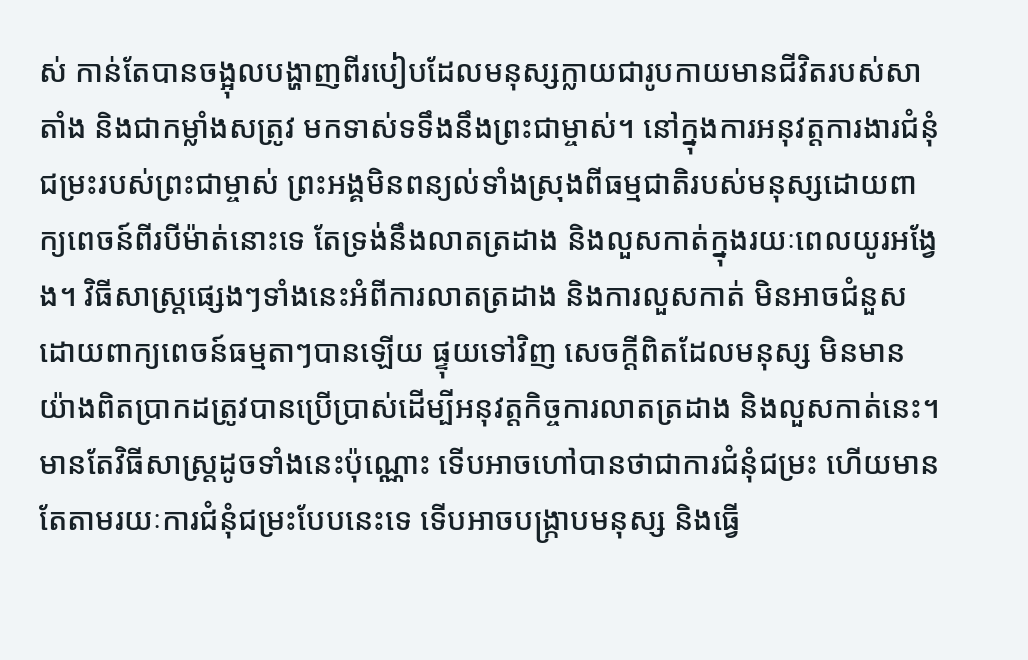ស់ កាន់តែបានចង្អុលបង្ហាញពីរបៀបដែលមនុស្សក្លាយជារូបកាយមានជីវិតរបស់សាតាំង និងជាកម្លាំងសត្រូវ មកទាស់ទទឹងនឹងព្រះជាម្ចាស់។ នៅក្នុងការអនុវត្តការងារជំនុំជម្រះរបស់ព្រះជាម្ចាស់ ព្រះអង្គមិនពន្យល់ទាំងស្រុងពីធម្មជាតិរបស់មនុស្សដោយពាក្យពេចន៍ពីរបីម៉ាត់នោះទេ តែទ្រង់នឹងលាតត្រដាង និងលួសកាត់ក្នុងរយៈពេលយូរអង្វែង។ វិធីសាស្ដ្រផ្សេងៗទាំងនេះអំពីការលាតត្រដាង និងការលួសកាត់ មិនអាចជំនួសដោយពាក្យពេចន៍ធម្មតាៗបានឡើយ ផ្ទុយទៅវិញ សេចក្ដីពិតដែលមនុស្ស មិនមានយ៉ាងពិតប្រាកដត្រូវបានប្រើប្រាស់ដើម្បីអនុវត្តកិច្ចការលាតត្រដាង និងលួសកាត់នេះ។ មានតែវិធីសាស្ត្រដូចទាំងនេះប៉ុណ្ណោះ ទើបអាចហៅបានថាជាការជំនុំជម្រះ ហើយមានតែតាមរយៈការជំនុំជម្រះបែបនេះទេ ទើបអាចបង្ក្រាបមនុស្ស និងធ្វើ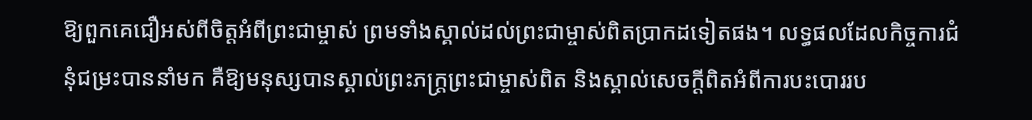ឱ្យពួកគេជឿអស់ពីចិត្តអំពីព្រះជាម្ចាស់ ព្រមទាំងស្គាល់ដល់ព្រះជាម្ចាស់ពិតប្រាកដទៀតផង។ លទ្ធផលដែលកិច្ចការជំនុំជម្រះបាននាំមក គឺឱ្យមនុស្សបានស្គាល់ព្រះភក្ដ្រព្រះជាម្ចាស់ពិត និងស្គាល់សេចក្ដីពិតអំពីការបះបោររប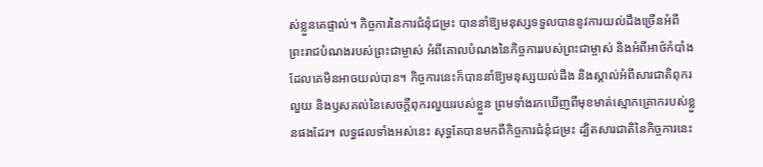ស់ខ្លួនគេផ្ទាល់។ កិច្ចការនៃការជំនុំជម្រះ បាននាំឱ្យមនុស្សទទួលបាននូវការយល់ដឹងច្រើនអំពីព្រះរាជបំណងរបស់ព្រះជាម្ចាស់ អំពីគោលបំណងនៃកិច្ចការរបស់ព្រះជាម្ចាស់ និងអំពីអាថ៌កំបាំងដែលគេមិនអាចយល់បាន។ កិច្ចការនេះក៏បាននាំឱ្យមនុស្សយល់ដឹង និងស្គាល់អំពីសារជាតិពុករលួយ និងឫសគល់នៃសេចក្ដីពុករលួយរបស់ខ្លួន ព្រមទាំងរកឃើញពីមុខមាត់ស្មោកគ្រោករបស់ខ្លួនផងដែរ។ លទ្ធផលទាំងអស់នេះ សុទ្ធតែបានមកពីកិច្ចការជំនុំជម្រះ ដ្បិតសារជាតិនៃកិច្ចការនេះ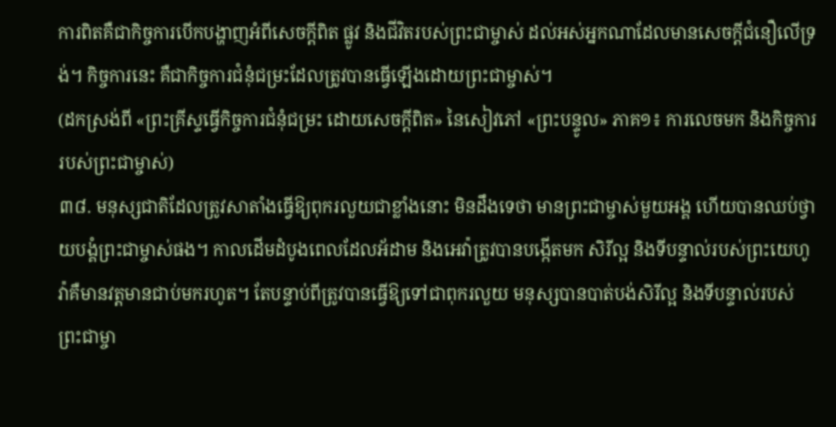ការពិតគឺជាកិច្ចការបើកបង្ហាញអំពីសេចក្ដីពិត ផ្លូវ និងជីវិតរបស់ព្រះជាម្ចាស់ ដល់អស់អ្នកណាដែលមានសេចក្ដីជំនឿលើទ្រង់។ កិច្ចការនេះ គឺជាកិច្ចការជំនុំជម្រះដែលត្រូវបានធ្វើឡើងដោយព្រះជាម្ចាស់។
(ដកស្រង់ពី «ព្រះគ្រីស្ទធ្វើកិច្ចការជំនុំជម្រះ ដោយសេចក្ដីពិត» នៃសៀវភៅ «ព្រះបន្ទូល» ភាគ១៖ ការលេចមក និងកិច្ចការរបស់ព្រះជាម្ចាស់)
៣៨. មនុស្សជាតិដែលត្រូវសាតាំងធ្វើឱ្យពុករលួយជាខ្លាំងនោះ មិនដឹងទេថា មានព្រះជាម្ចាស់មួយអង្គ ហើយបានឈប់ថ្វាយបង្គំព្រះជាម្ចាស់ផង។ កាលដើមដំបូងពេលដែលអ័ដាម និងអេវ៉ាត្រូវបានបង្កើតមក សិរីល្អ និងទីបន្ទាល់របស់ព្រះយេហូវ៉ាគឺមានវត្តមានជាប់មករហូត។ តែបន្ទាប់ពីត្រូវបានធ្វើឱ្យទៅជាពុករលួយ មនុស្សបានបាត់បង់សិរីល្អ និងទីបន្ទាល់របស់ព្រះជាម្ចា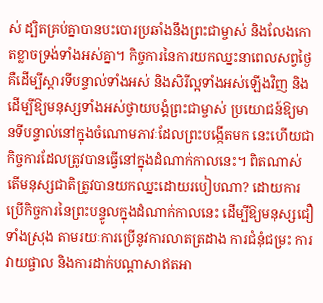ស់ ដ្បិតគ្រប់គ្នាបានបះបោរប្រឆាំងនឹងព្រះជាម្ចាស់ និងលែងកោតខ្លាចទ្រង់ទាំងអស់គ្នា។ កិច្ចការនៃការយកឈ្នះនាពេលសព្វថ្ងៃ គឺដើម្បីស្ដារទីបន្ទាល់ទាំងអស់ និងសិរីល្អទាំងអស់ឡើងវិញ និងដើម្បីឱ្យមនុស្សទាំងអស់ថ្វាយបង្គំព្រះជាម្ចាស់ ប្រយោជន៍ឱ្យមានទីបន្ទាល់នៅក្នុងចំណោមភាវៈដែលព្រះបង្កើតមក នេះហើយជាកិច្ចការដែលត្រូវបានធ្វើនៅក្នុងដំណាក់កាលនេះ។ ពិតណាស់ តើមនុស្សជាតិត្រូវបានយកឈ្នះដោយរបៀបណា? ដោយការប្រើកិច្ចការនៃព្រះបន្ទូលក្នុងដំណាក់កាលនេះ ដើម្បីឱ្យមនុស្សជឿទាំងស្រុង តាមរយៈការប្រើនូវការលាតត្រដាង ការជំនុំជម្រះ ការវាយផ្ចាល និងការដាក់បណ្ដាសាឥតអា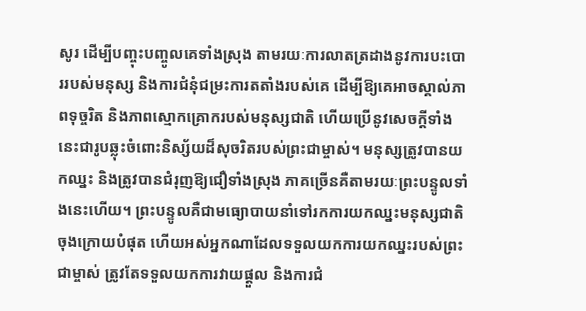សូរ ដើម្បីបញ្ចុះបញ្ចូលគេទាំងស្រុង តាមរយៈការលាតត្រដាងនូវការបះបោររបស់មនុស្ស និងការជំនុំជម្រះការតតាំងរបស់គេ ដើម្បីឱ្យគេអាចស្គាល់ភាពទុច្ចរិត និងភាពស្មោកគ្រោករបស់មនុស្សជាតិ ហើយប្រើនូវសេចក្ដីទាំងនេះជារូបឆ្លុះចំពោះនិស្ស័យដ៏សុចរិតរបស់ព្រះជាម្ចាស់។ មនុស្សត្រូវបានយកឈ្នះ និងត្រូវបានជំរុញឱ្យជឿទាំងស្រុង ភាគច្រើនគឺតាមរយៈព្រះបន្ទូលទាំងនេះហើយ។ ព្រះបន្ទូលគឺជាមធ្យោបាយនាំទៅរកការយកឈ្នះមនុស្សជាតិចុងក្រោយបំផុត ហើយអស់អ្នកណាដែលទទួលយកការយកឈ្នះរបស់ព្រះជាម្ចាស់ ត្រូវតែទទួលយកការវាយផ្ដួល និងការជំ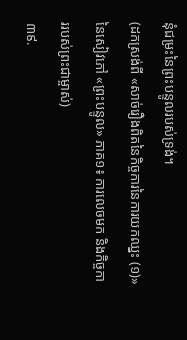នុំជម្រះនៃព្រះបន្ទូលរបស់ទ្រង់។
(ដកស្រង់ពី «សាច់រឿងពិតនៃកិច្ចការនៃការយកឈ្នះ (១)» នៃសៀវភៅ «ព្រះបន្ទូល» ភាគ១៖ ការលេចមក និងកិច្ចការរបស់ព្រះជាម្ចាស់)
៣៩.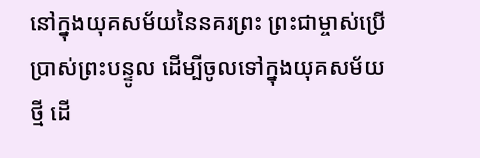នៅក្នុងយុគសម័យនៃនគរព្រះ ព្រះជាម្ចាស់ប្រើប្រាស់ព្រះបន្ទូល ដើម្បីចូលទៅក្នុងយុគសម័យថ្មី ដើ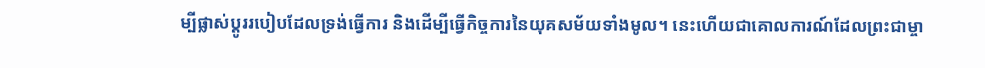ម្បីផ្លាស់ប្ដូររបៀបដែលទ្រង់ធ្វើការ និងដើម្បីធ្វើកិច្ចការនៃយុគសម័យទាំងមូល។ នេះហើយជាគោលការណ៍ដែលព្រះជាម្ចា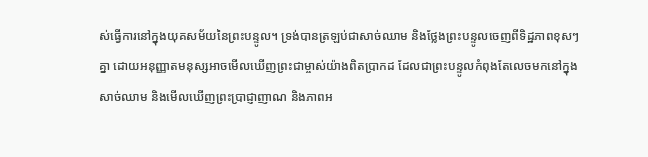ស់ធ្វើការនៅក្នុងយុគសម័យនៃព្រះបន្ទូល។ ទ្រង់បានត្រឡប់ជាសាច់ឈាម និងថ្លែងព្រះបន្ទូលចេញពីទិដ្ឋភាពខុសៗគ្នា ដោយអនុញ្ញាតមនុស្សអាចមើលឃើញព្រះជាម្ចាស់យ៉ាងពិតប្រាកដ ដែលជាព្រះបន្ទូលកំពុងតែលេចមកនៅក្នុងសាច់ឈាម និងមើលឃើញព្រះប្រាជ្ញាញាណ និងភាពអ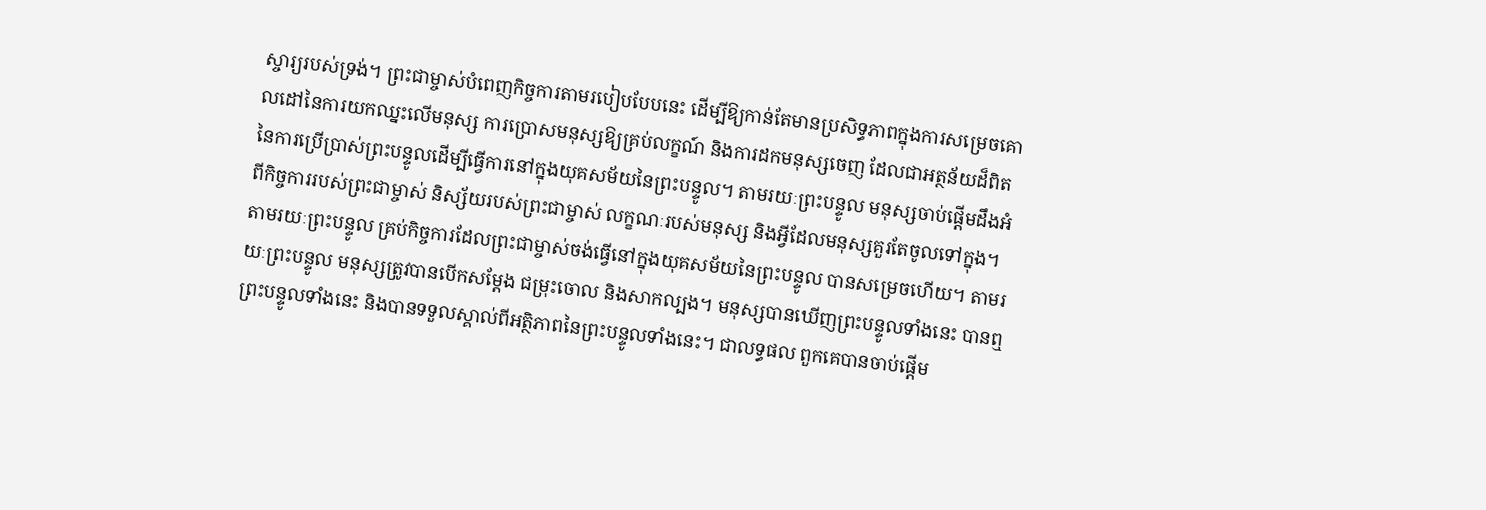ស្ចារ្យរបស់ទ្រង់។ ព្រះជាម្ចាស់បំពេញកិច្ចការតាមរបៀបបែបនេះ ដើម្បីឱ្យកាន់តែមានប្រសិទ្ធភាពក្នុងការសម្រេចគោលដៅនៃការយកឈ្នះលើមនុស្ស ការប្រោសមនុស្សឱ្យគ្រប់លក្ខណ៍ និងការដកមនុស្សចេញ ដែលជាអត្ថន័យដ៏ពិតនៃការប្រើប្រាស់ព្រះបន្ទូលដើម្បីធ្វើការនៅក្នុងយុគសម័យនៃព្រះបន្ទូល។ តាមរយៈព្រះបន្ទូល មនុស្សចាប់ផ្ដើមដឹងអំពីកិច្ចការរបស់ព្រះជាម្ចាស់ និស្ស័យរបស់ព្រះជាម្ចាស់ លក្ខណៈរបស់មនុស្ស និងអ្វីដែលមនុស្សគួរតែចូលទៅក្នុង។ តាមរយៈព្រះបន្ទូល គ្រប់កិច្ចការដែលព្រះជាម្ចាស់ចង់ធ្វើនៅក្នុងយុគសម័យនៃព្រះបន្ទូល បានសម្រេចហើយ។ តាមរយៈព្រះបន្ទូល មនុស្សត្រូវបានបើកសម្ដែង ជម្រុះចោល និងសាកល្បង។ មនុស្សបានឃើញព្រះបន្ទូលទាំងនេះ បានឮព្រះបន្ទូលទាំងនេះ និងបានទទួលស្គាល់ពីអត្ថិភាពនៃព្រះបន្ទូលទាំងនេះ។ ជាលទ្ធផល ពួកគេបានចាប់ផ្ដើម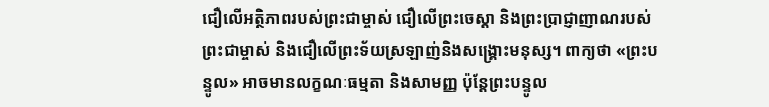ជឿលើអត្ថិភាពរបស់ព្រះជាម្ចាស់ ជឿលើព្រះចេស្ដា និងព្រះប្រាជ្ញាញាណរបស់ព្រះជាម្ចាស់ និងជឿលើព្រះទ័យស្រឡាញ់និងសង្រ្គោះមនុស្ស។ ពាក្យថា «ព្រះបន្ទូល» អាចមានលក្ខណៈធម្មតា និងសាមញ្ញ ប៉ុន្តែព្រះបន្ទូល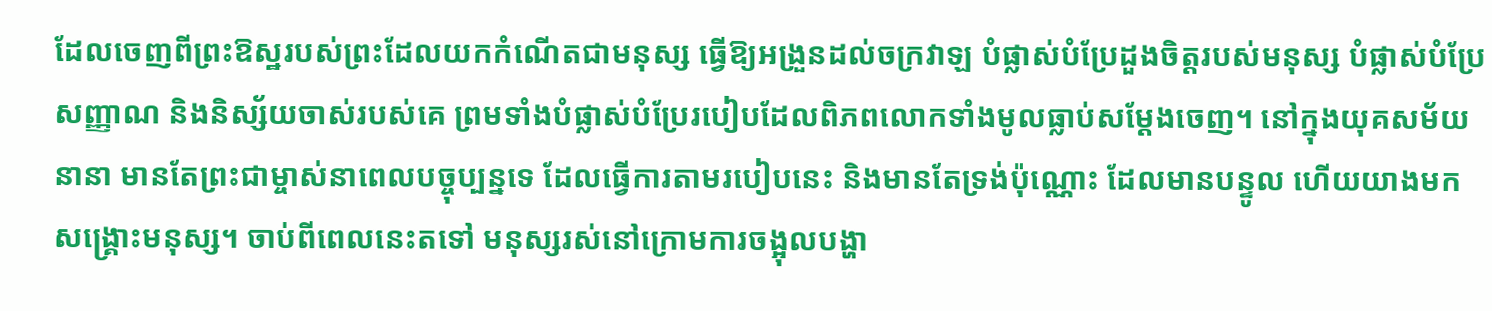ដែលចេញពីព្រះឱស្ឋរបស់ព្រះដែលយកកំណើតជាមនុស្ស ធ្វើឱ្យអង្រួនដល់ចក្រវាឡ បំផ្លាស់បំប្រែដួងចិត្តរបស់មនុស្ស បំផ្លាស់បំប្រែសញ្ញាណ និងនិស្ស័យចាស់របស់គេ ព្រមទាំងបំផ្លាស់បំប្រែរបៀបដែលពិភពលោកទាំងមូលធ្លាប់សម្ដែងចេញ។ នៅក្នុងយុគសម័យនានា មានតែព្រះជាម្ចាស់នាពេលបច្ចុប្បន្នទេ ដែលធ្វើការតាមរបៀបនេះ និងមានតែទ្រង់ប៉ុណ្ណោះ ដែលមានបន្ទូល ហើយយាងមកសង្រ្គោះមនុស្ស។ ចាប់ពីពេលនេះតទៅ មនុស្សរស់នៅក្រោមការចង្អុលបង្ហា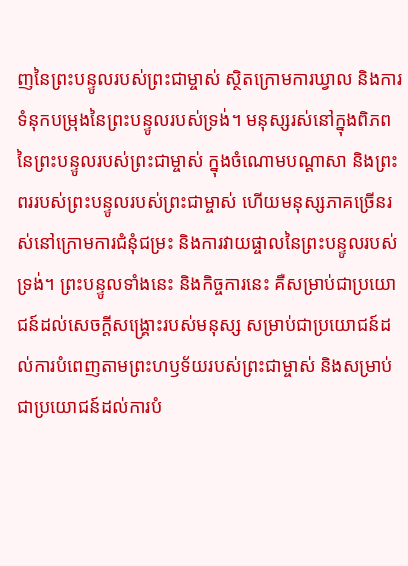ញនៃព្រះបន្ទូលរបស់ព្រះជាម្ចាស់ ស្ថិតក្រោមការឃ្វាល និងការទំនុកបម្រុងនៃព្រះបន្ទូលរបស់ទ្រង់។ មនុស្សរស់នៅក្នុងពិភពនៃព្រះបន្ទូលរបស់ព្រះជាម្ចាស់ ក្នុងចំណោមបណ្ដាសា និងព្រះពររបស់ព្រះបន្ទូលរបស់ព្រះជាម្ចាស់ ហើយមនុស្សភាគច្រើនរស់នៅក្រោមការជំនុំជម្រះ និងការវាយផ្ចាលនៃព្រះបន្ទូលរបស់ទ្រង់។ ព្រះបន្ទូលទាំងនេះ និងកិច្ចការនេះ គឺសម្រាប់ជាប្រយោជន៍ដល់សេចក្តីសង្រ្គោះរបស់មនុស្ស សម្រាប់ជាប្រយោជន៍ដល់ការបំពេញតាមព្រះហឫទ័យរបស់ព្រះជាម្ចាស់ និងសម្រាប់ជាប្រយោជន៍ដល់ការបំ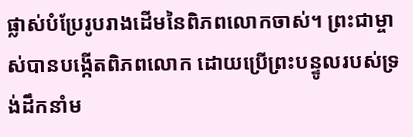ផ្លាស់បំប្រែរូបរាងដើមនៃពិភពលោកចាស់។ ព្រះជាម្ចាស់បានបង្កើតពិភពលោក ដោយប្រើព្រះបន្ទូលរបស់ទ្រង់ដឹកនាំម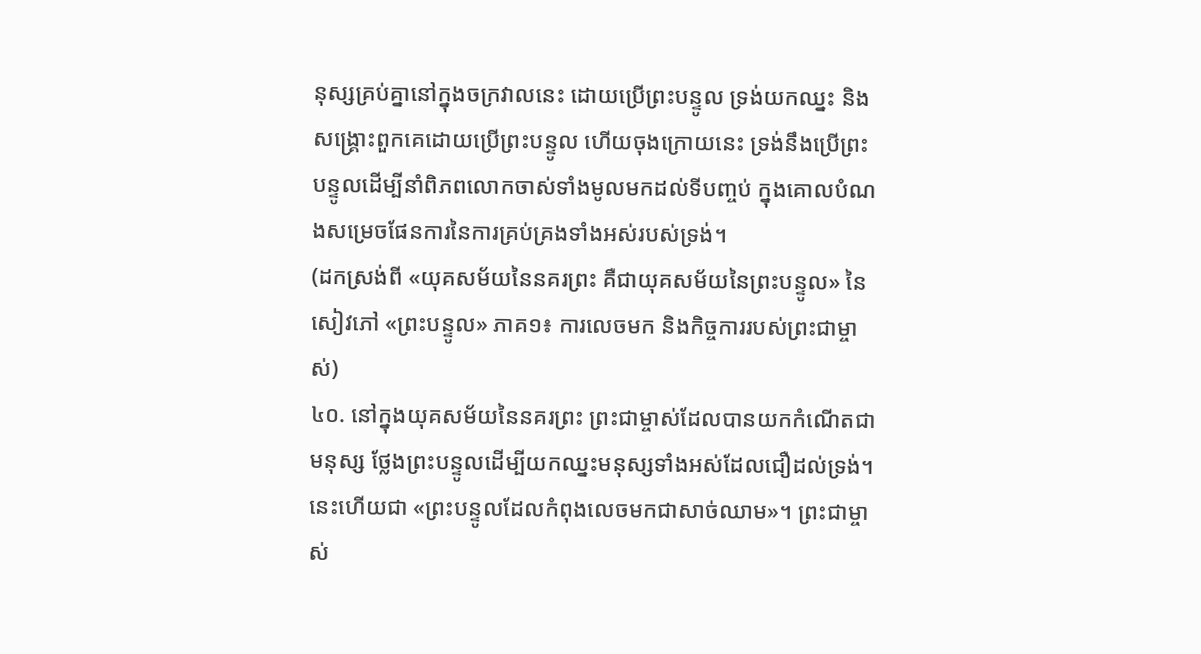នុស្សគ្រប់គ្នានៅក្នុងចក្រវាលនេះ ដោយប្រើព្រះបន្ទូល ទ្រង់យកឈ្នះ និងសង្រ្គោះពួកគេដោយប្រើព្រះបន្ទូល ហើយចុងក្រោយនេះ ទ្រង់នឹងប្រើព្រះបន្ទូលដើម្បីនាំពិភពលោកចាស់ទាំងមូលមកដល់ទីបញ្ចប់ ក្នុងគោលបំណងសម្រេចផែនការនៃការគ្រប់គ្រងទាំងអស់របស់ទ្រង់។
(ដកស្រង់ពី «យុគសម័យនៃនគរព្រះ គឺជាយុគសម័យនៃព្រះបន្ទូល» នៃសៀវភៅ «ព្រះបន្ទូល» ភាគ១៖ ការលេចមក និងកិច្ចការរបស់ព្រះជាម្ចាស់)
៤០. នៅក្នុងយុគសម័យនៃនគរព្រះ ព្រះជាម្ចាស់ដែលបានយកកំណើតជាមនុស្ស ថ្លែងព្រះបន្ទូលដើម្បីយកឈ្នះមនុស្សទាំងអស់ដែលជឿដល់ទ្រង់។ នេះហើយជា «ព្រះបន្ទូលដែលកំពុងលេចមកជាសាច់ឈាម»។ ព្រះជាម្ចាស់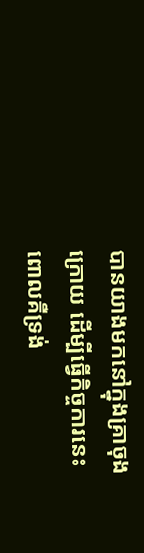បានយាងមកនៅក្នុងគ្រាចុងក្រោយ ដើម្បីធ្វើកិច្ចការនេះ ពោលគឺទ្រង់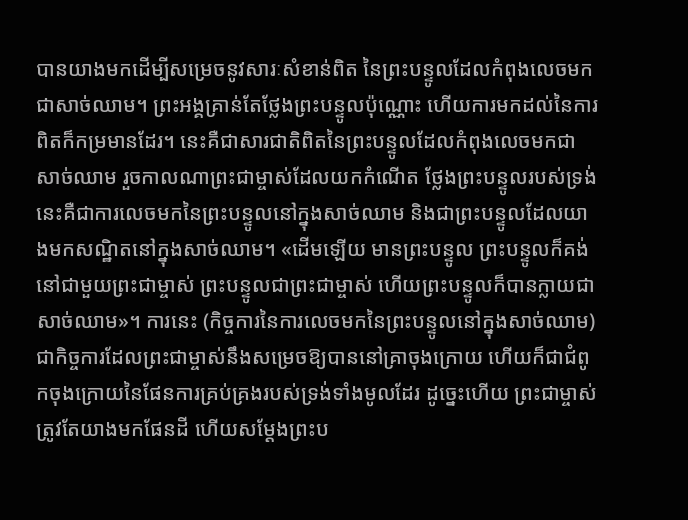បានយាងមកដើម្បីសម្រេចនូវសារៈសំខាន់ពិត នៃព្រះបន្ទូលដែលកំពុងលេចមកជាសាច់ឈាម។ ព្រះអង្គគ្រាន់តែថ្លែងព្រះបន្ទូលប៉ុណ្ណោះ ហើយការមកដល់នៃការពិតក៏កម្រមានដែរ។ នេះគឺជាសារជាតិពិតនៃព្រះបន្ទូលដែលកំពុងលេចមកជាសាច់ឈាម រួចកាលណាព្រះជាម្ចាស់ដែលយកកំណើត ថ្លែងព្រះបន្ទូលរបស់ទ្រង់ នេះគឺជាការលេចមកនៃព្រះបន្ទូលនៅក្នុងសាច់ឈាម និងជាព្រះបន្ទូលដែលយាងមកសណ្ឋិតនៅក្នុងសាច់ឈាម។ «ដើមឡើយ មានព្រះបន្ទូល ព្រះបន្ទូលក៏គង់នៅជាមួយព្រះជាម្ចាស់ ព្រះបន្ទូលជាព្រះជាម្ចាស់ ហើយព្រះបន្ទូលក៏បានក្លាយជាសាច់ឈាម»។ ការនេះ (កិច្ចការនៃការលេចមកនៃព្រះបន្ទូលនៅក្នុងសាច់ឈាម) ជាកិច្ចការដែលព្រះជាម្ចាស់នឹងសម្រេចឱ្យបាននៅគ្រាចុងក្រោយ ហើយក៏ជាជំពូកចុងក្រោយនៃផែនការគ្រប់គ្រងរបស់ទ្រង់ទាំងមូលដែរ ដូច្នេះហើយ ព្រះជាម្ចាស់ត្រូវតែយាងមកផែនដី ហើយសម្ដែងព្រះប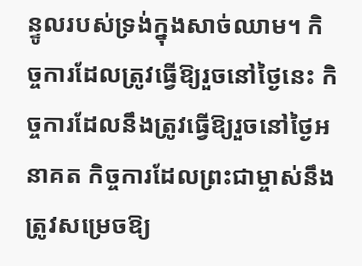ន្ទូលរបស់ទ្រង់ក្នុងសាច់ឈាម។ កិច្ចការដែលត្រូវធ្វើឱ្យរួចនៅថ្ងៃនេះ កិច្ចការដែលនឹងត្រូវធ្វើឱ្យរួចនៅថ្ងៃអនាគត កិច្ចការដែលព្រះជាម្ចាស់នឹងត្រូវសម្រេចឱ្យ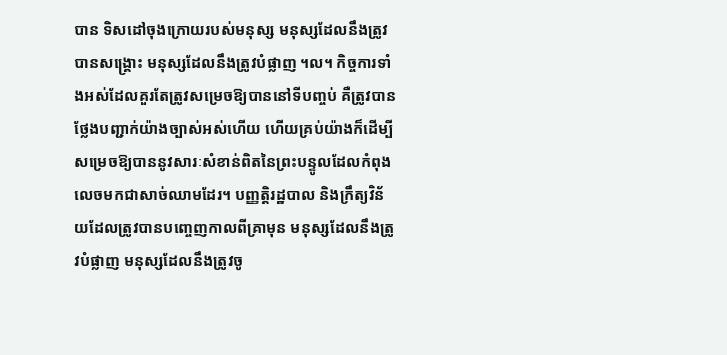បាន ទិសដៅចុងក្រោយរបស់មនុស្ស មនុស្សដែលនឹងត្រូវបានសង្គ្រោះ មនុស្សដែលនឹងត្រូវបំផ្លាញ ។ល។ កិច្ចការទាំងអស់ដែលគួរតែត្រូវសម្រេចឱ្យបាននៅទីបញ្ចប់ គឺត្រូវបានថ្លែងបញ្ជាក់យ៉ាងច្បាស់អស់ហើយ ហើយគ្រប់យ៉ាងក៏ដើម្បីសម្រេចឱ្យបាននូវសារៈសំខាន់ពិតនៃព្រះបន្ទូលដែលកំពុងលេចមកជាសាច់ឈាមដែរ។ បញ្ញត្តិរដ្ឋបាល និងក្រឹត្យវិន័យដែលត្រូវបានបញ្ចេញកាលពីគ្រាមុន មនុស្សដែលនឹងត្រូវបំផ្លាញ មនុស្សដែលនឹងត្រូវចូ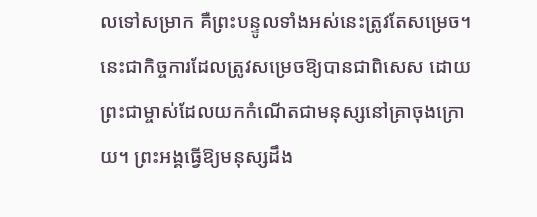លទៅសម្រាក គឺព្រះបន្ទូលទាំងអស់នេះត្រូវតែសម្រេច។ នេះជាកិច្ចការដែលត្រូវសម្រេចឱ្យបានជាពិសេស ដោយព្រះជាម្ចាស់ដែលយកកំណើតជាមនុស្សនៅគ្រាចុងក្រោយ។ ព្រះអង្គធ្វើឱ្យមនុស្សដឹង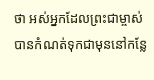ថា អស់អ្នកដែលព្រះជាម្ចាស់បានកំណត់ទុកជាមុននៅកន្លែ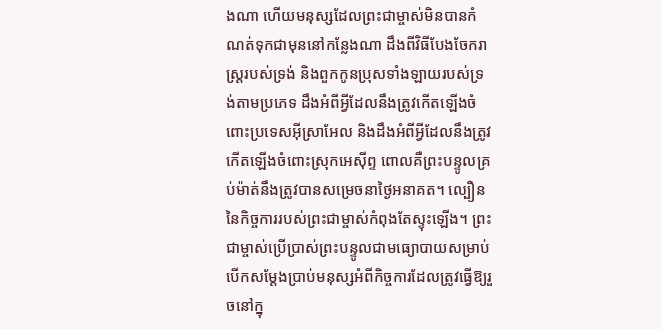ងណា ហើយមនុស្សដែលព្រះជាម្ចាស់មិនបានកំណត់ទុកជាមុននៅកន្លែងណា ដឹងពីវិធីបែងចែករាស្ត្ររបស់ទ្រង់ និងពួកកូនប្រុសទាំងឡាយរបស់ទ្រង់តាមប្រភេទ ដឹងអំពីអ្វីដែលនឹងត្រូវកើតឡើងចំពោះប្រទេសអ៊ីស្រាអែល និងដឹងអំពីអ្វីដែលនឹងត្រូវកើតឡើងចំពោះស្រុកអេស៊ីព្ទ ពោលគឺព្រះបន្ទូលគ្រប់ម៉ាត់នឹងត្រូវបានសម្រេចនាថ្ងៃអនាគត។ ល្បឿននៃកិច្ចការរបស់ព្រះជាម្ចាស់កំពុងតែស្ទុះឡើង។ ព្រះជាម្ចាស់ប្រើប្រាស់ព្រះបន្ទូលជាមធ្យោបាយសម្រាប់បើកសម្ដែងប្រាប់មនុស្សអំពីកិច្ចការដែលត្រូវធ្វើឱ្យរួចនៅក្នុ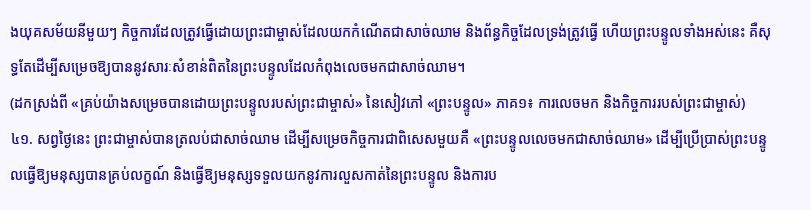ងយុគសម័យនីមួយៗ កិច្ចការដែលត្រូវធ្វើដោយព្រះជាម្ចាស់ដែលយកកំណើតជាសាច់ឈាម និងព័ន្ធកិច្ចដែលទ្រង់ត្រូវធ្វើ ហើយព្រះបន្ទូលទាំងអស់នេះ គឺសុទ្ធតែដើម្បីសម្រេចឱ្យបាននូវសារៈសំខាន់ពិតនៃព្រះបន្ទូលដែលកំពុងលេចមកជាសាច់ឈាម។
(ដកស្រង់ពី «គ្រប់យ៉ាងសម្រេចបានដោយព្រះបន្ទូលរបស់ព្រះជាម្ចាស់» នៃសៀវភៅ «ព្រះបន្ទូល» ភាគ១៖ ការលេចមក និងកិច្ចការរបស់ព្រះជាម្ចាស់)
៤១. សព្វថ្ងៃនេះ ព្រះជាម្ចាស់បានត្រលប់ជាសាច់ឈាម ដើម្បីសម្រេចកិច្ចការជាពិសេសមួយគឺ «ព្រះបន្ទូលលេចមកជាសាច់ឈាម» ដើម្បីប្រើប្រាស់ព្រះបន្ទូលធ្វើឱ្យមនុស្សបានគ្រប់លក្ខណ៍ និងធ្វើឱ្យមនុស្សទទួលយកនូវការលួសកាត់នៃព្រះបន្ទូល និងការប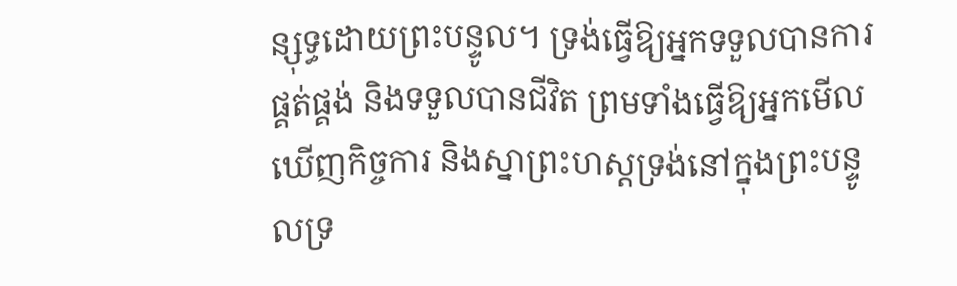ន្សុទ្ធដោយព្រះបន្ទូល។ ទ្រង់ធ្វើឱ្យអ្នកទទួលបានការផ្គត់ផ្គង់ និងទទួលបានជីវិត ព្រមទាំងធ្វើឱ្យអ្នកមើលឃើញកិច្ចការ និងស្នាព្រះហស្តទ្រង់នៅក្នុងព្រះបន្ទូលទ្រ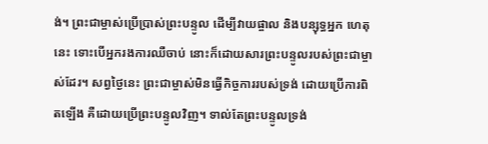ង់។ ព្រះជាម្ចាស់ប្រើប្រាស់ព្រះបន្ទូល ដើម្បីវាយផ្ចាល និងបន្សុទ្ធអ្នក ហេតុនេះ ទោះបើអ្នករងការឈឺចាប់ នោះក៏ដោយសារព្រះបន្ទូលរបស់ព្រះជាម្ចាស់ដែរ។ សព្វថ្ងៃនេះ ព្រះជាម្ចាស់មិនធ្វើកិច្ចការរបស់ទ្រង់ ដោយប្រើការពិតឡើង គឺដោយប្រើព្រះបន្ទូលវិញ។ ទាល់តែព្រះបន្ទូលទ្រង់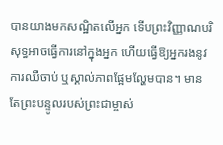បានយាងមកសណ្ឋិតលើអ្នក ទើបព្រះវិញ្ញាណបរិសុទ្ធអាចធ្វើការនៅក្នុងអ្នក ហើយធ្វើឱ្យអ្នករងនូវការឈឺចាប់ ឬស្គាល់ភាពផ្អែមល្ហែមបាន។ មានតែព្រះបន្ទូលរបស់ព្រះជាម្ចាស់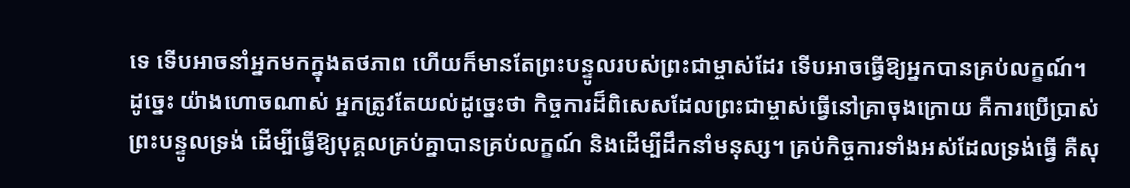ទេ ទើបអាចនាំអ្នកមកក្នុងតថភាព ហើយក៏មានតែព្រះបន្ទូលរបស់ព្រះជាម្ចាស់ដែរ ទើបអាចធ្វើឱ្យអ្នកបានគ្រប់លក្ខណ៍។ ដូច្នេះ យ៉ាងហោចណាស់ អ្នកត្រូវតែយល់ដូច្នេះថា កិច្ចការដ៏ពិសេសដែលព្រះជាម្ចាស់ធ្វើនៅគ្រាចុងក្រោយ គឺការប្រើប្រាស់ព្រះបន្ទូលទ្រង់ ដើម្បីធ្វើឱ្យបុគ្គលគ្រប់គ្នាបានគ្រប់លក្ខណ៍ និងដើម្បីដឹកនាំមនុស្ស។ គ្រប់កិច្ចការទាំងអស់ដែលទ្រង់ធ្វើ គឺសុ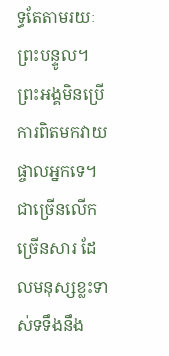ទ្ធតែតាមរយៈព្រះបន្ទូល។ ព្រះអង្គមិនប្រើការពិតមកវាយផ្ចាលអ្នកទេ។ ជាច្រើនលើកច្រើនសារ ដែលមនុស្សខ្លះទាស់ទទឹងនឹង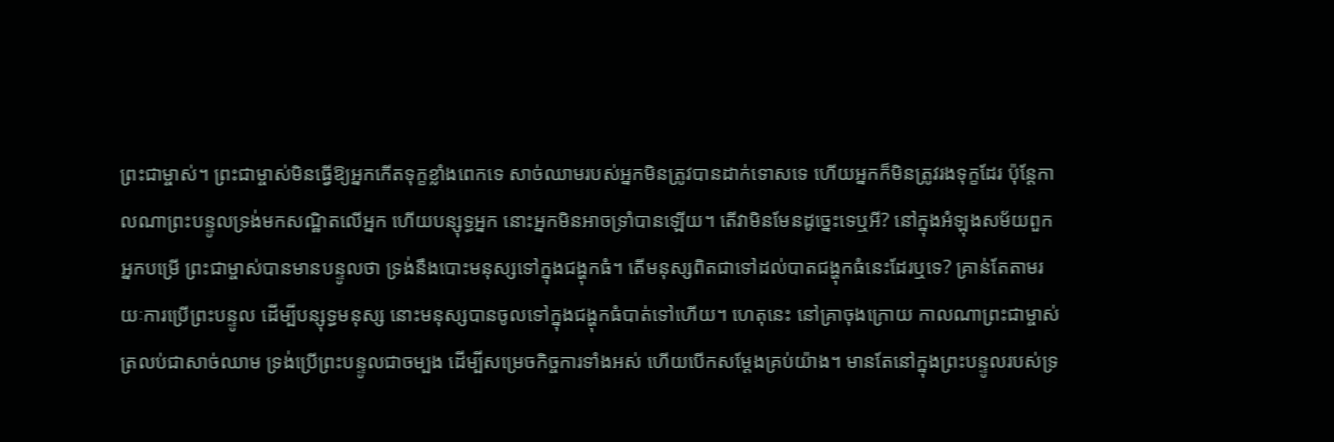ព្រះជាម្ចាស់។ ព្រះជាម្ចាស់មិនធ្វើឱ្យអ្នកកើតទុក្ខខ្លាំងពេកទេ សាច់ឈាមរបស់អ្នកមិនត្រូវបានដាក់ទោសទេ ហើយអ្នកក៏មិនត្រូវរងទុក្ខដែរ ប៉ុន្តែកាលណាព្រះបន្ទូលទ្រង់មកសណ្ឋិតលើអ្នក ហើយបន្សុទ្ធអ្នក នោះអ្នកមិនអាចទ្រាំបានឡើយ។ តើវាមិនមែនដូច្នេះទេឬអី? នៅក្នុងអំឡុងសម័យពួកអ្នកបម្រើ ព្រះជាម្ចាស់បានមានបន្ទូលថា ទ្រង់នឹងបោះមនុស្សទៅក្នុងជង្ហុកធំ។ តើមនុស្សពិតជាទៅដល់បាតជង្ហុកធំនេះដែរឬទេ? គ្រាន់តែតាមរយៈការប្រើព្រះបន្ទូល ដើម្បីបន្សុទ្ធមនុស្ស នោះមនុស្សបានចូលទៅក្នុងជង្ហុកធំបាត់ទៅហើយ។ ហេតុនេះ នៅគ្រាចុងក្រោយ កាលណាព្រះជាម្ចាស់ត្រលប់ជាសាច់ឈាម ទ្រង់ប្រើព្រះបន្ទូលជាចម្បង ដើម្បីសម្រេចកិច្ចការទាំងអស់ ហើយបើកសម្ដែងគ្រប់យ៉ាង។ មានតែនៅក្នុងព្រះបន្ទូលរបស់ទ្រ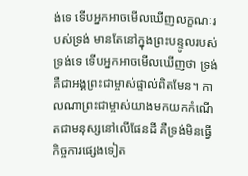ង់ទេ ទើបអ្នកអាចមើលឃើញលក្ខណៈរបស់ទ្រង់ មានតែនៅក្នុងព្រះបន្ទូលរបស់ទ្រង់ទេ ទើបអ្នកអាចមើលឃើញថា ទ្រង់គឺជាអង្គព្រះជាម្ចាស់ផ្ទាល់ពិតមែន។ កាលណាព្រះជាម្ចាស់យាងមកយកកំណើតជាមនុស្សនៅលើផែនដី គឺទ្រង់មិនធ្វើកិច្ចការផ្សេងទៀត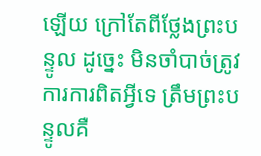ឡើយ ក្រៅតែពីថ្លែងព្រះបន្ទូល ដូច្នេះ មិនចាំបាច់ត្រូវការការពិតអ្វីទេ ត្រឹមព្រះបន្ទូលគឺ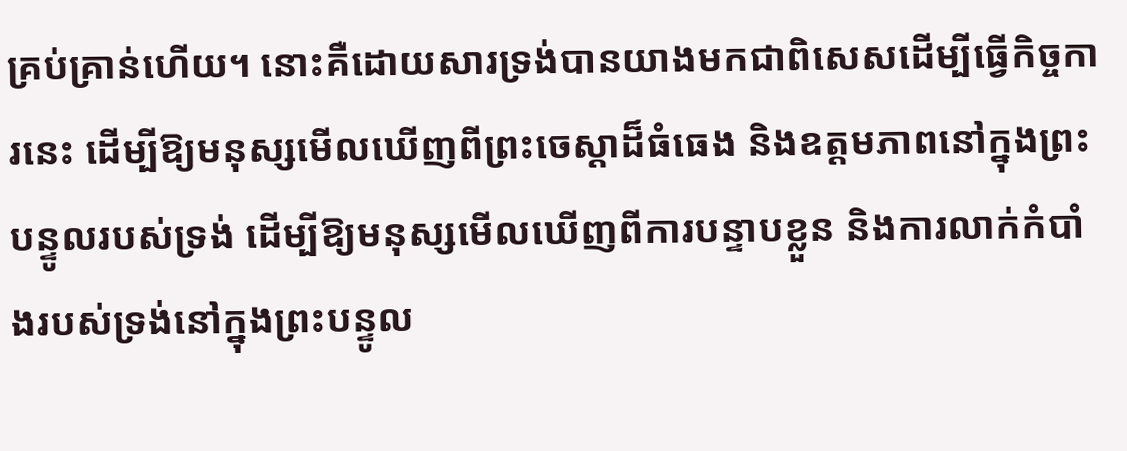គ្រប់គ្រាន់ហើយ។ នោះគឺដោយសារទ្រង់បានយាងមកជាពិសេសដើម្បីធ្វើកិច្ចការនេះ ដើម្បីឱ្យមនុស្សមើលឃើញពីព្រះចេស្ដាដ៏ធំធេង និងឧត្តមភាពនៅក្នុងព្រះបន្ទូលរបស់ទ្រង់ ដើម្បីឱ្យមនុស្សមើលឃើញពីការបន្ទាបខ្លួន និងការលាក់កំបាំងរបស់ទ្រង់នៅក្នុងព្រះបន្ទូល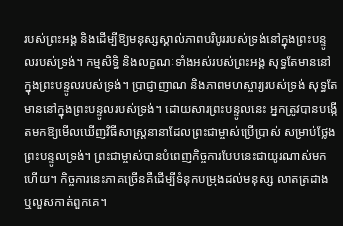របស់ព្រះអង្គ និងដើម្បីឱ្យមនុស្សស្គាល់ភាពបរិបូររបស់ទ្រង់នៅក្នុងព្រះបន្ទូលរបស់ទ្រង់។ កម្មសិទ្ធិ និងលក្ខណៈទាំងអស់របស់ព្រះអង្គ សុទ្ធតែមាននៅក្នុងព្រះបន្ទូលរបស់ទ្រង់។ ប្រាជ្ញាញាណ និងភាពមហស្ចារ្យរបស់ទ្រង់ សុទ្ធតែមាននៅក្នុងព្រះបន្ទូលរបស់ទ្រង់។ ដោយសារព្រះបន្ទូលនេះ អ្នកត្រូវបានបង្កើតមកឱ្យមើលឃើញវិធីសាស្ត្រនានាដែលព្រះជាម្ចាស់ប្រើប្រាស់ សម្រាប់ថ្លែងព្រះបន្ទូលទ្រង់។ ព្រះជាម្ចាស់បានបំពេញកិច្ចការបែបនេះជាយូរណាស់មកហើយ។ កិច្ចការនេះភាគច្រើនគឺដើម្បីទំនុកបម្រុងដល់មនុស្ស លាតត្រដាង ឬលួសកាត់ពួកគេ។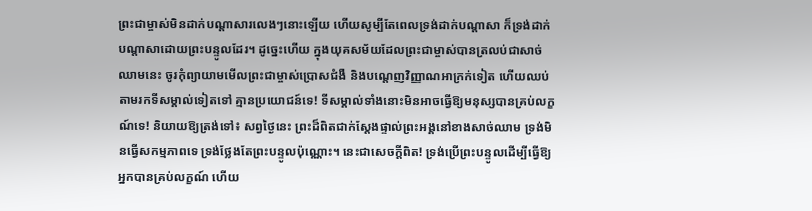ព្រះជាម្ចាស់មិនដាក់បណ្ដាសារលេងៗនោះឡើយ ហើយសូម្បីតែពេលទ្រង់ដាក់បណ្ដាសា ក៏ទ្រង់ដាក់បណ្ដាសាដោយព្រះបន្ទូលដែរ។ ដូច្នេះហើយ ក្នុងយុគសម័យដែលព្រះជាម្ចាស់បានត្រលប់ជាសាច់ឈាមនេះ ចូរកុំព្យាយាមមើលព្រះជាម្ចាស់ប្រោសជំងឺ និងបណ្ដេញវិញ្ញាណអាក្រក់ទៀត ហើយឈប់តាមរកទីសម្គាល់ទៀតទៅ គ្មានប្រយោជន៍ទេ! ទីសម្គាល់ទាំងនោះមិនអាចធ្វើឱ្យមនុស្សបានគ្រប់លក្ខណ៍ទេ! និយាយឱ្យត្រង់ទៅ៖ សព្វថ្ងៃនេះ ព្រះដ៏ពិតជាក់ស្ដែងផ្ទាល់ព្រះអង្គនៅខាងសាច់ឈាម ទ្រង់មិនធ្វើសកម្មភាពទេ ទ្រង់ថ្លែងតែព្រះបន្ទូលប៉ុណ្ណោះ។ នេះជាសេចក្ដីពិត! ទ្រង់ប្រើព្រះបន្ទូលដើម្បីធ្វើឱ្យអ្នកបានគ្រប់លក្ខណ៍ ហើយ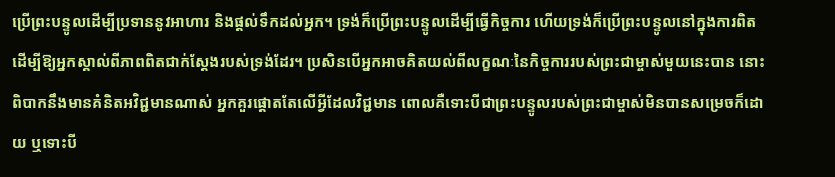ប្រើព្រះបន្ទូលដើម្បីប្រទាននូវអាហារ និងផ្ដល់ទឹកដល់អ្នក។ ទ្រង់ក៏ប្រើព្រះបន្ទូលដើម្បីធ្វើកិច្ចការ ហើយទ្រង់ក៏ប្រើព្រះបន្ទូលនៅក្នុងការពិត ដើម្បីឱ្យអ្នកស្គាល់ពីភាពពិតជាក់ស្ដែងរបស់ទ្រង់ដែរ។ ប្រសិនបើអ្នកអាចគិតយល់ពីលក្ខណៈនៃកិច្ចការរបស់ព្រះជាម្ចាស់មួយនេះបាន នោះពិបាកនឹងមានគំនិតអវិជ្ជមានណាស់ អ្នកគួរផ្ដោតតែលើអ្វីដែលវិជ្ជមាន ពោលគឺទោះបីជាព្រះបន្ទូលរបស់ព្រះជាម្ចាស់មិនបានសម្រេចក៏ដោយ ឬទោះបី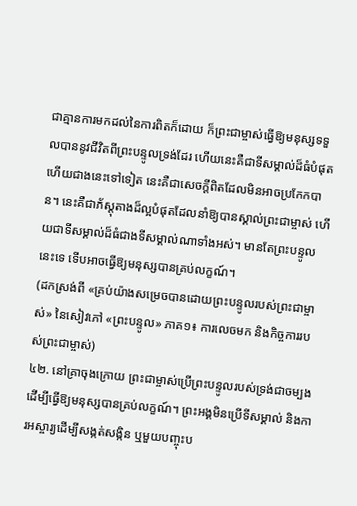ជាគ្មានការមកដល់នៃការពិតក៏ដោយ ក៏ព្រះជាម្ចាស់ធ្វើឱ្យមនុស្សទទួលបាននូវជីវិតពីព្រះបន្ទូលទ្រង់ដែរ ហើយនេះគឺជាទីសម្គាល់ដ៏ធំបំផុត ហើយជាងនេះទៅទៀត នេះគឺជាសេចក្ដីពិតដែលមិនអាចប្រកែកបាន។ នេះគឺជាភ័ស្តុតាងដ៏ល្អបំផុតដែលនាំឱ្យបានស្គាល់ព្រះជាម្ចាស់ ហើយជាទីសម្គាល់ដ៏ធំជាងទីសម្គាល់ណាទាំងអស់។ មានតែព្រះបន្ទូលនេះទេ ទើបអាចធ្វើឱ្យមនុស្សបានគ្រប់លក្ខណ៍។
(ដកស្រង់ពី «គ្រប់យ៉ាងសម្រេចបានដោយព្រះបន្ទូលរបស់ព្រះជាម្ចាស់» នៃសៀវភៅ «ព្រះបន្ទូល» ភាគ១៖ ការលេចមក និងកិច្ចការរបស់ព្រះជាម្ចាស់)
៤២. នៅគ្រាចុងក្រោយ ព្រះជាម្ចាស់ប្រើព្រះបន្ទូលរបស់ទ្រង់ជាចម្បង ដើម្បីធ្វើឱ្យមនុស្សបានគ្រប់លក្ខណ៍។ ព្រះអង្គមិនប្រើទីសម្គាល់ និងការអស្ចារ្យដើម្បីសង្កត់សង្កិន ឬមួយបញ្ចុះប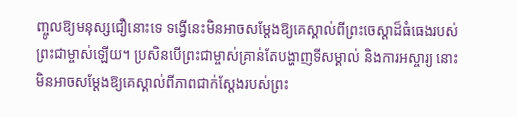ញ្ចូលឱ្យមនុស្សជឿនោះទេ ទង្វើនេះមិនអាចសម្ដែងឱ្យគេស្គាល់ពីព្រះចេស្ដាដ៏ធំធេងរបស់ព្រះជាម្ចាស់ឡើយ។ ប្រសិនបើព្រះជាម្ចាស់គ្រាន់តែបង្ហាញទីសម្គាល់ និងការអស្ចារ្យ នោះមិនអាចសម្ដែងឱ្យគេស្គាល់ពីភាពជាក់ស្ដែងរបស់ព្រះ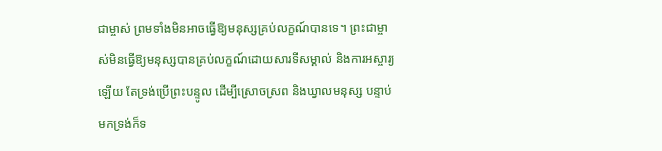ជាម្ចាស់ ព្រមទាំងមិនអាចធ្វើឱ្យមនុស្សគ្រប់លក្ខណ៍បានទេ។ ព្រះជាម្ចាស់មិនធ្វើឱ្យមនុស្សបានគ្រប់លក្ខណ៍ដោយសារទីសម្គាល់ និងការអស្ចារ្យឡើយ តែទ្រង់ប្រើព្រះបន្ទូល ដើម្បីស្រោចស្រព និងឃ្វាលមនុស្ស បន្ទាប់មកទ្រង់ក៏ទ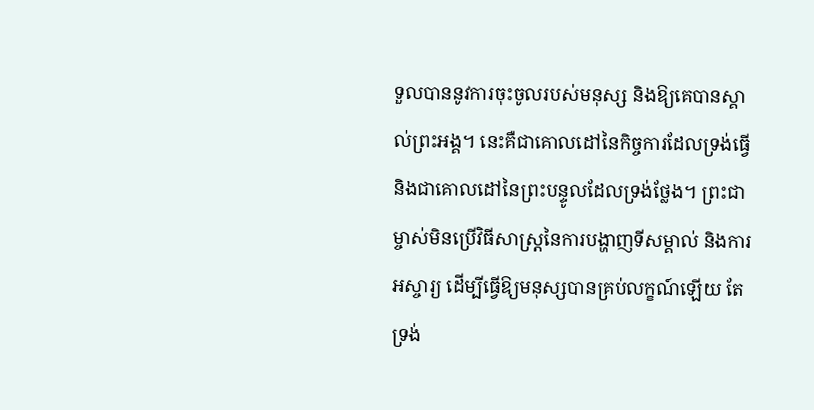ទួលបាននូវការចុះចូលរបស់មនុស្ស និងឱ្យគេបានស្គាល់ព្រះអង្គ។ នេះគឺជាគោលដៅនៃកិច្ចការដែលទ្រង់ធ្វើ និងជាគោលដៅនៃព្រះបន្ទូលដែលទ្រង់ថ្លែង។ ព្រះជាម្ចាស់មិនប្រើវិធីសាស្ត្រនៃការបង្ហាញទីសម្គាល់ និងការអស្ចារ្យ ដើម្បីធ្វើឱ្យមនុស្សបានគ្រប់លក្ខណ៍ឡើយ តែទ្រង់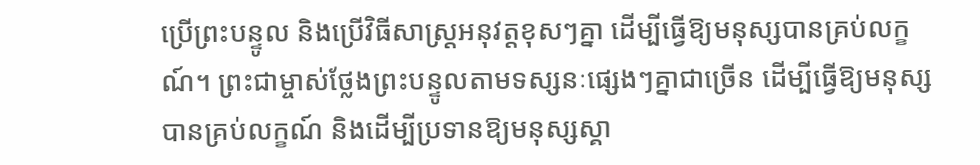ប្រើព្រះបន្ទូល និងប្រើវិធីសាស្ត្រអនុវត្តខុសៗគ្នា ដើម្បីធ្វើឱ្យមនុស្សបានគ្រប់លក្ខណ៍។ ព្រះជាម្ចាស់ថ្លែងព្រះបន្ទូលតាមទស្សនៈផ្សេងៗគ្នាជាច្រើន ដើម្បីធ្វើឱ្យមនុស្សបានគ្រប់លក្ខណ៍ និងដើម្បីប្រទានឱ្យមនុស្សស្គា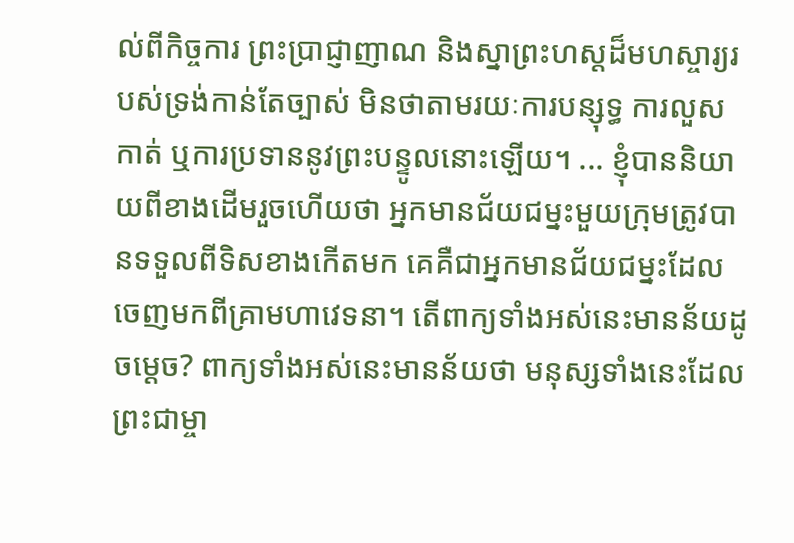ល់ពីកិច្ចការ ព្រះប្រាជ្ញាញាណ និងស្នាព្រះហស្តដ៏មហស្ចារ្យរបស់ទ្រង់កាន់តែច្បាស់ មិនថាតាមរយៈការបន្សុទ្ធ ការលួសកាត់ ឬការប្រទាននូវព្រះបន្ទូលនោះឡើយ។ ... ខ្ញុំបាននិយាយពីខាងដើមរួចហើយថា អ្នកមានជ័យជម្នះមួយក្រុមត្រូវបានទទួលពីទិសខាងកើតមក គេគឺជាអ្នកមានជ័យជម្នះដែលចេញមកពីគ្រាមហាវេទនា។ តើពាក្យទាំងអស់នេះមានន័យដូចម្ដេច? ពាក្យទាំងអស់នេះមានន័យថា មនុស្សទាំងនេះដែលព្រះជាម្ចា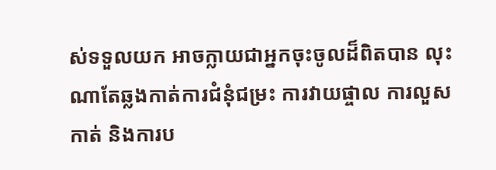ស់ទទួលយក អាចក្លាយជាអ្នកចុះចូលដ៏ពិតបាន លុះណាតែឆ្លងកាត់ការជំនុំជម្រះ ការវាយផ្ចាល ការលួសកាត់ និងការប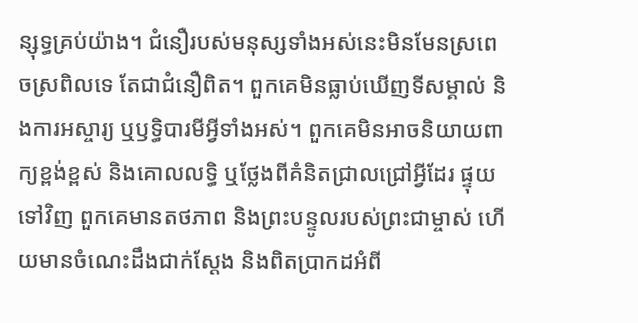ន្សុទ្ធគ្រប់យ៉ាង។ ជំនឿរបស់មនុស្សទាំងអស់នេះមិនមែនស្រពេចស្រពិលទេ តែជាជំនឿពិត។ ពួកគេមិនធ្លាប់ឃើញទីសម្គាល់ និងការអស្ចារ្យ ឬឫទ្ធិបារមីអ្វីទាំងអស់។ ពួកគេមិនអាចនិយាយពាក្យខ្ពង់ខ្ពស់ និងគោលលទ្ធិ ឬថ្លែងពីគំនិតជ្រាលជ្រៅអ្វីដែរ ផ្ទុយទៅវិញ ពួកគេមានតថភាព និងព្រះបន្ទូលរបស់ព្រះជាម្ចាស់ ហើយមានចំណេះដឹងជាក់ស្ដែង និងពិតប្រាកដអំពី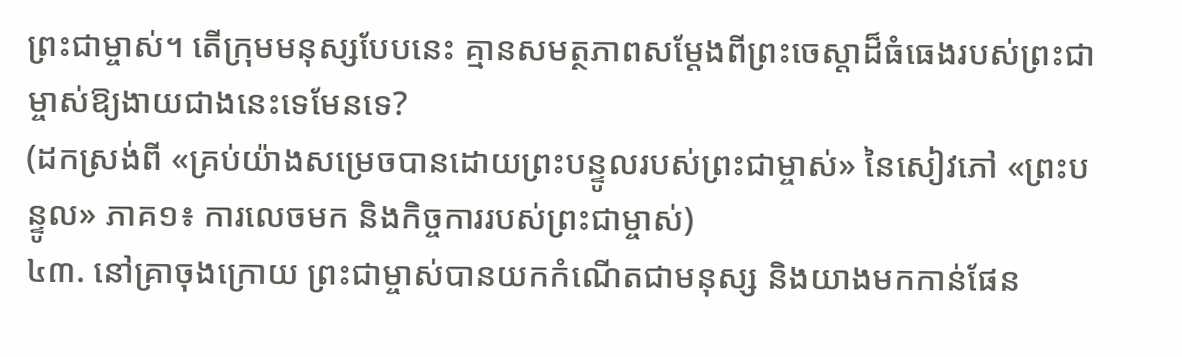ព្រះជាម្ចាស់។ តើក្រុមមនុស្សបែបនេះ គ្មានសមត្ថភាពសម្ដែងពីព្រះចេស្ដាដ៏ធំធេងរបស់ព្រះជាម្ចាស់ឱ្យងាយជាងនេះទេមែនទេ?
(ដកស្រង់ពី «គ្រប់យ៉ាងសម្រេចបានដោយព្រះបន្ទូលរបស់ព្រះជាម្ចាស់» នៃសៀវភៅ «ព្រះបន្ទូល» ភាគ១៖ ការលេចមក និងកិច្ចការរបស់ព្រះជាម្ចាស់)
៤៣. នៅគ្រាចុងក្រោយ ព្រះជាម្ចាស់បានយកកំណើតជាមនុស្ស និងយាងមកកាន់ផែន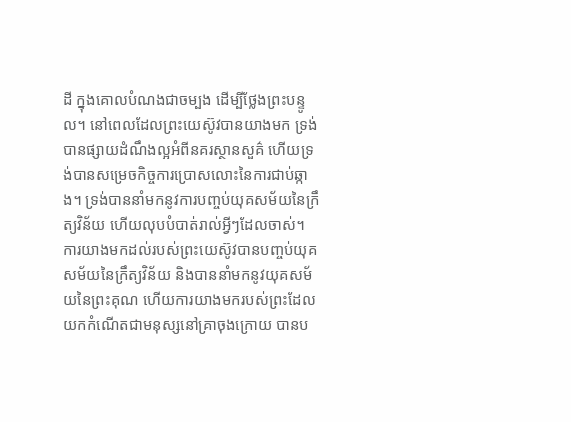ដី ក្នុងគោលបំណងជាចម្បង ដើម្បីថ្លែងព្រះបន្ទូល។ នៅពេលដែលព្រះយេស៊ូវបានយាងមក ទ្រង់បានផ្សាយដំណឹងល្អអំពីនគរស្ថានសួគ៌ ហើយទ្រង់បានសម្រេចកិច្ចការប្រោសលោះនៃការជាប់ឆ្កាង។ ទ្រង់បាននាំមកនូវការបញ្ចប់យុគសម័យនៃក្រឹត្យវិន័យ ហើយលុបបំបាត់រាល់អ្វីៗដែលចាស់។ ការយាងមកដល់របស់ព្រះយេស៊ូវបានបញ្ចប់យុគសម័យនៃក្រឹត្យវិន័យ និងបាននាំមកនូវយុគសម័យនៃព្រះគុណ ហើយការយាងមករបស់ព្រះដែលយកកំណើតជាមនុស្សនៅគ្រាចុងក្រោយ បានប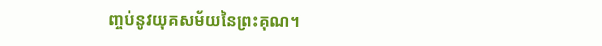ញ្ចប់នូវយុគសម័យនៃព្រះគុណ។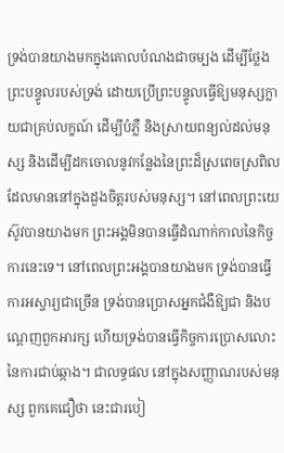ទ្រង់បានយាងមកក្នុងគោលបំណងជាចម្បង ដើម្បីថ្លែងព្រះបន្ទូលរបស់ទ្រង់ ដោយប្រើព្រះបន្ទូលធ្វើឱ្យមនុស្សក្លាយជាគ្រប់លក្ខណ៍ ដើម្បីបំភ្លឺ និងស្រាយពន្យល់ដល់មនុស្ស និងដើម្បីដកចោលនូវកន្លែងនៃព្រះដ៏ស្រពេចស្រពិលដែលមាននៅក្នុងដួងចិត្តរបស់មនុស្ស។ នៅពេលព្រះយេស៊ូវបានយាងមក ព្រះអង្គមិនបានធ្វើដំណាក់កាលនៃកិច្ចការនេះទេ។ នៅពេលព្រះអង្គបានយាងមក ទ្រង់បានធ្វើការអស្ចារ្យជាច្រើន ទ្រង់បានប្រោសអ្នកជំងឺឱ្យជា និងបណ្ដេញពួកអារក្ស ហើយទ្រង់បានធ្វើកិច្ចការប្រោសលោះនៃការជាប់ឆ្កាង។ ជាលទ្ធផល នៅក្នុងសញ្ញាណរបស់មនុស្ស ពួកគេជឿថា នេះជារបៀ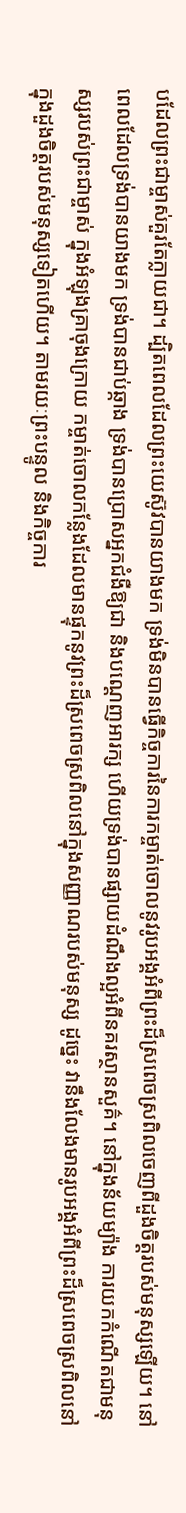បដែលព្រះជាម្ចាស់គួរតែក្លាយជា។ ដ្បិតពេលដែលព្រះយេស៊ូវបានយាងមក ទ្រង់មិនបានធ្វើកិច្ចការនៃការកម្ចាត់ចោលនូវរូបអង្គអំពីព្រះដ៏ស្រពេចស្រពិលចេញពីដួងចិត្តរបស់មនុស្សឡើយ។ នៅពេលដែលទ្រង់បានយាងមក ទ្រង់បានជាប់ឆ្កាង ទ្រង់បានប្រោសអ្នកជំងឺឱ្យជា និងបណ្ដេញអារក្ស ហើយទ្រង់បានផ្សាយដំណឹងល្អអំពីនគរស្ថានសួគ៌។ នៅក្នុងន័យម្យ៉ាង ការយកកំណើតជាមនុស្សរបស់ព្រះជាម្ចាស់ ក្នុងអំឡុងគ្រាចុងក្រោយ កម្ចាត់ចោលកន្លែងដែលមានផ្ទុកនូវព្រះដ៏ស្រពេចស្រពិលនៅក្នុងសញ្ញាណរបស់មនុស្ស ដូច្នេះ វានឹងលែងមានរូបអង្គអំពីព្រះដ៏ស្រពេចស្រពិលនៅក្នុងដួងចិត្តរបស់មនុស្សទៀតហើយ។ តាមរយៈព្រះបន្ទូល និងកិច្ចការ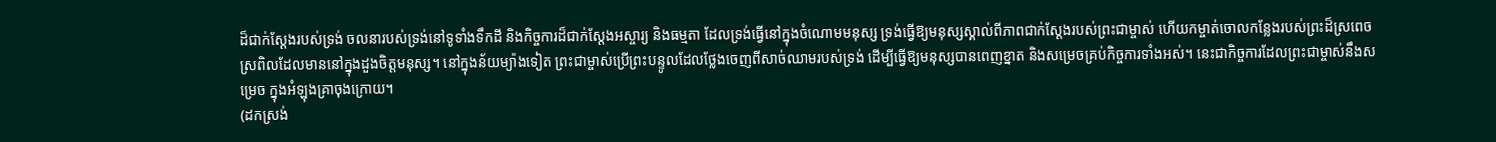ដ៏ជាក់ស្ដែងរបស់ទ្រង់ ចលនារបស់ទ្រង់នៅទូទាំងទឹកដី និងកិច្ចការដ៏ជាក់ស្ដែងអស្ចារ្យ និងធម្មតា ដែលទ្រង់ធ្វើនៅក្នុងចំណោមមនុស្ស ទ្រង់ធ្វើឱ្យមនុស្សស្គាល់ពីភាពជាក់ស្ដែងរបស់ព្រះជាម្ចាស់ ហើយកម្ចាត់ចោលកន្លែងរបស់ព្រះដ៏ស្រពេចស្រពិលដែលមាននៅក្នុងដួងចិត្តមនុស្ស។ នៅក្នុងន័យម្យ៉ាងទៀត ព្រះជាម្ចាស់ប្រើព្រះបន្ទូលដែលថ្លែងចេញពីសាច់ឈាមរបស់ទ្រង់ ដើម្បីធ្វើឱ្យមនុស្សបានពេញខ្នាត និងសម្រេចគ្រប់កិច្ចការទាំងអស់។ នេះជាកិច្ចការដែលព្រះជាម្ចាស់នឹងសម្រេច ក្នុងអំឡុងគ្រាចុងក្រោយ។
(ដកស្រង់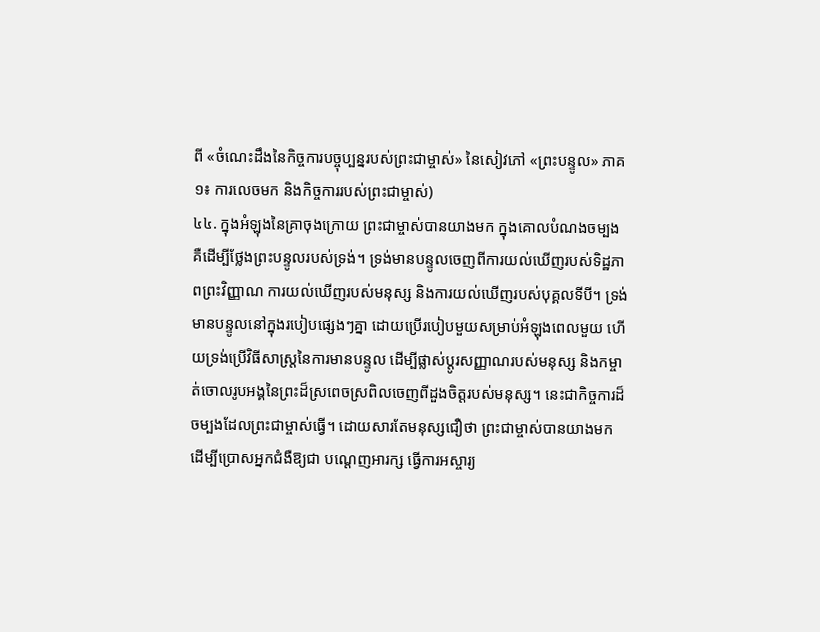ពី «ចំណេះដឹងនៃកិច្ចការបច្ចុប្បន្នរបស់ព្រះជាម្ចាស់» នៃសៀវភៅ «ព្រះបន្ទូល» ភាគ១៖ ការលេចមក និងកិច្ចការរបស់ព្រះជាម្ចាស់)
៤៤. ក្នុងអំឡុងនៃគ្រាចុងក្រោយ ព្រះជាម្ចាស់បានយាងមក ក្នុងគោលបំណងចម្បង គឺដើម្បីថ្លែងព្រះបន្ទូលរបស់ទ្រង់។ ទ្រង់មានបន្ទូលចេញពីការយល់ឃើញរបស់ទិដ្ឋភាពព្រះវិញ្ញាណ ការយល់ឃើញរបស់មនុស្ស និងការយល់ឃើញរបស់បុគ្គលទីបី។ ទ្រង់មានបន្ទូលនៅក្នុងរបៀបផ្សេងៗគ្នា ដោយប្រើរបៀបមួយសម្រាប់អំឡុងពេលមួយ ហើយទ្រង់ប្រើវិធីសាស្ត្រនៃការមានបន្ទូល ដើម្បីផ្លាស់ប្ដូរសញ្ញាណរបស់មនុស្ស និងកម្ចាត់ចោលរូបអង្គនៃព្រះដ៏ស្រពេចស្រពិលចេញពីដួងចិត្តរបស់មនុស្ស។ នេះជាកិច្ចការដ៏ចម្បងដែលព្រះជាម្ចាស់ធ្វើ។ ដោយសារតែមនុស្សជឿថា ព្រះជាម្ចាស់បានយាងមក ដើម្បីប្រោសអ្នកជំងឺឱ្យជា បណ្ដេញអារក្ស ធ្វើការអស្ចារ្យ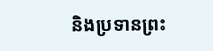និងប្រទានព្រះ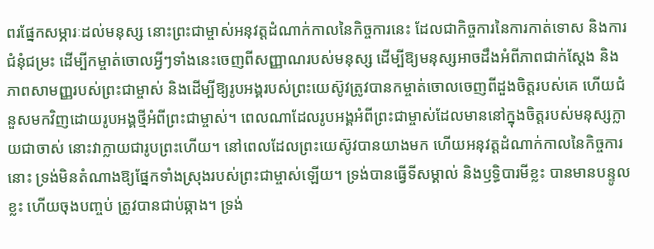ពរផ្នែកសម្ភារៈដល់មនុស្ស នោះព្រះជាម្ចាស់អនុវត្តដំណាក់កាលនៃកិច្ចការនេះ ដែលជាកិច្ចការនៃការកាត់ទោស និងការជំនុំជម្រះ ដើម្បីកម្ចាត់ចោលអ្វីៗទាំងនេះចេញពីសញ្ញាណរបស់មនុស្ស ដើម្បីឱ្យមនុស្សអាចដឹងអំពីភាពជាក់ស្ដែង និងភាពសាមញ្ញរបស់ព្រះជាម្ចាស់ និងដើម្បីឱ្យរូបអង្គរបស់ព្រះយេស៊ូវត្រូវបានកម្ចាត់ចោលចេញពីដួងចិត្តរបស់គេ ហើយជំនួសមកវិញដោយរូបអង្គថ្មីអំពីព្រះជាម្ចាស់។ ពេលណាដែលរូបអង្គអំពីព្រះជាម្ចាស់ដែលមាននៅក្នុងចិត្តរបស់មនុស្សក្លាយជាចាស់ នោះវាក្លាយជារូបព្រះហើយ។ នៅពេលដែលព្រះយេស៊ូវបានយាងមក ហើយអនុវត្តដំណាក់កាលនៃកិច្ចការនោះ ទ្រង់មិនតំណាងឱ្យផ្នែកទាំងស្រុងរបស់ព្រះជាម្ចាស់ឡើយ។ ទ្រង់បានធ្វើទីសម្គាល់ និងឫទ្ធិបារមីខ្លះ បានមានបន្ទូលខ្លះ ហើយចុងបញ្ចប់ ត្រូវបានជាប់ឆ្កាង។ ទ្រង់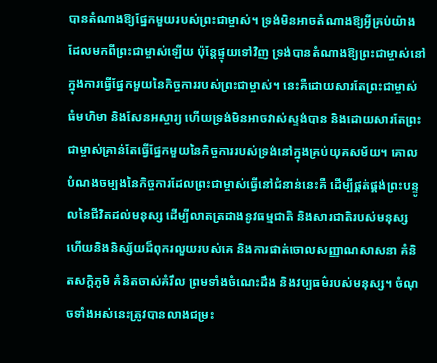បានតំណាងឱ្យផ្នែកមួយរបស់ព្រះជាម្ចាស់។ ទ្រង់មិនអាចតំណាងឱ្យអ្វីគ្រប់យ៉ាងដែលមកពីព្រះជាម្ចាស់ឡើយ ប៉ុន្តែផ្ទុយទៅវិញ ទ្រង់បានតំណាងឱ្យព្រះជាម្ចាស់នៅក្នុងការធ្វើផ្នែកមួយនៃកិច្ចការរបស់ព្រះជាម្ចាស់។ នេះគឺដោយសារតែព្រះជាម្ចាស់ធំមហិមា និងសែនអស្ចារ្យ ហើយទ្រង់មិនអាចវាស់ស្ទង់បាន និងដោយសារតែព្រះជាម្ចាស់គ្រាន់តែធ្វើផ្នែកមួយនៃកិច្ចការរបស់ទ្រង់នៅក្នុងគ្រប់យុគសម័យ។ គោលបំណងចម្បងនៃកិច្ចការដែលព្រះជាម្ចាស់ធ្វើនៅជំនាន់នេះគឺ ដើម្បីផ្គត់ផ្គង់ព្រះបន្ទូលនៃជីវិតដល់មនុស្ស ដើម្បីលាតត្រដាងនូវធម្មជាតិ និងសារជាតិរបស់មនុស្ស ហើយនិងនិស្ស័យដ៏ពុករលួយរបស់គេ និងការផាត់ចោលសញ្ញាណសាសនា គំនិតសក្ដិភូមិ គំនិតចាស់គំរឹល ព្រមទាំងចំណេះដឹង និងវប្បធម៌របស់មនុស្ស។ ចំណុចទាំងអស់នេះត្រូវបានលាងជម្រះ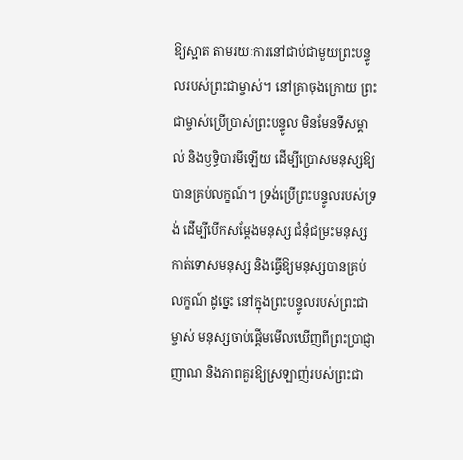ឱ្យស្អាត តាមរយៈការនៅជាប់ជាមួយព្រះបន្ទូលរបស់ព្រះជាម្ចាស់។ នៅគ្រាចុងក្រោយ ព្រះជាម្ចាស់ប្រើប្រាស់ព្រះបន្ទូល មិនមែនទីសម្គាល់ និងឫទ្ធិបារមីឡើយ ដើម្បីប្រោសមនុស្សឱ្យបានគ្រប់លក្ខណ៍។ ទ្រង់ប្រើព្រះបន្ទូលរបស់ទ្រង់ ដើម្បីបើកសម្ដែងមនុស្ស ជំនុំជម្រះមនុស្ស កាត់ទោសមនុស្ស និងធ្វើឱ្យមនុស្សបានគ្រប់លក្ខណ៍ ដូច្នេះ នៅក្នុងព្រះបន្ទូលរបស់ព្រះជាម្ចាស់ មនុស្សចាប់ផ្ដើមមើលឃើញពីព្រះប្រាជ្ញាញាណ និងភាពគួរឱ្យស្រឡាញ់របស់ព្រះជា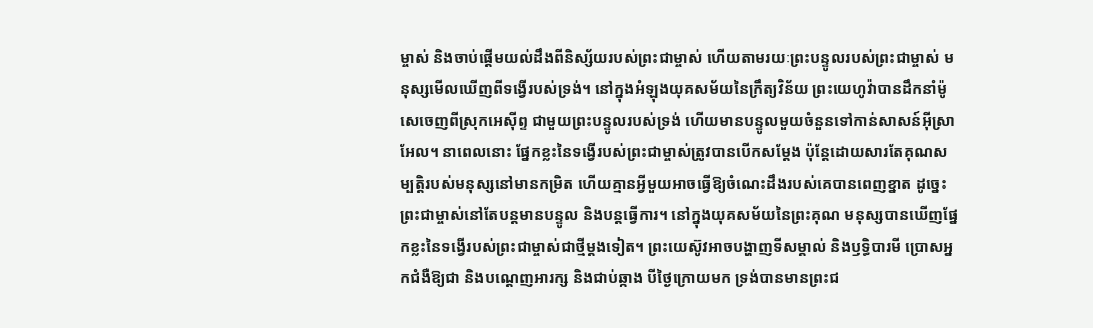ម្ចាស់ និងចាប់ផ្ដើមយល់ដឹងពីនិស្ស័យរបស់ព្រះជាម្ចាស់ ហើយតាមរយៈព្រះបន្ទូលរបស់ព្រះជាម្ចាស់ មនុស្សមើលឃើញពីទង្វើរបស់ទ្រង់។ នៅក្នុងអំឡុងយុគសម័យនៃក្រឹត្យវិន័យ ព្រះយេហូវ៉ាបានដឹកនាំម៉ូសេចេញពីស្រុកអេស៊ីព្ទ ជាមួយព្រះបន្ទូលរបស់ទ្រង់ ហើយមានបន្ទូលមួយចំនួនទៅកាន់សាសន៍អ៊ីស្រាអែល។ នាពេលនោះ ផ្នែកខ្លះនៃទង្វើរបស់ព្រះជាម្ចាស់ត្រូវបានបើកសម្ដែង ប៉ុន្តែដោយសារតែគុណសម្បត្តិរបស់មនុស្សនៅមានកម្រិត ហើយគ្មានអ្វីមួយអាចធ្វើឱ្យចំណេះដឹងរបស់គេបានពេញខ្នាត ដូច្នេះ ព្រះជាម្ចាស់នៅតែបន្តមានបន្ទូល និងបន្តធ្វើការ។ នៅក្នុងយុគសម័យនៃព្រះគុណ មនុស្សបានឃើញផ្នែកខ្លះនៃទង្វើរបស់ព្រះជាម្ចាស់ជាថ្មីម្ដងទៀត។ ព្រះយេស៊ូវអាចបង្ហាញទីសម្គាល់ និងឫទ្ធិបារមី ប្រោសអ្នកជំងឺឱ្យជា និងបណ្ដេញអារក្ស និងជាប់ឆ្កាង បីថ្ងៃក្រោយមក ទ្រង់បានមានព្រះជ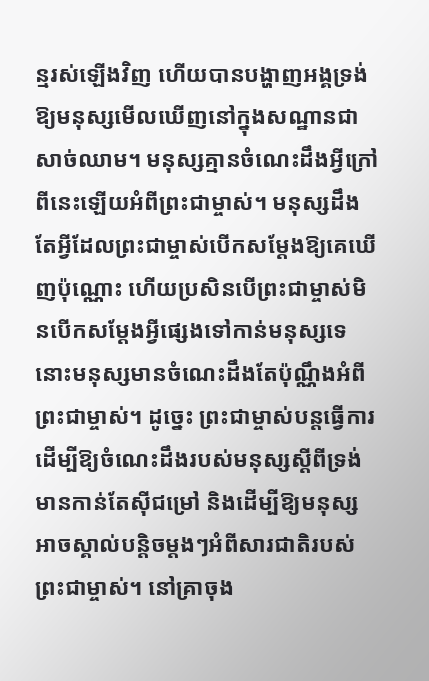ន្មរស់ឡើងវិញ ហើយបានបង្ហាញអង្គទ្រង់ឱ្យមនុស្សមើលឃើញនៅក្នុងសណ្ឋានជាសាច់ឈាម។ មនុស្សគ្មានចំណេះដឹងអ្វីក្រៅពីនេះឡើយអំពីព្រះជាម្ចាស់។ មនុស្សដឹងតែអ្វីដែលព្រះជាម្ចាស់បើកសម្ដែងឱ្យគេឃើញប៉ុណ្ណោះ ហើយប្រសិនបើព្រះជាម្ចាស់មិនបើកសម្ដែងអ្វីផ្សេងទៅកាន់មនុស្សទេ នោះមនុស្សមានចំណេះដឹងតែប៉ុណ្ណឹងអំពីព្រះជាម្ចាស់។ ដូច្នេះ ព្រះជាម្ចាស់បន្តធ្វើការ ដើម្បីឱ្យចំណេះដឹងរបស់មនុស្សស្ដីពីទ្រង់មានកាន់តែស៊ីជម្រៅ និងដើម្បីឱ្យមនុស្សអាចស្គាល់បន្ដិចម្ដងៗអំពីសារជាតិរបស់ព្រះជាម្ចាស់។ នៅគ្រាចុង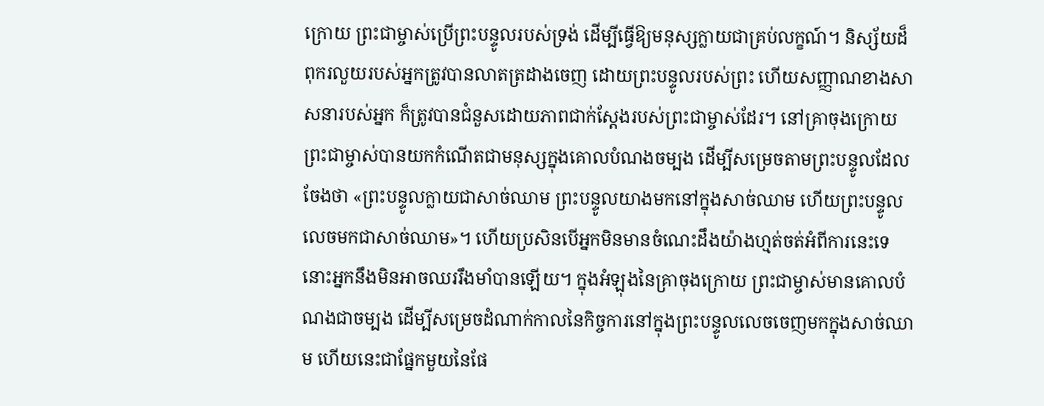ក្រោយ ព្រះជាម្ចាស់ប្រើព្រះបន្ទូលរបស់ទ្រង់ ដើម្បីធ្វើឱ្យមនុស្សក្លាយជាគ្រប់លក្ខណ៍។ និស្ស័យដ៏ពុករលួយរបស់អ្នកត្រូវបានលាតត្រដាងចេញ ដោយព្រះបន្ទូលរបស់ព្រះ ហើយសញ្ញាណខាងសាសនារបស់អ្នក ក៏ត្រូវបានជំនួសដោយភាពជាក់ស្ដែងរបស់ព្រះជាម្ចាស់ដែរ។ នៅគ្រាចុងក្រោយ ព្រះជាម្ចាស់បានយកកំណើតជាមនុស្សក្នុងគោលបំណងចម្បង ដើម្បីសម្រេចតាមព្រះបន្ទូលដែលចែងថា «ព្រះបន្ទូលក្លាយជាសាច់ឈាម ព្រះបន្ទូលយាងមកនៅក្នុងសាច់ឈាម ហើយព្រះបន្ទូលលេចមកជាសាច់ឈាម»។ ហើយប្រសិនបើអ្នកមិនមានចំណេះដឹងយ៉ាងហ្មត់ចត់អំពីការនេះទេ នោះអ្នកនឹងមិនអាចឈររឹងមាំបានឡើយ។ ក្នុងអំឡុងនៃគ្រាចុងក្រោយ ព្រះជាម្ចាស់មានគោលបំណងជាចម្បង ដើម្បីសម្រេចដំណាក់កាលនៃកិច្ចការនៅក្នុងព្រះបន្ទូលលេចចេញមកក្នុងសាច់ឈាម ហើយនេះជាផ្នែកមួយនៃផែ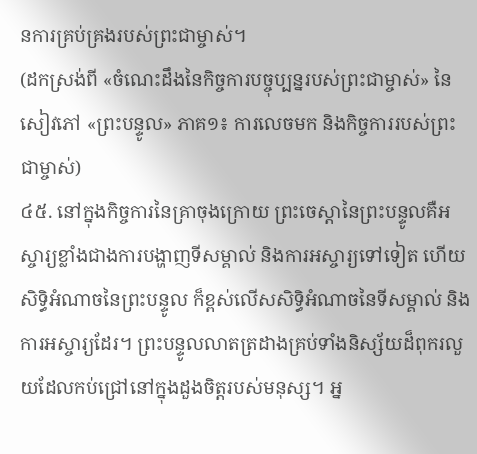នការគ្រប់គ្រងរបស់ព្រះជាម្ចាស់។
(ដកស្រង់ពី «ចំណេះដឹងនៃកិច្ចការបច្ចុប្បន្នរបស់ព្រះជាម្ចាស់» នៃសៀវភៅ «ព្រះបន្ទូល» ភាគ១៖ ការលេចមក និងកិច្ចការរបស់ព្រះជាម្ចាស់)
៤៥. នៅក្នុងកិច្ចការនៃគ្រាចុងក្រោយ ព្រះចេស្ដានៃព្រះបន្ទូលគឺអស្ចារ្យខ្លាំងជាងការបង្ហាញទីសម្គាល់ និងការអស្ចារ្យទៅទៀត ហើយសិទ្ធិអំណាចនៃព្រះបន្ទូល ក៏ខ្ពស់លើសសិទ្ធិអំណាចនៃទីសម្គាល់ និងការអស្ចារ្យដែរ។ ព្រះបន្ទូលលាតត្រដាងគ្រប់ទាំងនិស្ស័យដ៏ពុករលួយដែលកប់ជ្រៅនៅក្នុងដួងចិត្តរបស់មនុស្ស។ អ្ន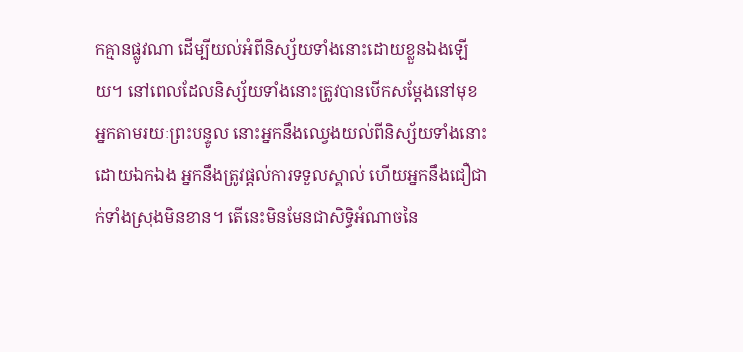កគ្មានផ្លូវណា ដើម្បីយល់អំពីនិស្ស័យទាំងនោះដោយខ្លួនឯងឡើយ។ នៅពេលដែលនិស្ស័យទាំងនោះត្រូវបានបើកសម្ដែងនៅមុខអ្នកតាមរយៈព្រះបន្ទូល នោះអ្នកនឹងឈ្វេងយល់ពីនិស្ស័យទាំងនោះដោយឯកឯង អ្នកនឹងត្រូវផ្ដល់ការទទួលស្គាល់ ហើយអ្នកនឹងជឿជាក់ទាំងស្រុងមិនខាន។ តើនេះមិនមែនជាសិទ្ធិអំណាចនៃ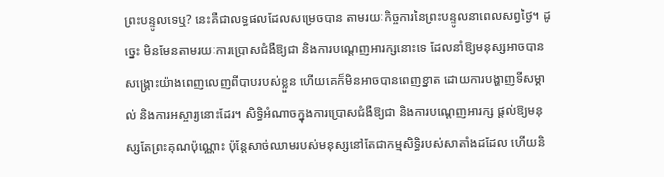ព្រះបន្ទូលទេឬ? នេះគឺជាលទ្ធផលដែលសម្រេចបាន តាមរយៈកិច្ចការនៃព្រះបន្ទូលនាពេលសព្វថ្ងៃ។ ដូច្នេះ មិនមែនតាមរយៈការប្រោសជំងឺឱ្យជា និងការបណ្ដេញអារក្សនោះទេ ដែលនាំឱ្យមនុស្សអាចបានសង្រ្គោះយ៉ាងពេញលេញពីបាបរបស់ខ្លួន ហើយគេក៏មិនអាចបានពេញខ្នាត ដោយការបង្ហាញទីសម្គាល់ និងការអស្ចារ្យនោះដែរ។ សិទ្ធិអំណាចក្នុងការប្រោសជំងឺឱ្យជា និងការបណ្ដេញអារក្ស ផ្ដល់ឱ្យមនុស្សតែព្រះគុណប៉ុណ្ណោះ ប៉ុន្តែសាច់ឈាមរបស់មនុស្សនៅតែជាកម្មសិទ្ធិរបស់សាតាំងដដែល ហើយនិ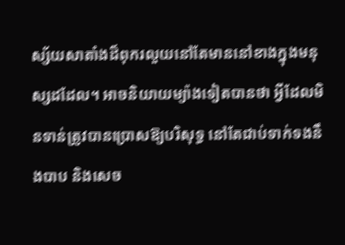ស្ស័យសាតាំងដ៏ពុករលួយនៅតែមាននៅខាងក្នុងមនុស្សដដែល។ អាចនិយាយម្យ៉ាងទៀតបានថា អ្វីដែលមិនទាន់ត្រូវបានប្រោសឱ្យបរិសុទ្ធ នៅតែជាប់ទាក់ទងនឹងបាប និងសេច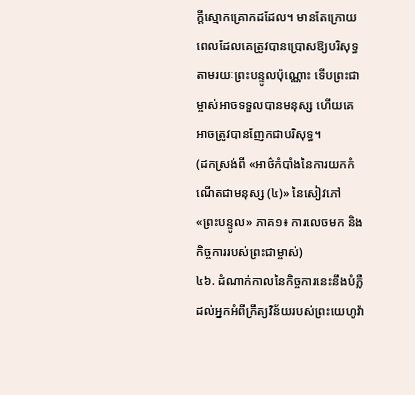ក្តីស្មោកគ្រោកដដែល។ មានតែក្រោយពេលដែលគេត្រូវបានប្រោសឱ្យបរិសុទ្ធតាមរយៈព្រះបន្ទូលប៉ុណ្ណោះ ទើបព្រះជាម្ចាស់អាចទទួលបានមនុស្ស ហើយគេអាចត្រូវបានញែកជាបរិសុទ្ធ។
(ដកស្រង់ពី «អាថ៌កំបាំងនៃការយកកំណើតជាមនុស្ស (៤)» នៃសៀវភៅ «ព្រះបន្ទូល» ភាគ១៖ ការលេចមក និងកិច្ចការរបស់ព្រះជាម្ចាស់)
៤៦. ដំណាក់កាលនៃកិច្ចការនេះនឹងបំភ្លឺដល់អ្នកអំពីក្រឹត្យវិន័យរបស់ព្រះយេហូវ៉ា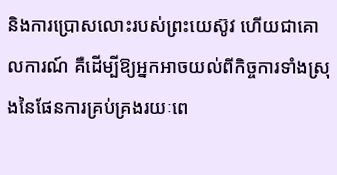និងការប្រោសលោះរបស់ព្រះយេស៊ូវ ហើយជាគោលការណ៍ គឺដើម្បីឱ្យអ្នកអាចយល់ពីកិច្ចការទាំងស្រុងនៃផែនការគ្រប់គ្រងរយៈពេ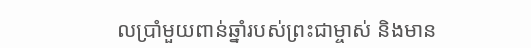លប្រាំមួយពាន់ឆ្នាំរបស់ព្រះជាម្ចាស់ និងមាន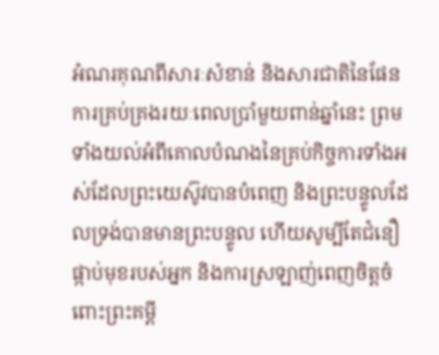អំណរគុណពីសារៈសំខាន់ និងសារជាតិនៃផែនការគ្រប់គ្រងរយៈពេលប្រាំមួយពាន់ឆ្នាំនេះ ព្រមទាំងយល់អំពីគោលបំណងនៃគ្រប់កិច្ចការទាំងអស់ដែលព្រះយេស៊ូវបានបំពេញ និងព្រះបន្ទូលដែលទ្រង់បានមានព្រះបន្ទូល ហើយសូម្បីតែជំនឿផ្កាប់មុខរបស់អ្នក និងការស្រឡាញ់ពេញចិត្តចំពោះព្រះគម្ពី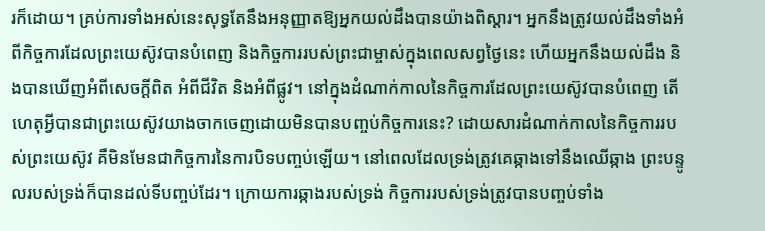រក៏ដោយ។ គ្រប់ការទាំងអស់នេះសុទ្ធតែនឹងអនុញ្ញាតឱ្យអ្នកយល់ដឹងបានយ៉ាងពិស្ដារ។ អ្នកនឹងត្រូវយល់ដឹងទាំងអំពីកិច្ចការដែលព្រះយេស៊ូវបានបំពេញ និងកិច្ចការរបស់ព្រះជាម្ចាស់ក្នុងពេលសព្វថ្ងៃនេះ ហើយអ្នកនឹងយល់ដឹង និងបានឃើញអំពីសេចក្ដីពិត អំពីជីវិត និងអំពីផ្លូវ។ នៅក្នុងដំណាក់កាលនៃកិច្ចការដែលព្រះយេស៊ូវបានបំពេញ តើហេតុអ្វីបានជាព្រះយេស៊ូវយាងចាកចេញដោយមិនបានបញ្ចប់កិច្ចការនេះ? ដោយសារដំណាក់កាលនៃកិច្ចការរបស់ព្រះយេស៊ូវ គឺមិនមែនជាកិច្ចការនៃការបិទបញ្ចប់ឡើយ។ នៅពេលដែលទ្រង់ត្រូវគេឆ្កាងទៅនឹងឈើឆ្កាង ព្រះបន្ទូលរបស់ទ្រង់ក៏បានដល់ទីបញ្ចប់ដែរ។ ក្រោយការឆ្កាងរបស់ទ្រង់ កិច្ចការរបស់ទ្រង់ត្រូវបានបញ្ចប់ទាំង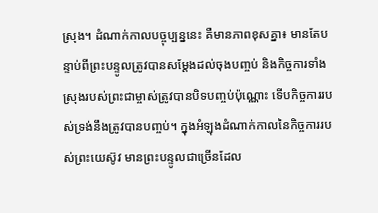ស្រុង។ ដំណាក់កាលបច្ចុប្បន្ននេះ គឺមានភាពខុសគ្នា៖ មានតែបន្ទាប់ពីព្រះបន្ទូលត្រូវបានសម្ដែងដល់ចុងបញ្ចប់ និងកិច្ចការទាំងស្រុងរបស់ព្រះជាម្ចាស់ត្រូវបានបិទបញ្ចប់ប៉ុណ្ណោះ ទើបកិច្ចការរបស់ទ្រង់នឹងត្រូវបានបញ្ចប់។ ក្នុងអំឡុងដំណាក់កាលនៃកិច្ចការរបស់ព្រះយេស៊ូវ មានព្រះបន្ទូលជាច្រើនដែល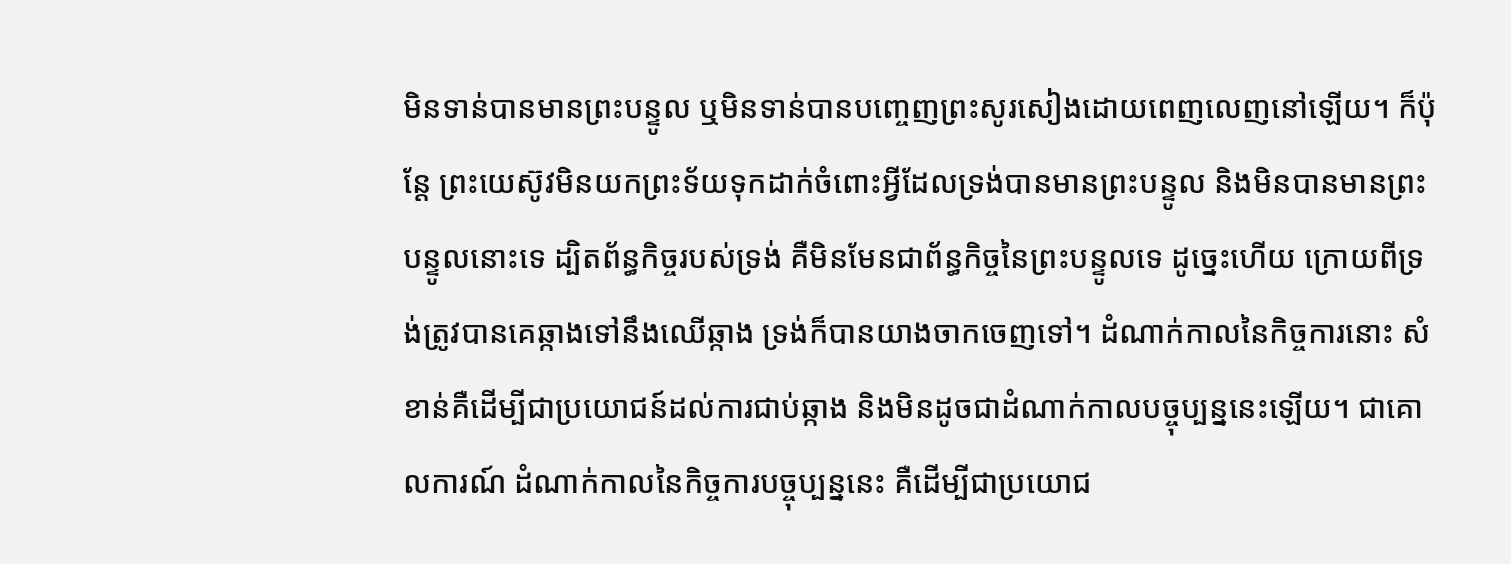មិនទាន់បានមានព្រះបន្ទូល ឬមិនទាន់បានបញ្ចេញព្រះសូរសៀងដោយពេញលេញនៅឡើយ។ ក៏ប៉ុន្តែ ព្រះយេស៊ូវមិនយកព្រះទ័យទុកដាក់ចំពោះអ្វីដែលទ្រង់បានមានព្រះបន្ទូល និងមិនបានមានព្រះបន្ទូលនោះទេ ដ្បិតព័ន្ធកិច្ចរបស់ទ្រង់ គឺមិនមែនជាព័ន្ធកិច្ចនៃព្រះបន្ទូលទេ ដូច្នេះហើយ ក្រោយពីទ្រង់ត្រូវបានគេឆ្កាងទៅនឹងឈើឆ្កាង ទ្រង់ក៏បានយាងចាកចេញទៅ។ ដំណាក់កាលនៃកិច្ចការនោះ សំខាន់គឺដើម្បីជាប្រយោជន៍ដល់ការជាប់ឆ្កាង និងមិនដូចជាដំណាក់កាលបច្ចុប្បន្ននេះឡើយ។ ជាគោលការណ៍ ដំណាក់កាលនៃកិច្ចការបច្ចុប្បន្ននេះ គឺដើម្បីជាប្រយោជ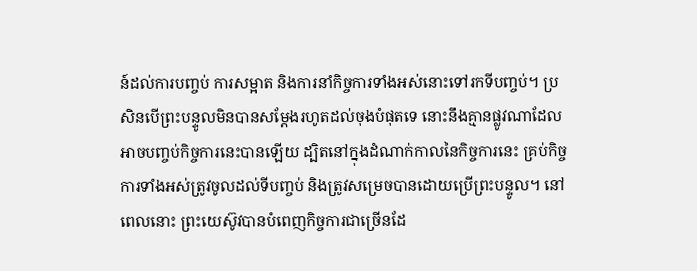ន៍ដល់ការបញ្ចប់ ការសម្អាត និងការនាំកិច្ចការទាំងអស់នោះទៅរកទីបញ្ចប់។ ប្រសិនបើព្រះបន្ទូលមិនបានសម្ដែងរហូតដល់ចុងបំផុតទេ នោះនឹងគ្មានផ្លូវណាដែលអាចបញ្ចប់កិច្ចការនេះបានឡើយ ដ្បិតនៅក្នុងដំណាក់កាលនៃកិច្ចការនេះ គ្រប់កិច្ចការទាំងអស់ត្រូវចូលដល់ទីបញ្ចប់ និងត្រូវសម្រេចបានដោយប្រើព្រះបន្ទូល។ នៅពេលនោះ ព្រះយេស៊ូវបានបំពេញកិច្ចការជាច្រើនដែ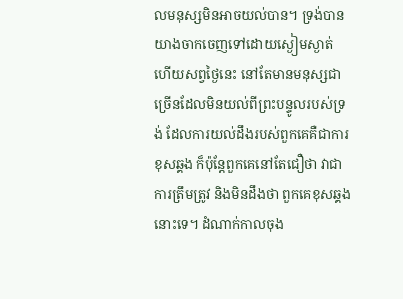លមនុស្សមិនអាចយល់បាន។ ទ្រង់បានយាងចាកចេញទៅដោយស្ងៀមស្ងាត់ ហើយសព្វថ្ងៃនេះ នៅតែមានមនុស្សជាច្រើនដែលមិនយល់ពីព្រះបន្ទូលរបស់ទ្រង់ ដែលការយល់ដឹងរបស់ពួកគេគឺជាការខុសឆ្គង ក៏ប៉ុន្តែពួកគេនៅតែជឿថា វាជាការត្រឹមត្រូវ និងមិនដឹងថា ពួកគេខុសឆ្គងនោះទេ។ ដំណាក់កាលចុង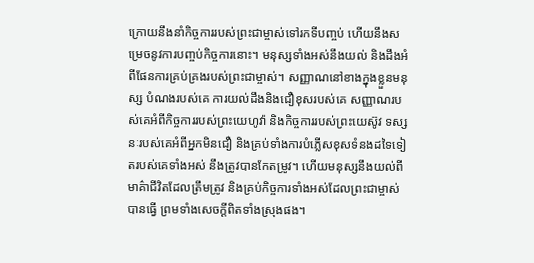ក្រោយនឹងនាំកិច្ចការរបស់ព្រះជាម្ចាស់ទៅរកទីបញ្ចប់ ហើយនឹងសម្រេចនូវការបញ្ចប់កិច្ចការនោះ។ មនុស្សទាំងអស់នឹងយល់ និងដឹងអំពីផែនការគ្រប់គ្រងរបស់ព្រះជាម្ចាស់។ សញ្ញាណនៅខាងក្នុងខ្លួនមនុស្ស បំណងរបស់គេ ការយល់ដឹងនិងជឿខុសរបស់គេ សញ្ញាណរបស់គេអំពីកិច្ចការរបស់ព្រះយេហូវ៉ា និងកិច្ចការរបស់ព្រះយេស៊ូវ ទស្សនៈរបស់គេអំពីអ្នកមិនជឿ និងគ្រប់ទាំងការបំភ្លើសខុសទំនងដទៃទៀតរបស់គេទាំងអស់ នឹងត្រូវបានកែតម្រូវ។ ហើយមនុស្សនឹងយល់ពីមាគ៌ាជីវិតដែលត្រឹមត្រូវ និងគ្រប់កិច្ចការទាំងអស់ដែលព្រះជាម្ចាស់បានធ្វើ ព្រមទាំងសេចក្ដីពិតទាំងស្រុងផង។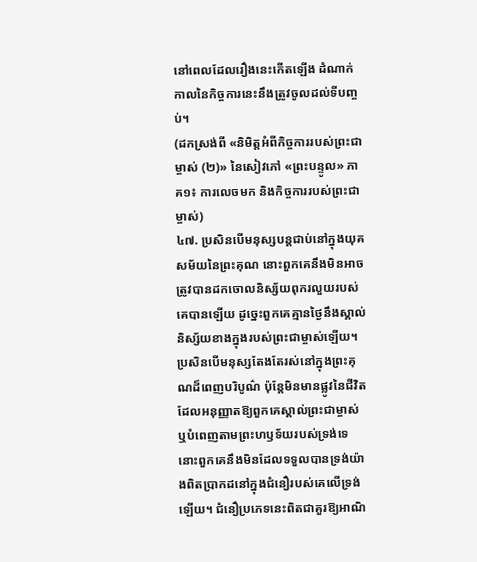នៅពេលដែលរឿងនេះកើតឡើង ដំណាក់កាលនៃកិច្ចការនេះនឹងត្រូវចូលដល់ទីបញ្ចប់។
(ដកស្រង់ពី «និមិត្តអំពីកិច្ចការរបស់ព្រះជាម្ចាស់ (២)» នៃសៀវភៅ «ព្រះបន្ទូល» ភាគ១៖ ការលេចមក និងកិច្ចការរបស់ព្រះជាម្ចាស់)
៤៧. ប្រសិនបើមនុស្សបន្តជាប់នៅក្នុងយុគសម័យនៃព្រះគុណ នោះពួកគេនឹងមិនអាចត្រូវបានដកចោលនិស្ស័យពុករលួយរបស់គេបានឡើយ ដូច្នេះពួកគេគ្មានថ្ងៃនឹងស្គាល់និស្ស័យខាងក្នុងរបស់ព្រះជាម្ចាស់ឡើយ។ ប្រសិនបើមនុស្សតែងតែរស់នៅក្នុងព្រះគុណដ៏ពេញបរិបូណ៌ ប៉ុន្តែមិនមានផ្លូវនៃជីវិតដែលអនុញ្ញាតឱ្យពួកគេស្គាល់ព្រះជាម្ចាស់ ឬបំពេញតាមព្រះហឫទ័យរបស់ទ្រង់ទេ នោះពួកគេនឹងមិនដែលទទួលបានទ្រង់យ៉ាងពិតប្រាកដនៅក្នុងជំនឿរបស់គេលើទ្រង់ឡើយ។ ជំនឿប្រភេទនេះពិតជាគួរឱ្យអាណិ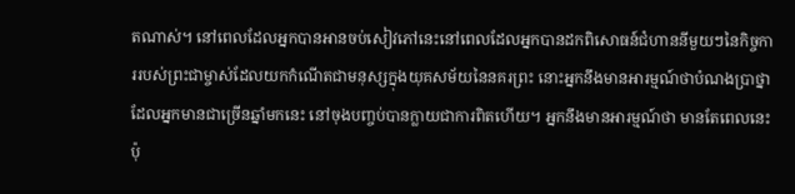តណាស់។ នៅពេលដែលអ្នកបានអានចប់សៀវភៅនេះនៅពេលដែលអ្នកបានដកពិសោធន៍ជំហាននីមួយៗនៃកិច្ចការរបស់ព្រះជាម្ចាស់ដែលយកកំណើតជាមនុស្សក្នុងយុគសម័យនៃនគរព្រះ នោះអ្នកនឹងមានអារម្មណ៍ថាបំណងប្រាថ្នាដែលអ្នកមានជាច្រើនឆ្នាំមកនេះ នៅចុងបញ្ចប់បានក្លាយជាការពិតហើយ។ អ្នកនឹងមានអារម្មណ៍ថា មានតែពេលនេះប៉ុ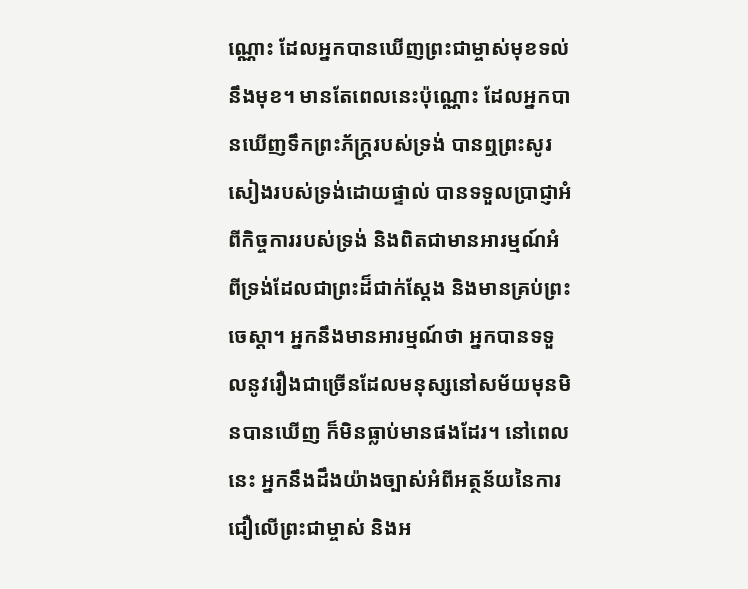ណ្ណោះ ដែលអ្នកបានឃើញព្រះជាម្ចាស់មុខទល់នឹងមុខ។ មានតែពេលនេះប៉ុណ្ណោះ ដែលអ្នកបានឃើញទឹកព្រះភ័ក្ត្ររបស់ទ្រង់ បានឮព្រះសូរសៀងរបស់ទ្រង់ដោយផ្ទាល់ បានទទួលប្រាជ្ញាអំពីកិច្ចការរបស់ទ្រង់ និងពិតជាមានអារម្មណ៍អំពីទ្រង់ដែលជាព្រះដ៏ជាក់ស្ដែង និងមានគ្រប់ព្រះចេស្ដា។ អ្នកនឹងមានអារម្មណ៍ថា អ្នកបានទទួលនូវរឿងជាច្រើនដែលមនុស្សនៅសម័យមុនមិនបានឃើញ ក៏មិនធ្លាប់មានផងដែរ។ នៅពេលនេះ អ្នកនឹងដឹងយ៉ាងច្បាស់អំពីអត្ថន័យនៃការជឿលើព្រះជាម្ចាស់ និងអ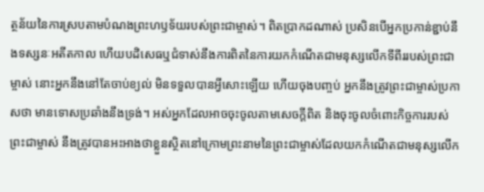ត្ថន័យនៃការស្របតាមបំណងព្រះហឫទ័យរបស់ព្រះជាម្ចាស់។ ពិតប្រាកដណាស់ ប្រសិនបើអ្នកប្រកាន់ខ្ជាប់នឹងទស្សនៈអតីតកាល ហើយបដិសេធឬជំទាស់នឹងការពិតនៃការយកកំណើតជាមនុស្សលើកទីពីររបស់ព្រះជាម្ចាស់ នោះអ្នកនឹងនៅតែចាប់ខ្យល់ មិនទទួលបានអ្វីសោះឡើយ ហើយចុងបញ្ចប់ អ្នកនឹងត្រូវព្រះជាម្ចាស់ប្រកាសថា មានទោសប្រឆាំងនឹងទ្រង់។ អស់អ្នកដែលអាចចុះចូលតាមសេចក្តីពិត និងចុះចូលចំពោះកិច្ចការរបស់ព្រះជាម្ចាស់ នឹងត្រូវបានអះអាងថាខ្លួនស្ថិតនៅក្រោមព្រះនាមនៃព្រះជាម្ចាស់ដែលយកកំណើតជាមនុស្សលើក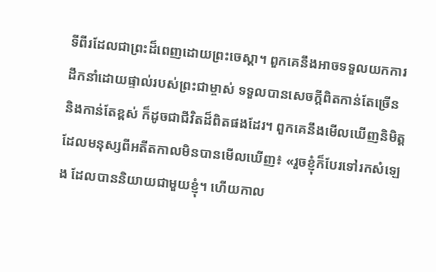ទីពីរដែលជាព្រះដ៏ពេញដោយព្រះចេស្ដា។ ពួកគេនឹងអាចទទួលយកការដឹកនាំដោយផ្ទាល់របស់ព្រះជាម្ចាស់ ទទួលបានសេចក្តីពិតកាន់តែច្រើន និងកាន់តែខ្ពស់ ក៏ដូចជាជីវិតដ៏ពិតផងដែរ។ ពួកគេនឹងមើលឃើញនិមិត្តដែលមនុស្សពីអតីតកាលមិនបានមើលឃើញ៖ «រួចខ្ញុំក៏បែរទៅរកសំឡេង ដែលបាននិយាយជាមួយខ្ញុំ។ ហើយកាល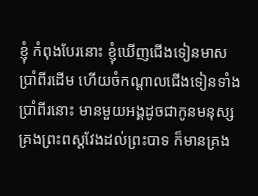ខ្ញុំ កំពុងបែរនោះ ខ្ញុំឃើញជើងទៀនមាសប្រាំពីរដើម ហើយចំកណ្ដាលជើងទៀនទាំងប្រាំពីរនោះ មានមួយអង្គដូចជាកូនមនុស្សគ្រងព្រះពស្តវែងដល់ព្រះបាទ ក៏មានគ្រង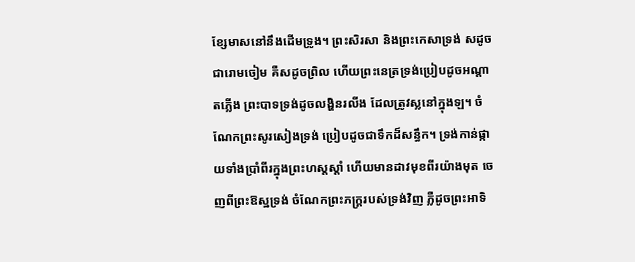ខ្សែមាសនៅនឹងដើមទ្រូង។ ព្រះសិរសា និងព្រះកេសាទ្រង់ សដូចជារោមចៀម គឺសដូចព្រិល ហើយព្រះនេត្រទ្រង់ប្រៀបដូចអណ្ដាតភ្លើង ព្រះបាទទ្រង់ដូចលង្ហិនរលីង ដែលត្រូវស្លនៅក្នុងឡ។ ចំណែកព្រះសូរសៀងទ្រង់ ប្រៀបដូចជាទឹកដ៏សន្ធឹក។ ទ្រង់កាន់ផ្កាយទាំងប្រាំពីរក្នុងព្រះហស្តស្ដាំ ហើយមានដាវមុខពីរយ៉ាងមុត ចេញពីព្រះឱស្ឋទ្រង់ ចំណែកព្រះភក្ត្ររបស់ទ្រង់វិញ ភ្លឺដូចព្រះអាទិ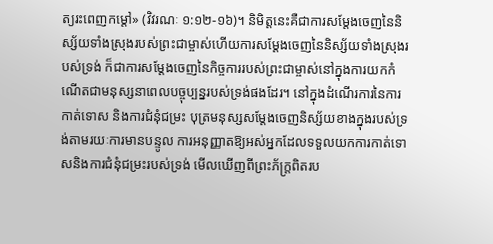ត្យរះពេញកម្ដៅ» (វិវរណៈ ១:១២-១៦)។ និមិត្តនេះគឺជាការសម្ដែងចេញនៃនិស្ស័យទាំងស្រុងរបស់ព្រះជាម្ចាស់ហើយការសម្ដែងចេញនៃនិស្ស័យទាំងស្រុងរបស់ទ្រង់ ក៏ជាការសម្ដែងចេញនៃកិច្ចការរបស់ព្រះជាម្ចាស់នៅក្នុងការយកកំណើតជាមនុស្សនាពេលបច្ចុប្បន្នរបស់ទ្រង់ផងដែរ។ នៅក្នុងដំណើរការនៃការកាត់ទោស និងការជំនុំជម្រះ បុត្រមនុស្សសម្ដែងចេញនិស្ស័យខាងក្នុងរបស់ទ្រង់តាមរយៈការមានបន្ទូល ការអនុញ្ញាតឱ្យអស់អ្នកដែលទទួលយកការកាត់ទោសនិងការជំនុំជម្រះរបស់ទ្រង់ មើលឃើញពីព្រះភ័ក្ត្រពិតរប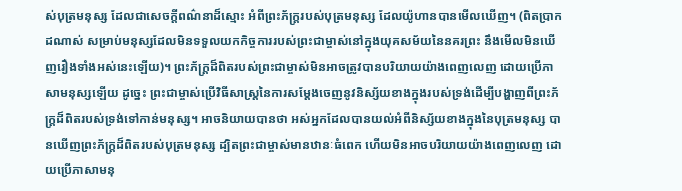ស់បុត្រមនុស្ស ដែលជាសេចក្តីពណ៌នាដ៏ស្មោះ អំពីព្រះភ័ក្ត្ររបស់បុត្រមនុស្ស ដែលយ៉ូហានបានមើលឃើញ។ (ពិតប្រាកដណាស់ សម្រាប់មនុស្សដែលមិនទទួលយកកិច្ចការរបស់ព្រះជាម្ចាស់នៅក្នុងយុគសម័យនៃនគរព្រះ នឹងមើលមិនឃើញរឿងទាំងអស់នេះឡើយ)។ ព្រះភ័ក្ត្រដ៏ពិតរបស់ព្រះជាម្ចាស់មិនអាចត្រូវបានបរិយាយយ៉ាងពេញលេញ ដោយប្រើភាសាមនុស្សឡើយ ដូច្នេះ ព្រះជាម្ចាស់ប្រើវិធីសាស្រ្តនៃការសម្ដែងចេញនូវនិស្ស័យខាងក្នុងរបស់ទ្រង់ដើម្បីបង្ហាញពីព្រះភ័ក្ត្រដ៏ពិតរបស់ទ្រង់ទៅកាន់មនុស្ស។ អាចនិយាយបានថា អស់អ្នកដែលបានយល់អំពីនិស្ស័យខាងក្នុងនៃបុត្រមនុស្ស បានឃើញព្រះភ័ក្ត្រដ៏ពិតរបស់បុត្រមនុស្ស ដ្បិតព្រះជាម្ចាស់មានឋានៈធំពេក ហើយមិនអាចបរិយាយយ៉ាងពេញលេញ ដោយប្រើភាសាមនុ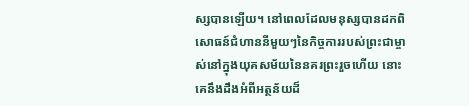ស្សបានឡើយ។ នៅពេលដែលមនុស្សបានដកពិសោធន៍ជំហាននីមួយៗនៃកិច្ចការរបស់ព្រះជាម្ចាស់នៅក្នុងយុគសម័យនៃនគរព្រះរួចហើយ នោះគេនឹងដឹងអំពីអត្ថន័យដ៏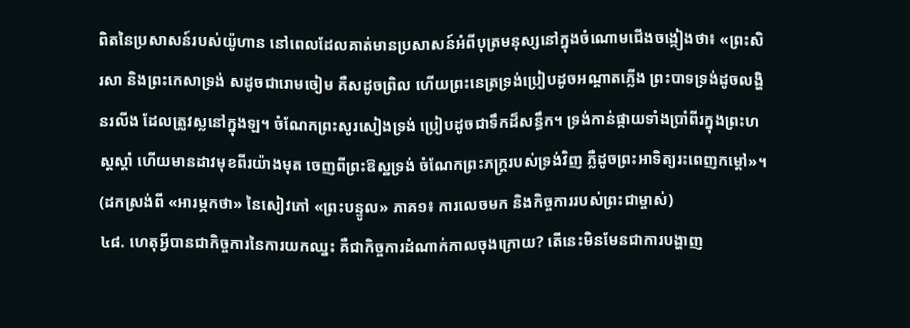ពិតនៃប្រសាសន៍របស់យ៉ូហាន នៅពេលដែលគាត់មានប្រសាសន៍អំពីបុត្រមនុស្សនៅក្នុងចំណោមជើងចង្កៀងថា៖ «ព្រះសិរសា និងព្រះកេសាទ្រង់ សដូចជារោមចៀម គឺសដូចព្រិល ហើយព្រះនេត្រទ្រង់ប្រៀបដូចអណ្ដាតភ្លើង ព្រះបាទទ្រង់ដូចលង្ហិនរលីង ដែលត្រូវស្លនៅក្នុងឡ។ ចំណែកព្រះសូរសៀងទ្រង់ ប្រៀបដូចជាទឹកដ៏សន្ធឹក។ ទ្រង់កាន់ផ្កាយទាំងប្រាំពីរក្នុងព្រះហស្តស្ដាំ ហើយមានដាវមុខពីរយ៉ាងមុត ចេញពីព្រះឱស្ឋទ្រង់ ចំណែកព្រះភក្ត្ររបស់ទ្រង់វិញ ភ្លឺដូចព្រះអាទិត្យរះពេញកម្ដៅ»។
(ដកស្រង់ពី «អារម្ភកថា» នៃសៀវភៅ «ព្រះបន្ទូល» ភាគ១៖ ការលេចមក និងកិច្ចការរបស់ព្រះជាម្ចាស់)
៤៨. ហេតុអ្វីបានជាកិច្ចការនៃការយកឈ្នះ គឺជាកិច្ចការដំណាក់កាលចុងក្រោយ? តើនេះមិនមែនជាការបង្ហាញ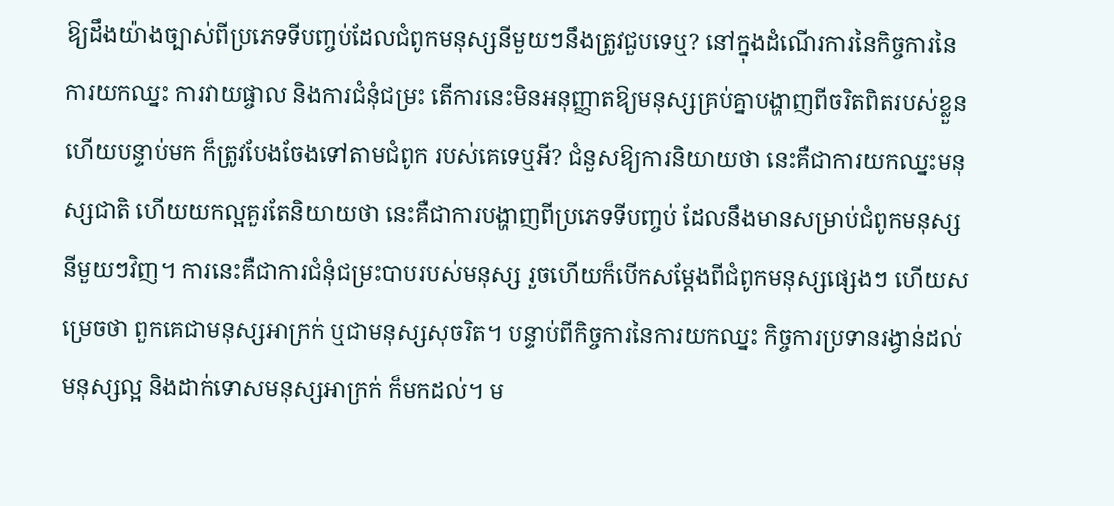ឱ្យដឹងយ៉ាងច្បាស់ពីប្រភេទទីបញ្ចប់ដែលជំពូកមនុស្សនីមួយៗនឹងត្រូវជួបទេឬ? នៅក្នុងដំណើរការនៃកិច្ចការនៃការយកឈ្នះ ការវាយផ្ចាល និងការជំនុំជម្រះ តើការនេះមិនអនុញ្ញាតឱ្យមនុស្សគ្រប់គ្នាបង្ហាញពីចរិតពិតរបស់ខ្លួន ហើយបន្ទាប់មក ក៏ត្រូវបែងចែងទៅតាមជំពូក របស់គេទេឬអី? ជំនួសឱ្យការនិយាយថា នេះគឺជាការយកឈ្នះមនុស្សជាតិ ហើយយកល្អគួរតែនិយាយថា នេះគឺជាការបង្ហាញពីប្រភេទទីបញ្ចប់ ដែលនឹងមានសម្រាប់ជំពូកមនុស្សនីមួយៗវិញ។ ការនេះគឺជាការជំនុំជម្រះបាបរបស់មនុស្ស រួចហើយក៏បើកសម្ដែងពីជំពូកមនុស្សផ្សេងៗ ហើយសម្រេចថា ពួកគេជាមនុស្សអាក្រក់ ឬជាមនុស្សសុចរិត។ បន្ទាប់ពីកិច្ចការនៃការយកឈ្នះ កិច្ចការប្រទានរង្វាន់ដល់មនុស្សល្អ និងដាក់ទោសមនុស្សអាក្រក់ ក៏មកដល់។ ម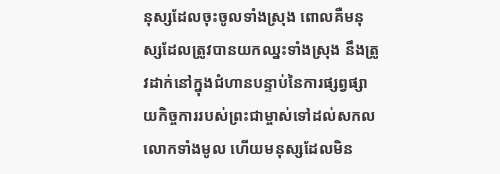នុស្សដែលចុះចូលទាំងស្រុង ពោលគឺមនុស្សដែលត្រូវបានយកឈ្នះទាំងស្រុង នឹងត្រូវដាក់នៅក្នុងជំហានបន្ទាប់នៃការផ្សព្វផ្សាយកិច្ចការរបស់ព្រះជាម្ចាស់ទៅដល់សកលលោកទាំងមូល ហើយមនុស្សដែលមិន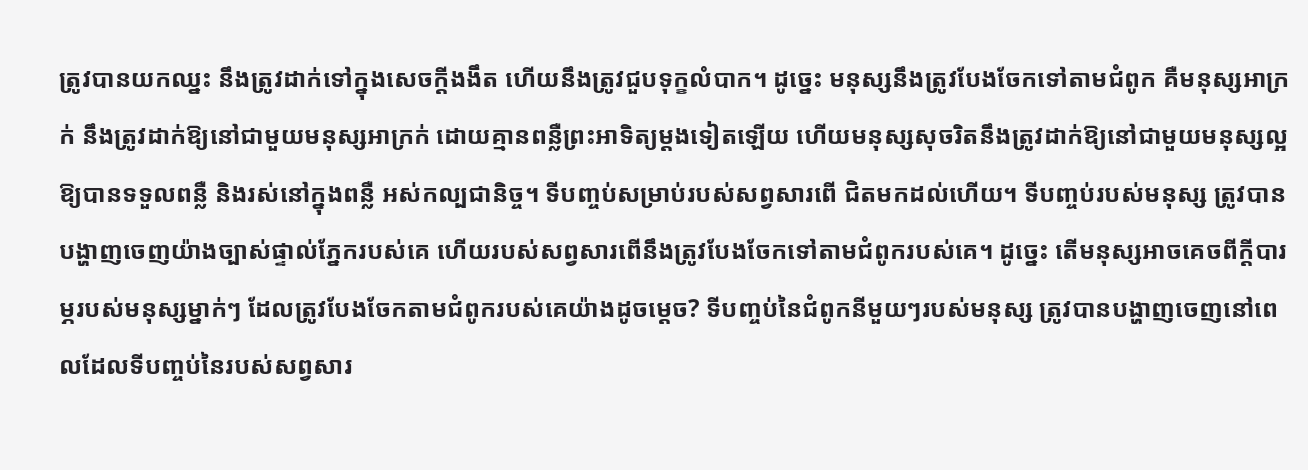ត្រូវបានយកឈ្នះ នឹងត្រូវដាក់ទៅក្នុងសេចក្ដីងងឹត ហើយនឹងត្រូវជួបទុក្ខលំបាក។ ដូច្នេះ មនុស្សនឹងត្រូវបែងចែកទៅតាមជំពូក គឺមនុស្សអាក្រក់ នឹងត្រូវដាក់ឱ្យនៅជាមួយមនុស្សអាក្រក់ ដោយគ្មានពន្លឺព្រះអាទិត្យម្ដងទៀតឡើយ ហើយមនុស្សសុចរិតនឹងត្រូវដាក់ឱ្យនៅជាមួយមនុស្សល្អ ឱ្យបានទទួលពន្លឺ និងរស់នៅក្នុងពន្លឺ អស់កល្បជានិច្ច។ ទីបញ្ចប់សម្រាប់របស់សព្វសារពើ ជិតមកដល់ហើយ។ ទីបញ្ចប់របស់មនុស្ស ត្រូវបានបង្ហាញចេញយ៉ាងច្បាស់ផ្ទាល់ភ្នែករបស់គេ ហើយរបស់សព្វសារពើនឹងត្រូវបែងចែកទៅតាមជំពូករបស់គេ។ ដូច្នេះ តើមនុស្សអាចគេចពីក្ដីបារម្ភរបស់មនុស្សម្នាក់ៗ ដែលត្រូវបែងចែកតាមជំពូករបស់គេយ៉ាងដូចម្ដេច? ទីបញ្ចប់នៃជំពូកនីមួយៗរបស់មនុស្ស ត្រូវបានបង្ហាញចេញនៅពេលដែលទីបញ្ចប់នៃរបស់សព្វសារ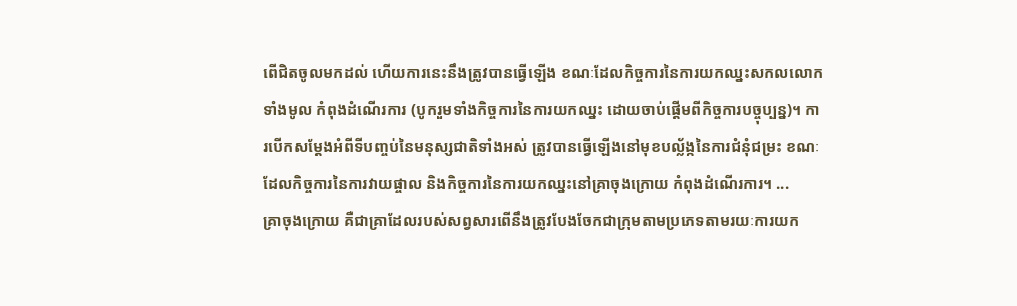ពើជិតចូលមកដល់ ហើយការនេះនឹងត្រូវបានធ្វើឡើង ខណៈដែលកិច្ចការនៃការយកឈ្នះសកលលោកទាំងមូល កំពុងដំណើរការ (បូករួមទាំងកិច្ចការនៃការយកឈ្នះ ដោយចាប់ផ្ដើមពីកិច្ចការបច្ចុប្បន្ន)។ ការបើកសម្ដែងអំពីទីបញ្ចប់នៃមនុស្សជាតិទាំងអស់ ត្រូវបានធ្វើឡើងនៅមុខបល្ល័ង្កនៃការជំនុំជម្រះ ខណៈដែលកិច្ចការនៃការវាយផ្ចាល និងកិច្ចការនៃការយកឈ្នះនៅគ្រាចុងក្រោយ កំពុងដំណើរការ។ ...
គ្រាចុងក្រោយ គឺជាគ្រាដែលរបស់សព្វសារពើនឹងត្រូវបែងចែកជាក្រុមតាមប្រភេទតាមរយៈការយក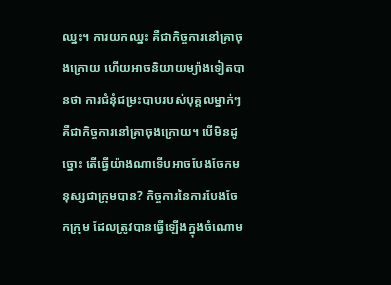ឈ្នះ។ ការយកឈ្នះ គឺជាកិច្ចការនៅគ្រាចុងក្រោយ ហើយអាចនិយាយម្យ៉ាងទៀតបានថា ការជំនុំជម្រះបាបរបស់បុគ្គលម្នាក់ៗ គឺជាកិច្ចការនៅគ្រាចុងក្រោយ។ បើមិនដូច្នោះ តើធ្វើយ៉ាងណាទើបអាចបែងចែកមនុស្សជាក្រុមបាន? កិច្ចការនៃការបែងចែកក្រុម ដែលត្រូវបានធ្វើឡើងក្នុងចំណោម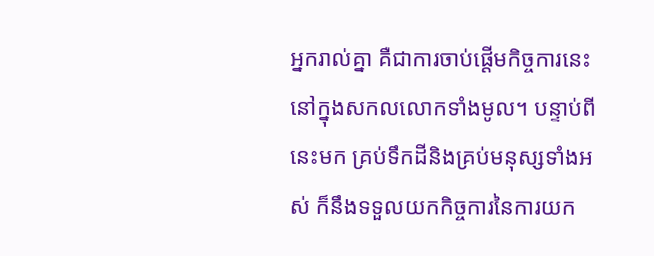អ្នករាល់គ្នា គឺជាការចាប់ផ្ដើមកិច្ចការនេះនៅក្នុងសកលលោកទាំងមូល។ បន្ទាប់ពីនេះមក គ្រប់ទឹកដីនិងគ្រប់មនុស្សទាំងអស់ ក៏នឹងទទួលយកកិច្ចការនៃការយក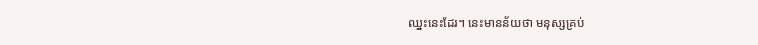ឈ្នះនេះដែរ។ នេះមានន័យថា មនុស្សគ្រប់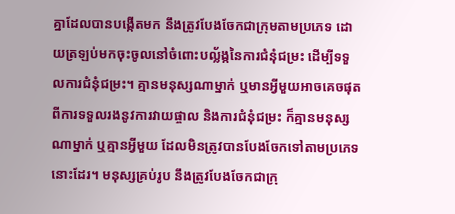គ្នាដែលបានបង្កើតមក នឹងត្រូវបែងចែកជាក្រុមតាមប្រភេទ ដោយត្រឡប់មកចុះចូលនៅចំពោះបល្ល័ង្កនៃការជំនុំជម្រះ ដើម្បីទទួលការជំនុំជម្រះ។ គ្មានមនុស្សណាម្នាក់ ឬមានអ្វីមួយអាចគេចផុតពីការទទួលរងនូវការវាយផ្ចាល និងការជំនុំជម្រះ ក៏គ្មានមនុស្សណាម្នាក់ ឬគ្មានអ្វីមួយ ដែលមិនត្រូវបានបែងចែកទៅតាមប្រភេទនោះដែរ។ មនុស្សគ្រប់រូប នឹងត្រូវបែងចែកជាក្រុ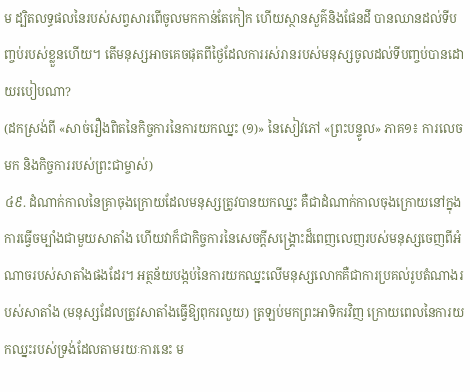ម ដ្បិតលទ្ធផលនៃរបស់សព្វសារពើចូលមកកាន់តែកៀក ហើយស្ថានសួគ៌និងផែនដី បានឈានដល់ទីបញ្ចប់របស់ខ្លួនហើយ។ តើមនុស្សអាចគេចផុតពីថ្ងៃដែលការរស់រានរបស់មនុស្សចូលដល់ទីបញ្ចប់បានដោយរបៀបណា?
(ដកស្រង់ពី «សាច់រឿងពិតនៃកិច្ចការនៃការយកឈ្នះ (១)» នៃសៀវភៅ «ព្រះបន្ទូល» ភាគ១៖ ការលេចមក និងកិច្ចការរបស់ព្រះជាម្ចាស់)
៤៩. ដំណាក់កាលនៃគ្រាចុងក្រោយដែលមនុស្សត្រូវបានយកឈ្នះ គឺជាដំណាក់កាលចុងក្រោយនៅក្នុងការធ្វើចម្បាំងជាមួយសាតាំង ហើយវាក៏ជាកិច្ចការនៃសេចក្ដីសង្គ្រោះដ៏ពេញលេញរបស់មនុស្សចេញពីអំណាចរបស់សាតាំងផងដែរ។ អត្ថន័យបង្កប់នៃការយកឈ្នះលើមនុស្សលោកគឺជាការប្រគល់រូបតំណាងរបស់សាតាំង (មនុស្សដែលត្រូវសាតាំងធ្វើឱ្យពុករលួយ) ត្រឡប់មកព្រះអាទិករវិញ ក្រោយពេលនៃការយកឈ្នះរបស់ទ្រង់ដែលតាមរយៈការនេះ ម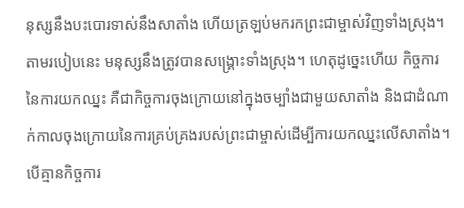នុស្សនឹងបះបោរទាស់នឹងសាតាំង ហើយត្រឡប់មករកព្រះជាម្ចាស់វិញទាំងស្រុង។ តាមរបៀបនេះ មនុស្សនឹងត្រូវបានសង្គ្រោះទាំងស្រុង។ ហេតុដូច្នេះហើយ កិច្ចការនៃការយកឈ្នះ គឺជាកិច្ចការចុងក្រោយនៅក្នុងចម្បាំងជាមួយសាតាំង និងជាដំណាក់កាលចុងក្រោយនៃការគ្រប់គ្រងរបស់ព្រះជាម្ចាស់ដើម្បីការយកឈ្នះលើសាតាំង។ បើគ្មានកិច្ចការ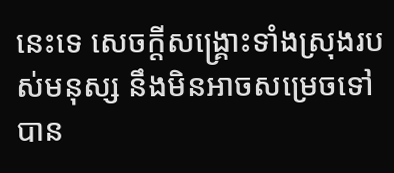នេះទេ សេចក្ដីសង្គ្រោះទាំងស្រុងរបស់មនុស្ស នឹងមិនអាចសម្រេចទៅបាន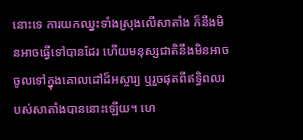នោះទេ ការយកឈ្នះទាំងស្រុងលើសាតាំង ក៏នឹងមិនអាចធ្វើទៅបានដែរ ហើយមនុស្សជាតិនឹងមិនអាចចូលទៅក្នុងគោលដៅដ៏អស្ចារ្យ ឬរួចផុតពីឥទ្ធិពលរបស់សាតាំងបាននោះឡើយ។ ហេ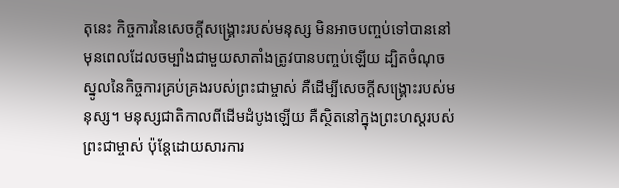តុនេះ កិច្ចការនៃសេចក្ដីសង្គ្រោះរបស់មនុស្ស មិនអាចបញ្ចប់ទៅបាននៅមុនពេលដែលចម្បាំងជាមួយសាតាំងត្រូវបានបញ្ចប់ឡើយ ដ្បិតចំណុចស្នូលនៃកិច្ចការគ្រប់គ្រងរបស់ព្រះជាម្ចាស់ គឺដើម្បីសេចក្ដីសង្គ្រោះរបស់មនុស្ស។ មនុស្សជាតិកាលពីដើមដំបូងឡើយ គឺស្ថិតនៅក្នុងព្រះហស្ដរបស់ព្រះជាម្ចាស់ ប៉ុន្តែដោយសារការ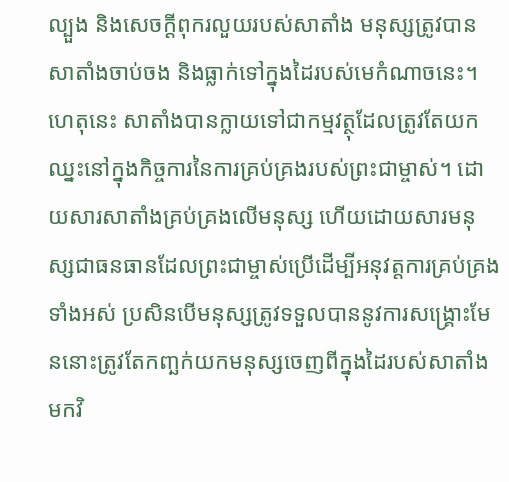ល្បួង និងសេចក្ដីពុករលួយរបស់សាតាំង មនុស្សត្រូវបានសាតាំងចាប់ចង និងធ្លាក់ទៅក្នុងដៃរបស់មេកំណាចនេះ។ ហេតុនេះ សាតាំងបានក្លាយទៅជាកម្មវត្ថុដែលត្រូវតែយកឈ្នះនៅក្នុងកិច្ចការនៃការគ្រប់គ្រងរបស់ព្រះជាម្ចាស់។ ដោយសារសាតាំងគ្រប់គ្រងលើមនុស្ស ហើយដោយសារមនុស្សជាធនធានដែលព្រះជាម្ចាស់ប្រើដើម្បីអនុវត្តការគ្រប់គ្រងទាំងអស់ ប្រសិនបើមនុស្សត្រូវទទួលបាននូវការសង្គ្រោះមែននោះត្រូវតែកញ្ឆក់យកមនុស្សចេញពីក្នុងដៃរបស់សាតាំងមកវិ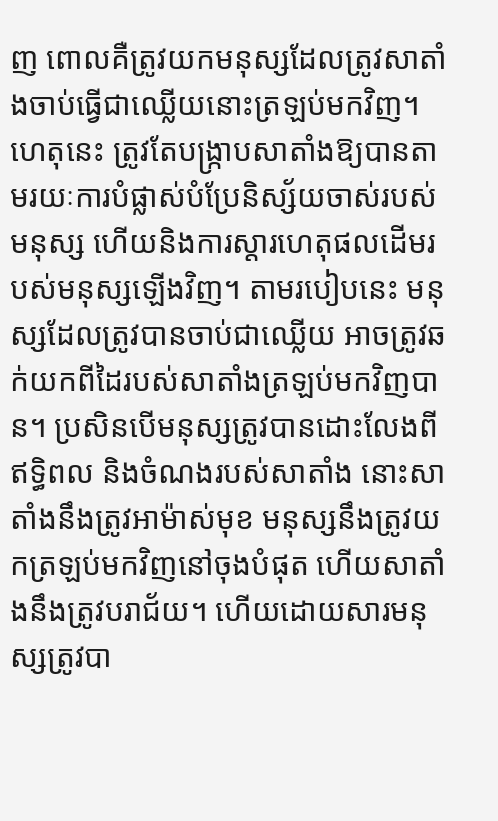ញ ពោលគឺត្រូវយកមនុស្សដែលត្រូវសាតាំងចាប់ធ្វើជាឈ្លើយនោះត្រឡប់មកវិញ។ ហេតុនេះ ត្រូវតែបង្ក្រាបសាតាំងឱ្យបានតាមរយៈការបំផ្លាស់បំប្រែនិស្ស័យចាស់របស់មនុស្ស ហើយនិងការស្តារហេតុផលដើមរបស់មនុស្សឡើងវិញ។ តាមរបៀបនេះ មនុស្សដែលត្រូវបានចាប់ជាឈ្លើយ អាចត្រូវឆក់យកពីដៃរបស់សាតាំងត្រឡប់មកវិញបាន។ ប្រសិនបើមនុស្សត្រូវបានដោះលែងពីឥទ្ធិពល និងចំណងរបស់សាតាំង នោះសាតាំងនឹងត្រូវអាម៉ាស់មុខ មនុស្សនឹងត្រូវយកត្រឡប់មកវិញនៅចុងបំផុត ហើយសាតាំងនឹងត្រូវបរាជ័យ។ ហើយដោយសារមនុស្សត្រូវបា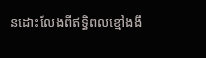នដោះលែងពីឥទ្ធិពលខ្មៅងងឹ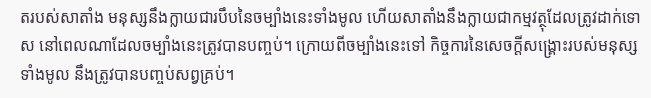តរបស់សាតាំង មនុស្សនឹងក្លាយជារបឹបនៃចម្បាំងនេះទាំងមូល ហើយសាតាំងនឹងក្លាយជាកម្មវត្ថុដែលត្រូវដាក់ទោស នៅពេលណាដែលចម្បាំងនេះត្រូវបានបញ្ចប់។ ក្រោយពីចម្បាំងនេះទៅ កិច្ចការនៃសេចក្ដីសង្គ្រោះរបស់មនុស្សទាំងមូល នឹងត្រូវបានបញ្ចប់សព្វគ្រប់។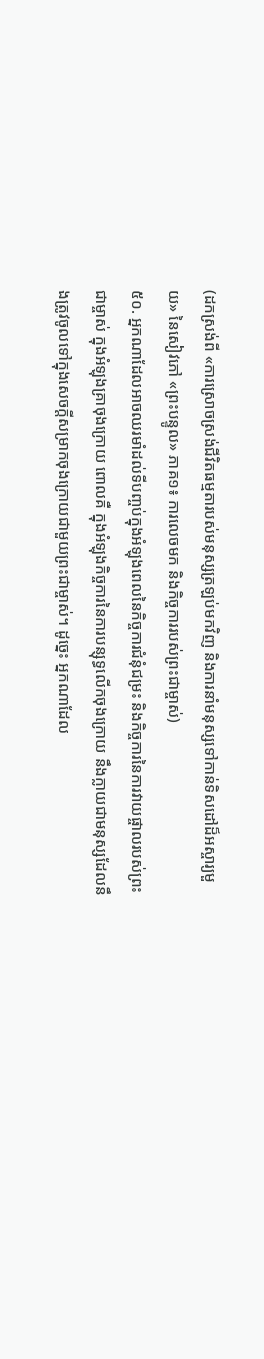(ដកស្រង់ពី «ការស្រោចស្រង់ជីវិតធម្មតារបស់មនុស្សត្រឡប់មកវិញ និងការនាំមនុស្សទៅកាន់ទិសដៅដ៏អស្ចារ្យមួយ» នៃសៀវភៅ «ព្រះបន្ទូល» ភាគ១៖ ការលេចមក និងកិច្ចការរបស់ព្រះជាម្ចាស់)
៥០. អ្នកណាដែលអាចឈរមាំដល់ទីបញ្ចប់ក្នុងអំឡុងពេលនៃកិច្ចការជំនុំជម្រះ និងកិច្ចការនៃការវាយផ្ចាលរបស់ព្រះជាម្ចាស់ ក្នុងអំឡុងគ្រាចុងក្រោយ ពោលគឺ ក្នុងអំឡុងកិច្ចការនៃការបន្សុទ្ធលើកចុងក្រោយ នឹងក្លាយជាមនុស្សដែលនឹងត្រូវចូលទៅក្នុងសេចក្ដីសម្រាកចុងក្រោយជាមួយព្រះជាម្ចាស់។ ដូច្នេះ អ្នកណាដែល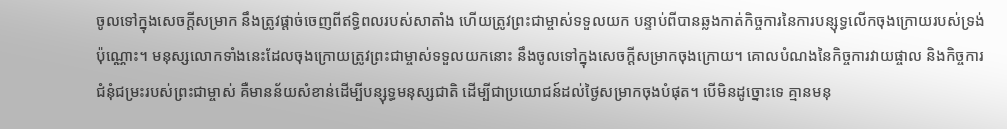ចូលទៅក្នុងសេចក្ដីសម្រាក នឹងត្រូវផ្ដាច់ចេញពីឥទ្ធិពលរបស់សាតាំង ហើយត្រូវព្រះជាម្ចាស់ទទួលយក បន្ទាប់ពីបានឆ្លងកាត់កិច្ចការនៃការបន្សុទ្ធលើកចុងក្រោយរបស់ទ្រង់ប៉ុណ្ណោះ។ មនុស្សលោកទាំងនេះដែលចុងក្រោយត្រូវព្រះជាម្ចាស់ទទួលយកនោះ នឹងចូលទៅក្នុងសេចក្ដីសម្រាកចុងក្រោយ។ គោលបំណងនៃកិច្ចការវាយផ្ចាល និងកិច្ចការជំនុំជម្រះរបស់ព្រះជាម្ចាស់ គឺមានន័យសំខាន់ដើម្បីបន្សុទ្ធមនុស្សជាតិ ដើម្បីជាប្រយោជន៍ដល់ថ្ងៃសម្រាកចុងបំផុត។ បើមិនដូច្នោះទេ គ្មានមនុ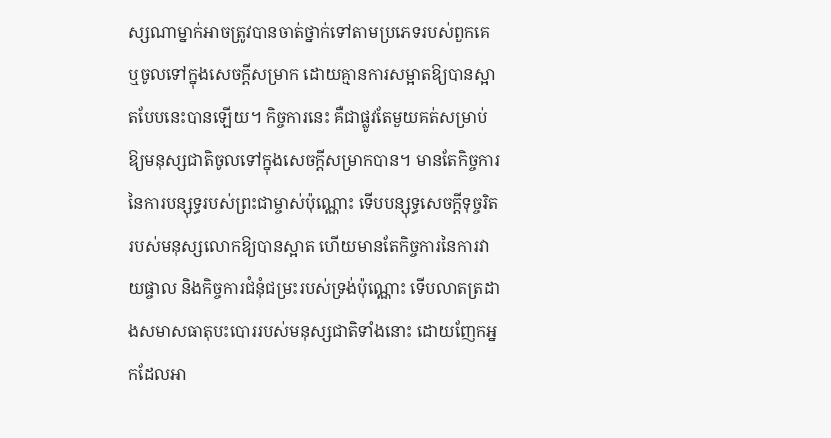ស្សណាម្នាក់អាចត្រូវបានចាត់ថ្នាក់ទៅតាមប្រភេទរបស់ពួកគេ ឬចូលទៅក្នុងសេចក្ដីសម្រាក ដោយគ្មានការសម្អាតឱ្យបានស្អាតបែបនេះបានឡើយ។ កិច្ចការនេះ គឺជាផ្លូវតែមួយគត់សម្រាប់ឱ្យមនុស្សជាតិចូលទៅក្នុងសេចក្ដីសម្រាកបាន។ មានតែកិច្ចការនៃការបន្សុទ្ធរបស់ព្រះជាម្ចាស់ប៉ុណ្ណោះ ទើបបន្សុទ្ធសេចក្ដីទុច្ចរិតរបស់មនុស្សលោកឱ្យបានស្អាត ហើយមានតែកិច្ចការនៃការវាយផ្ចាល និងកិច្ចការជំនុំជម្រះរបស់ទ្រង់ប៉ុណ្ណោះ ទើបលាតត្រដាងសមាសធាតុបះបោររបស់មនុស្សជាតិទាំងនោះ ដោយញែកអ្នកដែលអា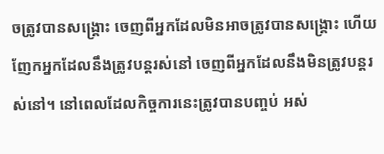ចត្រូវបានសង្គ្រោះ ចេញពីអ្នកដែលមិនអាចត្រូវបានសង្គ្រោះ ហើយញែកអ្នកដែលនឹងត្រូវបន្តរស់នៅ ចេញពីអ្នកដែលនឹងមិនត្រូវបន្តរស់នៅ។ នៅពេលដែលកិច្ចការនេះត្រូវបានបញ្ចប់ អស់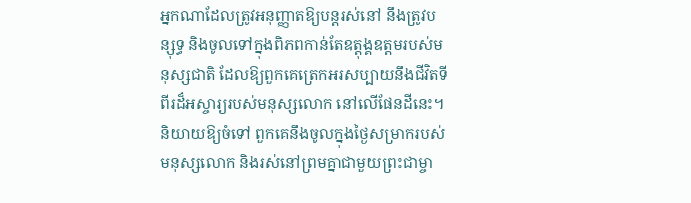អ្នកណាដែលត្រូវអនុញ្ញាតឱ្យបន្តរស់នៅ នឹងត្រូវបន្សុទ្ធ និងចូលទៅក្នុងពិភពកាន់តែឧត្ដុង្គឧត្ដមរបស់មនុស្សជាតិ ដែលឱ្យពួកគេត្រេកអរសប្បាយនឹងជីវិតទីពីរដ៏អស្ចារ្យរបស់មនុស្សលោក នៅលើផែនដីនេះ។ និយាយឱ្យចំទៅ ពួកគេនឹងចូលក្នុងថ្ងៃសម្រាករបស់មនុស្សលោក និងរស់នៅព្រមគ្នាជាមួយព្រះជាម្ចា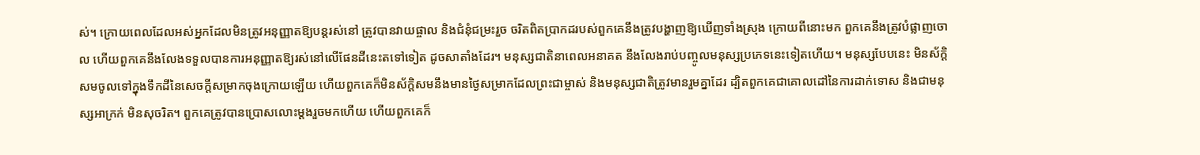ស់។ ក្រោយពេលដែលអស់អ្នកដែលមិនត្រូវអនុញ្ញាតឱ្យបន្តរស់នៅ ត្រូវបានវាយផ្ចាល និងជំនុំជម្រះរួច ចរិតពិតប្រាកដរបស់ពួកគេនឹងត្រូវបង្ហាញឱ្យឃើញទាំងស្រុង ក្រោយពីនោះមក ពួកគេនឹងត្រូវបំផ្លាញចោល ហើយពួកគេនឹងលែងទទួលបានការអនុញ្ញាតឱ្យរស់នៅលើផែនដីនេះតទៅទៀត ដូចសាតាំងដែរ។ មនុស្សជាតិនាពេលអនាគត នឹងលែងរាប់បញ្ចូលមនុស្សប្រភេទនេះទៀតហើយ។ មនុស្សបែបនេះ មិនស័ក្ដិសមចូលទៅក្នុងទឹកដីនៃសេចក្ដីសម្រាកចុងក្រោយឡើយ ហើយពួកគេក៏មិនស័ក្តិសមនឹងមានថ្ងៃសម្រាកដែលព្រះជាម្ចាស់ និងមនុស្សជាតិត្រូវមានរួមគ្នាដែរ ដ្បិតពួកគេជាគោលដៅនៃការដាក់ទោស និងជាមនុស្សអាក្រក់ មិនសុចរិត។ ពួកគេត្រូវបានប្រោសលោះម្ដងរួចមកហើយ ហើយពួកគេក៏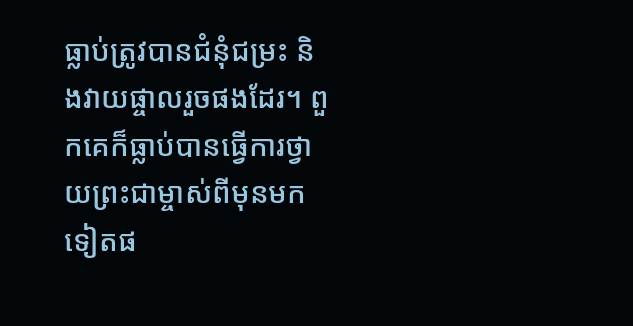ធ្លាប់ត្រូវបានជំនុំជម្រះ និងវាយផ្ចាលរួចផងដែរ។ ពួកគេក៏ធ្លាប់បានធ្វើការថ្វាយព្រះជាម្ចាស់ពីមុនមកទៀតផ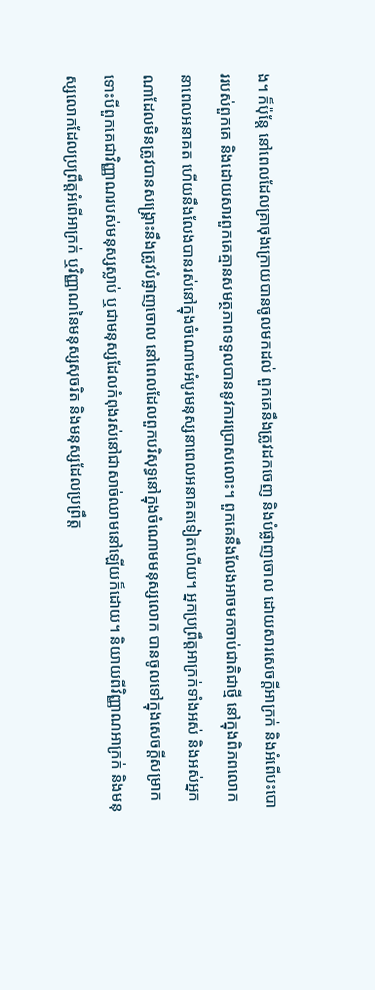ង។ ក៏ប៉ុន្តែ នៅពេលដែលគ្រាចុងក្រោយបានចូលមកដល់ ពួកគេនឹងត្រូវដកចេញ និងបំផ្លាញចោល ដោយសារសេចក្ដីអាក្រក់ និងអំពើបះបោររបស់ពួកគេ និងដោយសារពួកគេគ្មានសមត្ថភាពទទួលបាននូវការប្រោសលោះ។ ពួកគេនឹងលែងអាចមកចាប់ជាតិជាថ្មី នៅក្នុងពិភពលោកនាពេលអនាគត ហើយនឹងលែងបានរស់នៅក្នុងចំណោមអំបូរមនុស្សនាពេលអនាគតទៀតហើយ។ អ្នកប្រព្រឹត្តអាក្រក់ទាំងអស់ និងអស់អ្នកណាដែលមិនត្រូវបានសង្គ្រោះនឹងត្រូវបំផ្លាញចោល នៅពេលដែលពួកបរិសុទ្ធនៅក្នុងចំណោមមនុស្សលោក បានចូលទៅក្នុងសេចក្ដីសម្រាក ទោះបីពួកគេជាវិញ្ញាណរបស់មនុស្សស្លាប់ ឬជាមនុស្សដែលកំពុងរស់នៅជាសាច់ឈាមនៅឡើយក៏ដោយ។ និយាយពីវិញ្ញាណអាក្រក់ និងមនុស្សលោកដែលប្រព្រឹត្តអំពើអាក្រក់ ឬវិញ្ញាណនៃមនុស្សសុចរិត និងមនុស្សដែលប្រព្រឹត្ត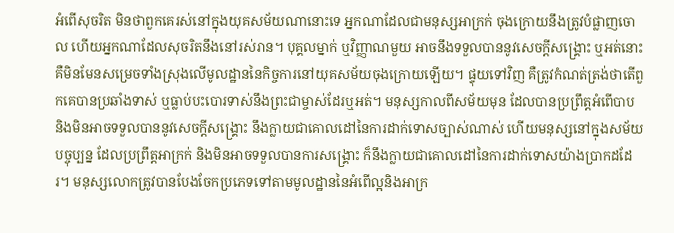អំពើសុចរិត មិនថាពួកគេរស់នៅក្នុងយុគសម័យណានោះទេ អ្នកណាដែលជាមនុស្សអាក្រក់ ចុងក្រោយនឹងត្រូវបំផ្លាញចោល ហើយអ្នកណាដែលសុចរិតនឹងនៅរស់រាន។ បុគ្គលម្នាក់ ឬវិញ្ញាណមួយ អាចនឹងទទួលបាននូវសេចក្ដីសង្គ្រោះ ឬអត់នោះ គឺមិនមែនសម្រេចទាំងស្រុងលើមូលដ្ឋាននៃកិច្ចការនៅយុគសម័យចុងក្រោយឡើយ។ ផ្ទុយទៅវិញ គឺត្រូវកំណត់ត្រង់ថាតើពួកគេបានប្រឆាំងទាស់ ឬធ្លាប់បះបោរទាស់នឹងព្រះជាម្ចាស់ដែរឬអត់។ មនុស្សកាលពីសម័យមុន ដែលបានប្រព្រឹត្តអំពើបាប និងមិនអាចទទួលបាននូវសេចក្ដីសង្គ្រោះ នឹងក្លាយជាគោលដៅនៃការដាក់ទោសច្បាស់ណាស់ ហើយមនុស្សនៅក្នុងសម័យបច្ចុប្បន្ន ដែលប្រព្រឹត្តអាក្រក់ និងមិនអាចទទួលបានការសង្គ្រោះ ក៏នឹងក្លាយជាគោលដៅនៃការដាក់ទោសយ៉ាងប្រាកដដែរ។ មនុស្សលោកត្រូវបានបែងចែកប្រភេទទៅតាមមូលដ្ឋាននៃអំពើល្អនិងអាក្រ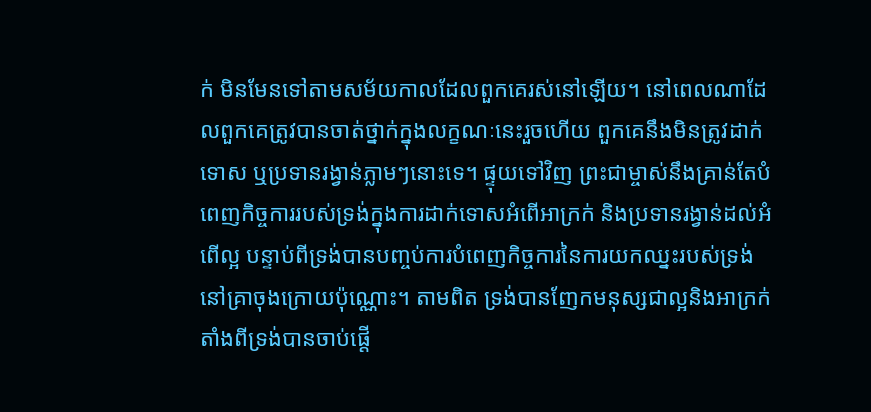ក់ មិនមែនទៅតាមសម័យកាលដែលពួកគេរស់នៅឡើយ។ នៅពេលណាដែលពួកគេត្រូវបានចាត់ថ្នាក់ក្នុងលក្ខណៈនេះរួចហើយ ពួកគេនឹងមិនត្រូវដាក់ទោស ឬប្រទានរង្វាន់ភ្លាមៗនោះទេ។ ផ្ទុយទៅវិញ ព្រះជាម្ចាស់នឹងគ្រាន់តែបំពេញកិច្ចការរបស់ទ្រង់ក្នុងការដាក់ទោសអំពើអាក្រក់ និងប្រទានរង្វាន់ដល់អំពើល្អ បន្ទាប់ពីទ្រង់បានបញ្ចប់ការបំពេញកិច្ចការនៃការយកឈ្នះរបស់ទ្រង់នៅគ្រាចុងក្រោយប៉ុណ្ណោះ។ តាមពិត ទ្រង់បានញែកមនុស្សជាល្អនិងអាក្រក់ តាំងពីទ្រង់បានចាប់ផ្ដើ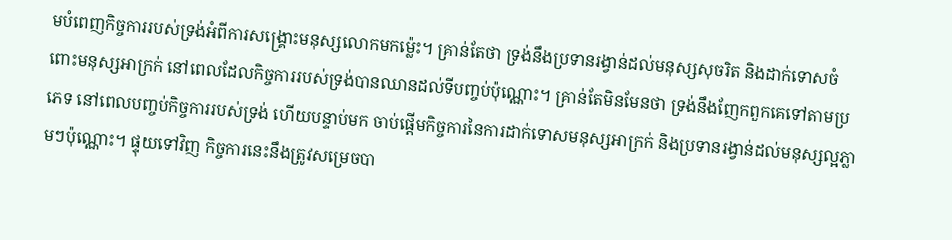មបំពេញកិច្ចការរបស់ទ្រង់អំពីការសង្គ្រោះមនុស្សលោកមកម្ល៉េះ។ គ្រាន់តែថា ទ្រង់នឹងប្រទានរង្វាន់ដល់មនុស្សសុចរិត និងដាក់ទោសចំពោះមនុស្សអាក្រក់ នៅពេលដែលកិច្ចការរបស់ទ្រង់បានឈានដល់ទីបញ្ចប់ប៉ុណ្ណោះ។ គ្រាន់តែមិនមែនថា ទ្រង់នឹងញែកពួកគេទៅតាមប្រភេទ នៅពេលបញ្ចប់កិច្ចការរបស់ទ្រង់ ហើយបន្ទាប់មក ចាប់ផ្ដើមកិច្ចការនៃការដាក់ទោសមនុស្សអាក្រក់ និងប្រទានរង្វាន់ដល់មនុស្សល្អភ្លាមៗប៉ុណ្ណោះ។ ផ្ទុយទៅវិញ កិច្ចការនេះនឹងត្រូវសម្រេចបា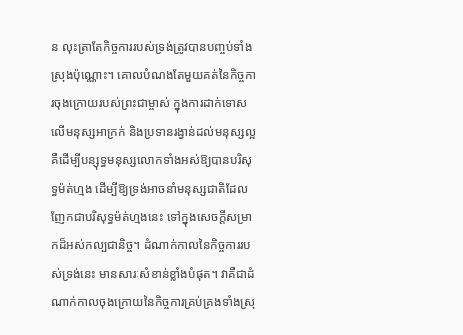ន លុះត្រាតែកិច្ចការរបស់ទ្រង់ត្រូវបានបញ្ចប់ទាំងស្រុងប៉ុណ្ណោះ។ គោលបំណងតែមួយគត់នៃកិច្ចការចុងក្រោយរបស់ព្រះជាម្ចាស់ ក្នុងការដាក់ទោសលើមនុស្សអាក្រក់ និងប្រទានរង្វាន់ដល់មនុស្សល្អ គឺដើម្បីបន្សុទ្ធមនុស្សលោកទាំងអស់ឱ្យបានបរិសុទ្ធម៉ត់ហ្មង ដើម្បីឱ្យទ្រង់អាចនាំមនុស្សជាតិដែលញែកជាបរិសុទ្ធម៉ត់ហ្មងនេះ ទៅក្នុងសេចក្ដីសម្រាកដ៏អស់កល្បជានិច្ច។ ដំណាក់កាលនៃកិច្ចការរបស់ទ្រង់នេះ មានសារៈសំខាន់ខ្លាំងបំផុត។ វាគឺជាដំណាក់កាលចុងក្រោយនៃកិច្ចការគ្រប់គ្រងទាំងស្រុ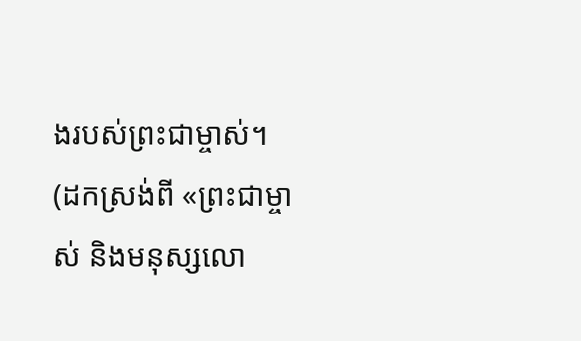ងរបស់ព្រះជាម្ចាស់។
(ដកស្រង់ពី «ព្រះជាម្ចាស់ និងមនុស្សលោ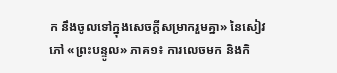ក នឹងចូលទៅក្នុងសេចក្ដីសម្រាករួមគ្នា» នៃសៀវភៅ «ព្រះបន្ទូល» ភាគ១៖ ការលេចមក និងកិ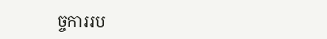ច្ចការរប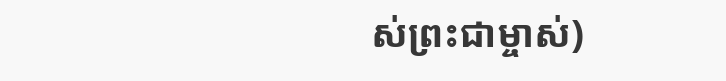ស់ព្រះជាម្ចាស់)